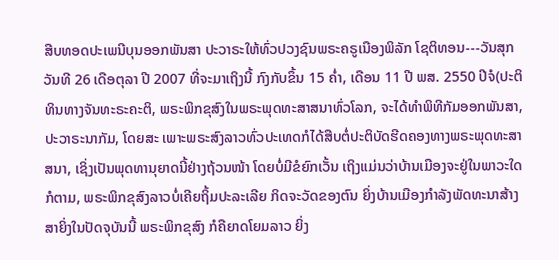ສືບທອດປະເພນີບຸນອອກພັນສາ ປະວາຣະໃຫ້ທົ່ວປວງຊົນພຣະຄຣູເນືອງພິລັກ ໂຊຕິທອນ---ວັນສຸກ ວັນທີ 26 ເດືອຕຸລາ ປີ 2007 ທີ່ຈະມາເຖິງນີ້ ກົງກັບຂຶ້ນ 15 ຄ່ຳ, ເດືອນ 11 ປີ ພສ. 2550 ປີຈໍ(ປະຕິທິນທາງຈັນທະຣະຄະຕິ, ພຣະພິກຂຸສົງໃນພຣະພຸດທະສາສນາທົ່ວໂລກ, ຈະໄດ້ທຳພິທີກັມອອກພັນສາ, ປະວາຣະນາກັມ, ໂດຍສະ ເພາະພຣະສົງລາວທົ່ວປະເທດກໍໄດ້ສືບຕໍ່ປະຕິບັດຮີດຄອງທາງພຣະພຸດທະສາສນາ, ເຊິ່ງເປັນພຸດທານຸຍາດນີ້ຢ່າງຖ້ວນໜ້າ ໂດຍບໍ່ມີຂໍຍົກເວັ້ນ ເຖິງແມ່ນວ່າບ້ານເມືອງຈະຢູ່ໃນພາວະໃດກໍຕາມ, ພຣະພິກຂຸສົງລາວບໍ່ເຄີຍຖິ້ມປະລະເລີຍ ກິດຈະວັດຂອງຕົນ ຍິ່ງບ້ານເມືອງກຳລັງພັດທະນາສ້າງສາຍິ່ງໃນປັດຈຸບັນນີ້ ພຣະພິກຂຸສົງ ກໍຄືຍາດໂຍມລາວ ຍິ່ງ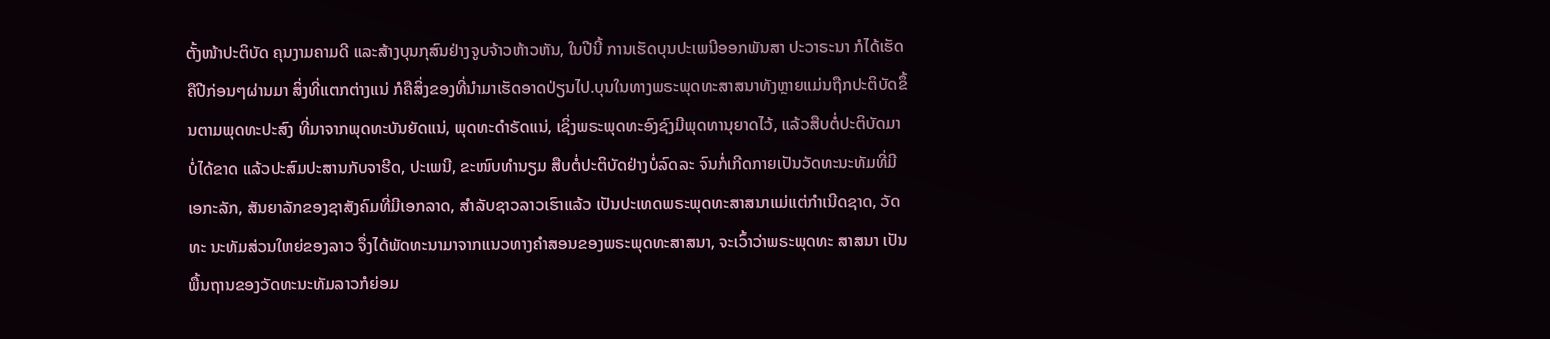ຕັ້ງໜ້າປະຕິບັດ ຄຸນງາມຄາມດີ ແລະສ້າງບຸນກຸສົນຢ່າງຈູບຈ້າວຫ້າວຫັນ, ໃນປີນີ້ ການເຮັດບຸນປະເພນີອອກພັນສາ ປະວາຣະນາ ກໍໄດ້ເຮັດ ຄືປີກ່ອນໆຜ່ານມາ ສິ່ງທີ່ແຕກຕ່າງແນ່ ກໍຄືສິ່ງຂອງທີ່ນຳມາເຮັດອາດປ່ຽນໄປ.ບຸນໃນທາງພຣະພຸດທະສາສນາທັງຫຼາຍແມ່ນຖືກປະຕິບັດຂຶ້ນຕາມພຸດທະປະສົງ ທີ່ມາຈາກພຸດທະບັນຍັດແນ່, ພຸດທະດຳຣັດແນ່, ເຊິ່ງພຣະພຸດທະອົງຊົງມີພຸດທານຸຍາດໄວ້, ແລ້ວສືບຕໍ່ປະຕິບັດມາບໍ່ໄດ້ຂາດ ແລ້ວປະສົມປະສານກັບຈາຮີດ, ປະເພນີ, ຂະໜົບທຳນຽມ ສືບຕໍ່ປະຕິບັດຢ່າງບໍ່ລົດລະ ຈົນກໍ່ເກີດກາຍເປັນວັດທະນະທັມທີ່ມີເອກະລັກ, ສັນຍາລັກຂອງຊາສັງຄົມທີ່ມີເອກລາດ, ສຳລັບຊາວລາວເຮົາແລ້ວ ເປັນປະເທດພຣະພຸດທະສາສນາແມ່ແຕ່ກຳເນີດຊາດ, ວັດທະ ນະທັມສ່ວນໃຫຍ່ຂອງລາວ ຈຶ່ງໄດ້ພັດທະນາມາຈາກແນວທາງຄຳສອນຂອງພຣະພຸດທະສາສນາ, ຈະເວົ້າວ່າພຣະພຸດທະ ສາສນາ ເປັນພື້ນຖານຂອງວັດທະນະທັມລາວກໍຍ່ອມ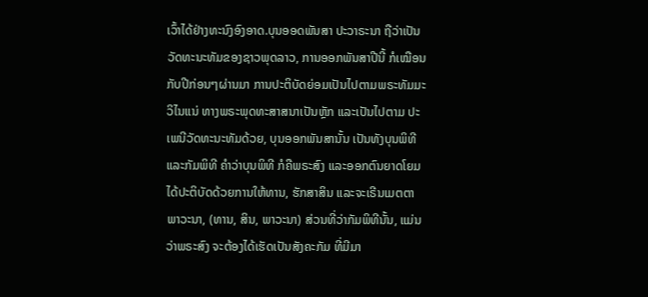ເວົ້າໄດ້ຢ່າງທະນົງອົງອາດ.ບຸນອອດພັນສາ ປະວາຣະນາ ຖືວ່າເປັນວັດທະນະທັມຂອງຊາວພຸດລາວ, ການອອກພັນສາປີນີ້ ກໍເໝືອນກັບປີກ່ອນໆຜ່ານມາ ການປະຕິບັດຍ່ອມເປັນໄປຕາມພຣະທັມມະວິໄນແນ່ ທາງພຣະພຸດທະສາສນາເປັນຫຼັກ ແລະເປັນໄປຕາມ ປະເພນີວັດທະນະທັມດ້ວຍ, ບຸນອອກພັນສານັ້ນ ເປັນທັງບຸນພິທີ ແລະກັມພິທີ ຄຳວ່າບຸນພິທີ ກໍຄືພຣະສົງ ແລະອອກຕົນຍາດໂຍມ ໄດ້ປະຕິບັດດ້ວຍການໃຫ້ທານ, ຮັກສາສິນ ແລະຈະເຣີນເມຕຕາພາວະນາ, (ທານ, ສິນ, ພາວະນາ) ສ່ວນທີ່ວ່າກັມພິທີນັ້ນ, ແມ່ນວ່າພຣະສົງ ຈະຕ້ອງໄດ້ເຮັດເປັນສັງຄະກັມ ທີ່ມີມາ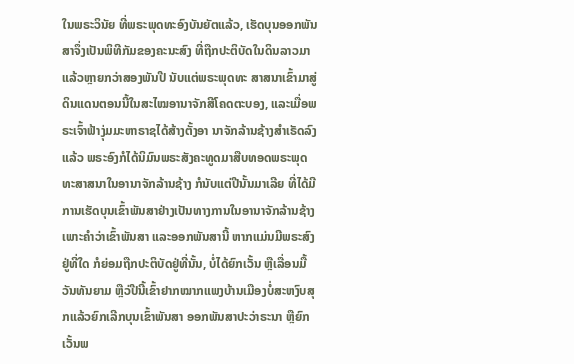ໃນພຣະວິນັຍ ທີ່ພຣະພຸດທະອົງບັນຍັຕແລ້ວ, ເຮັດບຸນອອກພັນສາຈຶ່ງເປັນພິທີກັມຂອງຄະນະສົງ ທີ່ຖືກປະຕິບັດໃນດິນລາວມາແລ້ວຫຼາຍກວ່າສອງພັນປີ ນັບແຕ່ພຣະພຸດທະ ສາສນາເຂົ້າມາສູ່ດິນແດນຕອນນີ້ໃນສະໄໝອານາຈັກສີໂຄດຕະບອງ, ແລະເມື່ອພຣະເຈົ້າຟ້າງຸ່ມມະຫາຣາຊໄດ້ສ້າງຕັ້ງອາ ນາຈັກລ້ານຊ້າງສຳເຣັດລົງແລ້ວ ພຣະອົງກໍໄດ້ນິມົນພຣະສັງຄະທູດມາສືບທອດພຣະພຸດທະສາສນາໃນອານາຈັກລ້ານຊ້າງ ກໍນັບແຕ່ປີນັ້ນມາເລີຍ ທີ່ໄດ້ມີການເຮັດບຸນເຂົ້າພັນສາຢ່າງເປັນທາງການໃນອານາຈັກລ້ານຊ້າງ ເພາະຄຳວ່າເຂົ້າພັນສາ ແລະອອກພັນສານີ້ ຫາກແມ່ນມີພຣະສົງຢູ່ທີ່ໃດ ກໍຍ່ອມຖືກປະຕິບັດຢູ່ທີ່ນັ້ນ, ບໍ່ໄດ້ຍົກເວັ້ນ ຫຼືເລື່ອນມື້ວັນທັນຍາມ ຫຼືວ່ປີນີ້ເຂົ້າຢາກໝາກແພງບ້ານເມືອງບໍ່ສະຫງົບສຸກແລ້ວຍົກເລີກບຸນເຂົ້າພັນສາ ອອກພັນສາປະວ່າຣະນາ ຫຼືຍົກເວັ້ນພ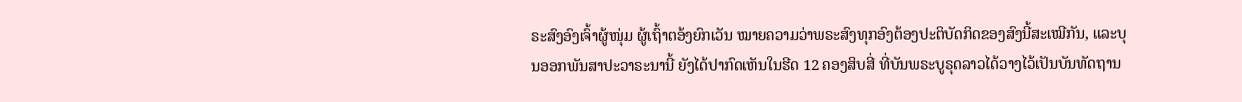ຣະສົງອົງເຈົ້າຜູ້ໜຸ່ມ ຜູ້ເຖົ້າຕອ້ງຍົກເວັນ ໝາຍຄວາມວ່າພຣະສົງທຸກອົງຕ້ອງປະຕິບັດກິດຂອງສົງນີ້ສະເໝີກັນ, ແລະບຸນອອກພັນສາປະວາຣະນານີ້ ຍັງໄດ້ປາກົດເຫັນໃນຮີດ 12 ຄອງສິບສີ່ ທີ່ບັນພຣະບູຣຸດລາວໄດ້ວາງໄວ້ເປັນບັນທັດຖານ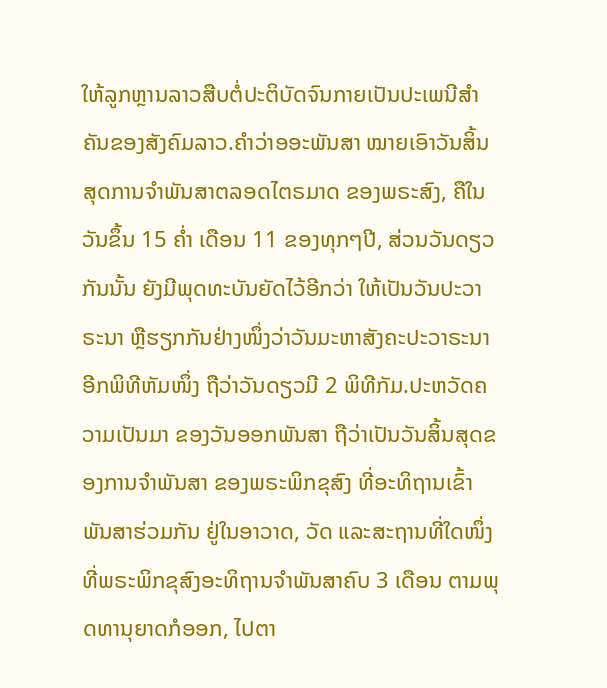ໃຫ້ລູກຫຼານລາວສືບຕໍ່ປະຕິບັດຈົນກາຍເປັນປະເພນີສຳຄັນຂອງສັງຄົມລາວ.ຄຳວ່າອອະພັນສາ ໝາຍເອົາວັນສິ້ນສຸດການຈຳພັນສາຕລອດໄຕຣມາດ ຂອງພຣະສົງ, ຄືໃນວັນຂຶ້ນ 15 ຄ່ຳ ເດືອນ 11 ຂອງທຸກໆປີ, ສ່ວນວັນດຽວກັນນັ້ນ ຍັງມີພຸດທະບັນຍັດໄວ້ອີກວ່າ ໃຫ້ເປັນວັນປະວາຣະນາ ຫຼືຮຽກກັນຢ່າງໜຶ່ງວ່າວັນມະຫາສັງຄະປະວາຣະນາ ອີກພິທີຫັມໜຶ່ງ ຖືວ່າວັນດຽວມີ 2 ພິທີກັມ.ປະຫວັດຄວາມເປັນມາ ຂອງວັນອອກພັນສາ ຖືວ່າເປັນວັນສິ້ນສຸດຂອງການຈຳພັນສາ ຂອງພຣະພິກຂຸສົງ ທີ່ອະທິຖານເຂົ້າພັນສາຮ່ວມກັນ ຢູ່ໃນອາວາດ, ວັດ ແລະສະຖານທີ່ໃດໜຶ່ງທີ່ພຣະພິກຂຸສົງອະທິຖານຈຳພັນສາຄົບ 3 ເດືອນ ຕາມພຸດທານຸຍາດກໍອອກ, ໄປຕາ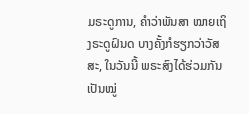ມຣະດູການ, ຄຳວ່າພັນສາ ໝາຍເຖິງຣະດູຝົນດ ບາງຄັ້ງກໍຮຽກວ່າວັສສະ, ໃນວັນນີ້ ພຣະສົງໄດ້ຮ່ວມກັນເປັນໝູ່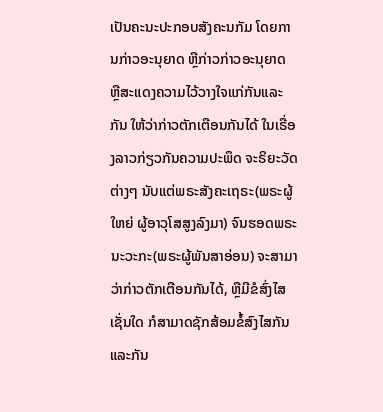ເປັນຄະນະປະກອບສັງຄະນກັມ ໂດຍການກ່າວອະນຸຍາດ ຫຼືກ່າວກ່າວອະນຸຍາດ ຫຼືສະແດງຄວາມໄວ້ວາງໃຈແກ່ກັນແລະກັນ ໃຫ້ວ່າກ່າວຕັກເຕືອນກັນໄດ້ ໃນເຣື່ອງລາວກ່ຽວກັນຄວາມປະພຶດ ຈະຣິຍະວັດຕ່າງໆ ນັບແຕ່ພຣະສັງຄະເຖຣະ(ພຣະຜູ້ໃຫຍ່ ຜູ້ອາວຸໂສສູງລົງມາ) ຈົນຮອດພຣະນະວະກະ(ພຣະຜູ້ພັນສາອ່ອນ) ຈະສາມາວ່າກ່າວຕັກເຕືອນກັນໄດ້, ຫຼືມີຂໍສົ່ງໄສເຊັ່ນໃດ ກໍສາມາດຊັກສ້ອມຂໍ້ສົງໄສກັນແລະກັນ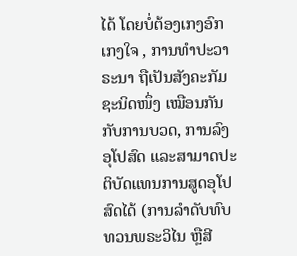ໄດ້ ໂດຍບໍ່ຕ້ອງເກງອົກເກງໃຈ , ການທຳປະວາຣະນາ ຖືເປັນສັງຄະກັມຊະນິດໜຶ່ງ ເໝືອນກັນກັບການບວດ, ການລົງອຸໂປສົດ ແລະສາມາດປະຕິບັດແທນການສູດອຸໂປສົດໄດ້ (ການລຳດັບທົບທວນພຣະວິໄນ ຫຼືສີ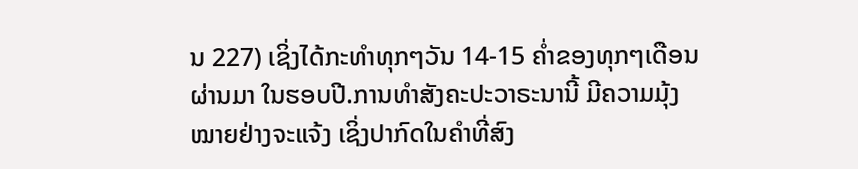ນ 227) ເຊິ່ງໄດ້ກະທຳທຸກໆວັນ 14-15 ຄ່ຳຂອງທຸກໆເດືອນຜ່ານມາ ໃນຮອບປີ.ການທຳສັງຄະປະວາຣະນານີ້ ມີຄວາມມຸ້ງໝາຍຢ່າງຈະແຈ້ງ ເຊິ່ງປາກົດໃນຄຳທີ່ສົງ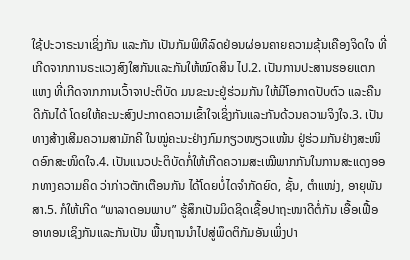ໃຊ້ປະວາຣະນາເຊິ່ງກັນ ແລະກັນ ເປັນກັມພິທີລົດຢ່ອນຜ່ອນຄາຍຄວາມຂຸ້ນເຄືອງຈິດໃຈ ທີ່ເກີດຈາກການຣະແວງສົງໃສກັນແລະກັນໃຫ້ໝົດສິນ ໄປ.2. ເປັນການປະສານຮອຍແຕກແຫງ ທີ່ເກີດຈາກການເວົ້າຈາປະຕິບັດ ມນຂະນະຢູ່ຮ່ວມກັນ ໃຫ້ມີໂອກາດປັບຕົວ ແລະຄືນດີກັນໄດ້ ໂດຍໃຫ້ຄະນະສົງປະກາດຄວາມເຂົ້າໃຈເຊິ່ງກັນແລະກັນດ້ວນຄວາມຈິງໃຈ.3. ເປັນທາງສ້າງເສີມຄວາມສາມັກຄີ ໃນໝູ່ຄະນະຢ່າງກົມກຽວໜຽວແໜ້ນ ຢູ່ຮ່ວມກັນຢ່າງສະໜິດອົກສະໜິດໃຈ.4. ເປັນແນວປະຕິບັດກໍ່ໃຫ້ເກີດຄວາມສະເໝີພາກກັນໃນການສະແດງອອກທາງຄວາມຄິດ ວ່າກ່າວຕັກເຕືອນກັນ ໄດ້ໂດຍບໍ່ໄດຈຳກັດຍົດ, ຊັ້ນ, ຕຳແໜ່ງ, ອາຍຸພັນສາ.5. ກໍໃຫ້ເກີດ “ພາລາດອນພາບ” ຮູ້ສຶກເປັນມິດຊິດເຊື້ອປາຖະໜາດີຕໍ່ກັນ ເອື້ອເຟື້ອອາທອນເຊິງກັນແລະກັນເປັນ ພື້ນຖານນຳໄປສູ່ພຶດຕິກັມອັນເພິ່ງປາ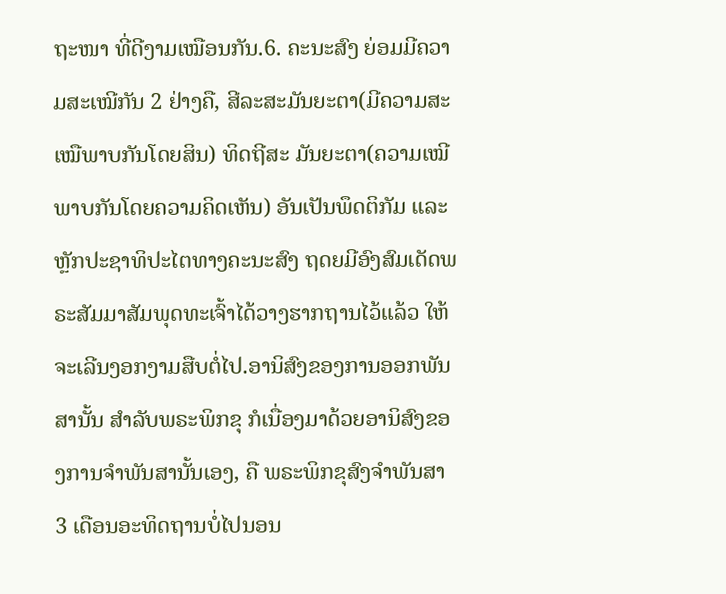ຖະໜາ ທີ່ດີງາມເໝືອນກັນ.6. ຄະນະສົງ ຍ່ອມມີຄວາມສະເໝີກັນ 2 ຢ່າງຄື, ສີລະສະມັນຍະຕາ(ມີຄວາມສະເໝືພາບກັນໂດຍສິນ) ທິດຖີສະ ມັນຍະຕາ(ຄວາມເໝີພາບກັນໂດຍຄວາມຄິດເຫັນ) ອັນເປັນພຶດຕິກັມ ແລະຫຼັກປະຊາທິປະໄຕທາງຄະນະສົງ ຖດຍມີອົງສົມເດັດພຣະສັມມາສັມພຸດທະເຈົ້າໄດ້ວາງຮາກຖານໄວ້ແລ້ວ ໃຫ້ຈະເລີນງອກງາມສືບຕໍ່ໄປ.ອານິສົງຂອງການອອກພັນສານັ້ນ ສຳລັບພຣະພິກຂຸ ກໍເນື່ອງມາດ້ວຍອານິສົງຂອງການຈຳພັນສານັ້ນເອງ, ຄື ພຣະພິກຂຸສົງຈຳພັນສາ 3 ເດືອນອະທິດຖານບໍ່ໄປນອນ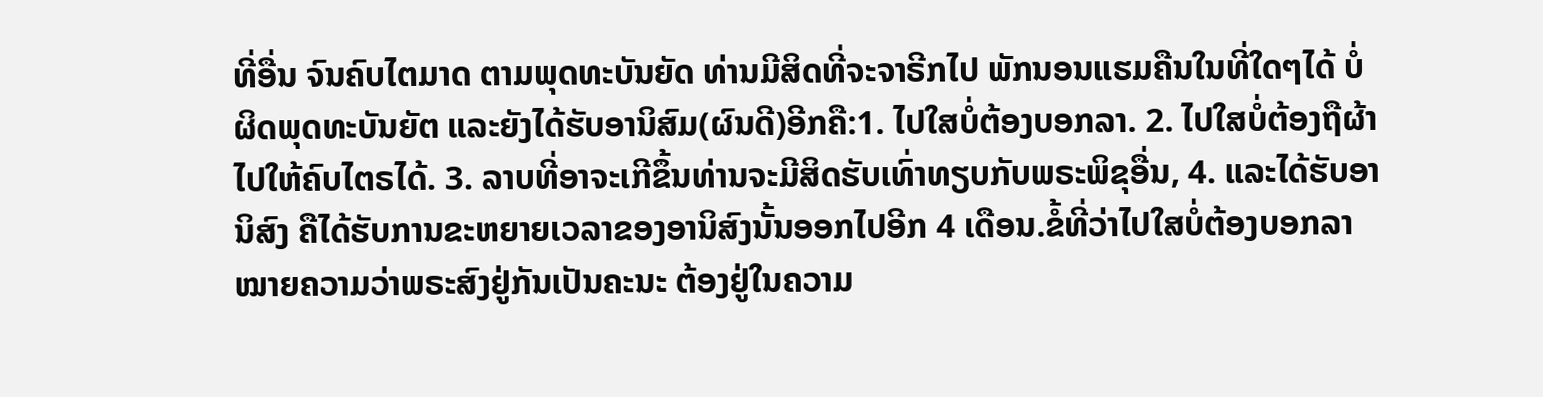ທີ່ອື່ນ ຈົນຄົບໄຕມາດ ຕາມພຸດທະບັນຍັດ ທ່ານມີສິດທີ່ຈະຈາຣີກໄປ ພັກນອນແຮມຄືນໃນທີ່ໃດໆໄດ້ ບໍ່ຜິດພຸດທະບັນຍັຕ ແລະຍັງໄດ້ຮັບອານິສົມ(ຜົນດີ)ອີກຄື:1. ໄປໃສບໍ່ຕ້ອງບອກລາ. 2. ໄປໃສບໍ່ຕ້ອງຖືຜ້າໄປໃຫ້ຄົບໄຕຣໄດ້. 3. ລາບທີ່ອາຈະເກີຂຶ້ນທ່ານຈະມີສິດຮັບເທົ່າທຽບກັບພຣະພິຂຸອື່ນ, 4. ແລະໄດ້ຮັບອານິສົງ ຄືໄດ້ຮັບການຂະຫຍາຍເວລາຂອງອານິສົງນັ້ນອອກໄປອີກ 4 ເດືອນ.ຂ້ໍທີ່ວ່າໄປໃສບໍ່ຕ້ອງບອກລາ ໝາຍຄວາມວ່າພຣະສົງຢູ່ກັນເປັນຄະນະ ຕ້ອງຢູ່ໃນຄວາມ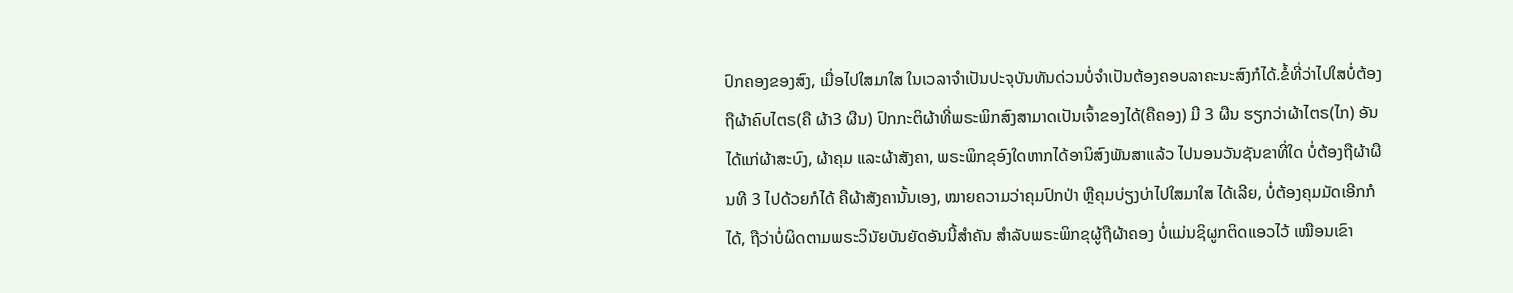ປົກຄອງຂອງສົງ, ເມື່ອໄປໃສມາໃສ ໃນເວລາຈຳເປັນປະຈຸບັນທັນດ່ວນບໍ່ຈຳເປັນຕ້ອງຄອບລາຄະນະສົງກໍໄດ້.ຂໍ້ທີ່ວ່າໄປໃສບໍ່ຕ້ອງຖືຜ້າຄົບໄຕຣ(ຄື ຜ້າ3 ຜືນ) ປົກກະຕິຜ້າທີ່ພຣະພິກສົງສາມາດເປັນເຈົ້າຂອງໄດ້(ຄືຄອງ) ມີ 3 ຜືນ ຮຽກວ່າຜ້າໄຕຣ(ໄກ) ອັນໄດ້ແກ່ຜ້າສະບົງ, ຜ້າຄຸມ ແລະຜ້າສັງຄາ, ພຣະພິກຂຸອົງໃດຫາກໄດ້ອານິສົງພັນສາແລ້ວ ໄປນອນວັນຊັນຂາທີ່ໃດ ບໍ່ຕ້ອງຖືຜ້າຜືນທີ 3 ໄປດ້ວຍກໍໄດ້ ຄືຜ້າສັງຄານັ້ນເອງ, ໝາຍຄວາມວ່າຄຸມປົກປ່າ ຫຼືຄຸມບ່ຽງບ່າໄປໃສມາໃສ ໄດ້ເລີຍ, ບໍ່ຕ້ອງຄຸມມັດເອີກກໍໄດ້, ຖືວ່າບໍ່ຜິດຕາມພຣະວິນັຍບັນຍັດອັນນີ້ສຳຄັນ ສຳລັບພຣະພິກຂຸຜູ້ຖືຜ້າຄອງ ບໍ່ແມ່ນຊິຜູກຕິດແອວໄວ້ ເໝືອນເຂົາ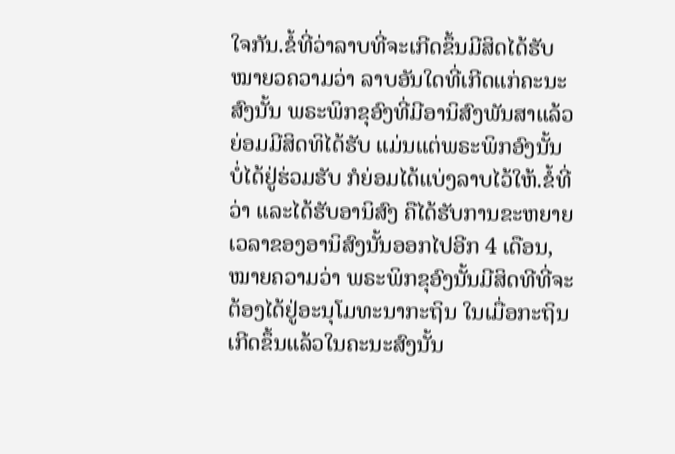ໃຈກັນ.ຂໍ້ທີ່ວ່າລາບທີ່ຈະເກີດຂຶ້ນມີສິດໄດ້ຮັບ ໝາຍວຄວາມວ່າ ລາບອັນໃດທີ່ເກີດແກ່ຄະນະສົງນັ້ນ ພຣະພິກຂຸອົງທີ່ມີອານິສົງພັນສາແລ້ວ ຍ່ອມມີສິດທິໄດ້ຮັບ ແມ່ນແຕ່ພຣະພິກອົງນັ້ນ ບໍ່ໄດ້ຢູ່ຮ່ວມຮັບ ກໍຍ່ອມໄດ້ແບ່ງລາບໄວ້ໃຫ້.ຂໍ້ທີ່ວ່າ ແລະໄດ້ຮັບອານິສົງ ຄືໄດ້ຮັບການຂະຫຍາຍເວລາຂອງອານິສົງນັ້ນອອກໄປອີກ 4 ເດືອນ, ໝາຍຄວາມວ່າ ພຣະພິກຂຸອົງນັ້ນມີສິດທີທີ່ຈະຕ້ອງໄດ້ຢູ່ອະນຸໂມທະນາກະຖິນ ໃນເມື່ອກະຖິນເກີດຂຶ້ນແລ້ວໃນຄະນະສົງນັ້ນ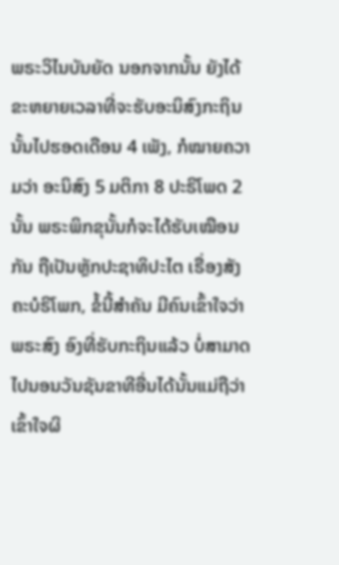ພຣະວິໄນບັນຍັດ ນອກຈາກນັ້ນ ຍັງໄດ້ຂະຫຍາຍເວລາທີ່ຈະຮັບອະນິສົງກະຖິນນັ້ນໄປຮອດເດືອນ 4 ເພັງ, ກໍໝາຍຄວາມວ່າ ອະນິສົງ 5 ມຕິກາ 8 ປະຣິໂພດ 2 ນັ້ນ ພຣະພິກຂຸນັ້ນກໍຈະໄດ້ຮັບເໝືອນກັນ ຖືເປັນຫຼັກປະຊາທິປະໄຕ ເຣື່ອງສັງຄະບໍຣິໂພກ, ຂໍ້ນີ້ສຳຄັນ ມີຄົນເຂົ້າໃຈວ່າ ພຣະສົງ ອົງທີ່ຮັບກະຖິນແລ້ວ ບໍ່ສາມາດໄປນອນວັນຊັນຂາທີອື່ນໄດ້ນັ້ນແມ່ຖືວ່າເຂົ້າໃຈຜິ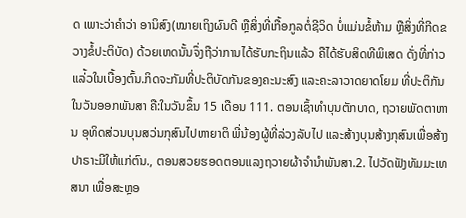ດ ເພາະວ່າຄຳວ່າ ອານິສົງ(ໝາຍເຖິງຜົນດີ ຫຼືສິ່ງທີ່ເກື້ອກູລຕໍ່ຊີວິດ ບໍ່ແມ່ນຂໍ້ຫ້າມ ຫຼືສິ່ງທີ່ກີດຂວາງຂໍ້ປະຕິບັດ) ດ້ວຍເຫດນັ້ນຈຶ່ງຖືວ່າການໄດ້ຮັບກະຖິນແລ້ວ ຄືໄດ້ຮັບສິດທີພິເສດ ດັ່ງທີ່ກ່າວແລ່້ວໃນເບື້ອງຕົ້ນ.ກິດຈະກັມທີ່ປະຕິບັດກັນຂອງຄະນະສົງ ແລະຄະລາວາດຍາດໂຍມ ທີ່ປະຕິກັນໃນວັນອອກພັນສາ ຄື:ໃນວັນຂຶ້ນ 15 ເດືອນ 111. ຕອນເຊົ້າທຳບຸນຕັກບາດ, ຖວາຍພັດຕາຫານ ອຸທິດສ່ວນບຸນສວ່ນກຸສົນໄປຫາຍາຕິ ພີ່ນ້ອງຜູ້ທີ່ລ່ວງລັບໄປ ແລະສ້າງບຸນສ້າງກຸສົນເພື່ອສ້າງປາຣາະມີໃຫ້ແກ່ຕົນ., ຕອນສວຍຮອດຕອນແລງຖວາຍຜ້າຈຳນຳພັນສາ.2. ໄປວັດຟັງທັມມະເທສນາ ເພື່ອສະຫຼອ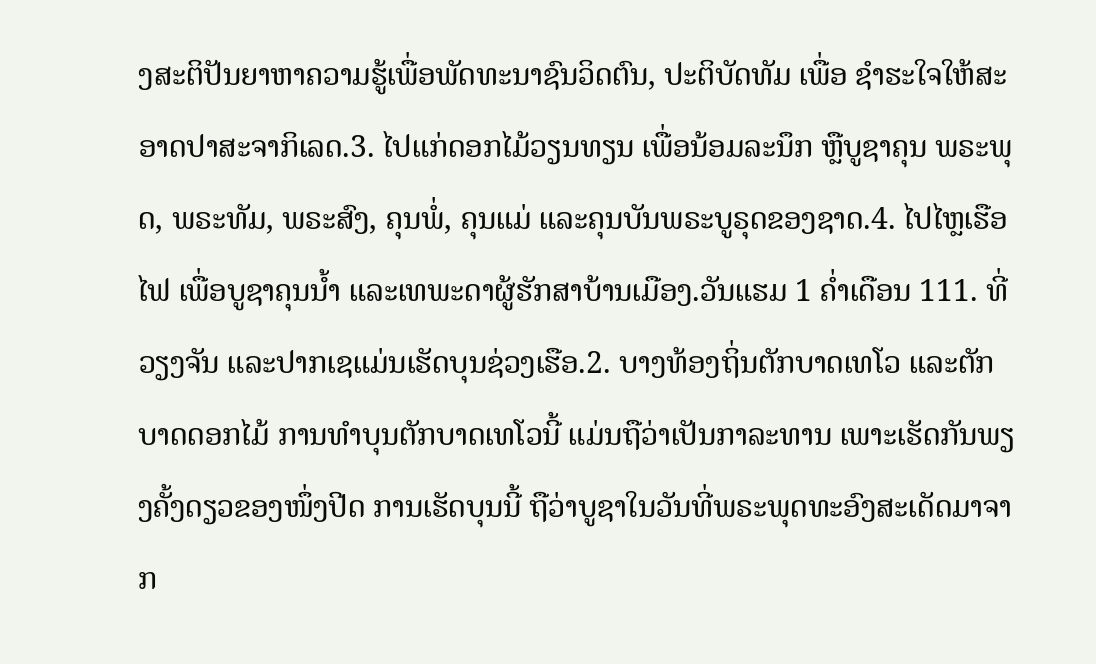ງສະຕິປັນຍາຫາຄວາມຮູ້ເພື່ອພັດທະນາຊົນວິດຕົນ, ປະຕິບັດທັມ ເພື່ອ ຊຳຮະໃຈໃຫ້ສະອາດປາສະຈາກິເລດ.3. ໄປແກ່ດອກໄມ້ວຽນທຽນ ເພື່ອນ້ອມລະນຶກ ຫຼືບູຊາຄຸນ ພຣະພຸດ, ພຣະທັມ, ພຣະສົງ, ຄຸນພໍ່, ຄຸນແມ່ ແລະຄຸນບັນພຣະບູຣຸດຂອງຊາດ.4. ໄປໄຫຼເຮືອໄຟ ເພື່ອບູຊາຄຸນນ້ຳ ແລະເທພະດາຜູ້ຮັກສາບ້ານເມືອງ.ວັນແຮມ 1 ຄ່ຳເດືອນ 111. ທີ່ວຽງຈັນ ແລະປາກເຊແມ່ນເຮັດບຸນຊ່ວງເຮືອ.2. ບາງທ້ອງຖິ່ນຕັກບາດເທໂວ ແລະຕັກບາດດອກໄມ້ ການທຳບຸນຕັກບາດເທໂວນີ້ ແມ່ນຖືວ່າເປັນກາລະທານ ເພາະເຮັດກັນພຽງຄັ້ງດຽວຂອງໜຶ່ງປີດ ການເຮັດບຸນນີ້ ຖືວ່າບູຊາໃນວັນທີ່ພຣະພຸດທະອົງສະເດັດມາຈາກ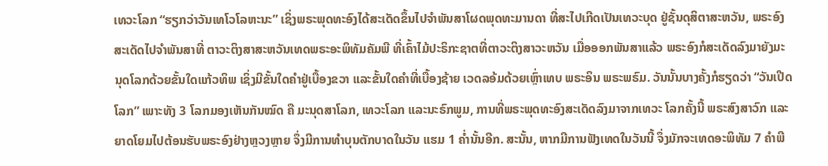ເທວະໂລກ “ຮຽກວ່າວັນເທໂວໂລຫະນະ” ເຊິ່ງພຣະພຸດທະອົງໄດ້ສະເດັດຂຶ້ນໄປຈຳພັນສາໂຜດພຸດທະມານດາ ທີ່ສະໄປເກີດເປັນເທວະບຸດ ຢູ່ຊັ້ນດຸສິຕາສະຫວັນ, ພຣະອົງສະເດັດໄປຈຳພັນສາທີ່ ຕາວະຕິງສາສະຫວັນເທດພຣະອະພິທັມຄັມພີ ທີ່ເຄົ້າໄມ້ປະຣິກະຊາຕທີ່ຕາວະຕິງສາວະຫວັນ ເມື່ອອອກພັນສາແລ້ວ ພຣະອົງກໍສະເດັດລົງມາຍັງມະນຸດໂລກດ້ວຍຂັ້ນໃດແກ້ວທິພ ເຊິ່ງມີຂັ້ນໃດຄຳຢູ່ເບື້ອງຂວາ ແລະຂັ້ນໃດຄຳທີ່ເບື້ອງຊ້າຍ ເວດລອ້ມດ້ວຍເຫຼົ່າເທບ ພຣະອິນ ພຣະພຣົມ. ວັນນັ້ນບາງຄັ້ງກໍຮຽດວ່າ “ວັນເປີດໂລກ” ເພາະທັງ 3 ໂລກມອງເຫັນກັນໝົດ ຄື ມະນຸດສາໂລກ, ເທວະໂລກ ແລະນະຣົກພູມ, ການທີ່ພຣະພຸດທະອົງສະເດັດລົງມາຈາກເທວະ ໂລກຄັ້ງນີ້ ພຣະສົງສາວົກ ແລະຍາດໂຍມໄປຕ້ອນຮັບພຣະອົງຢ່າງຫຼວງຫຼາຍ ຈຶ່ງມີການທຳບຸນຕັກບາດໃນວັນ ແຮມ 1 ຄ່ຳນັ້ນອີກ. ສະນັ້ນ, ຫາກມີການຟັງເທດໃນວັນນີ້ ຈຶ່ງມັກຈະເທດອະພິທັມ 7 ຄຳພີ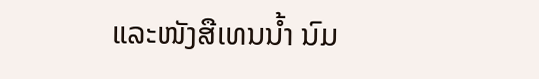ແລະໜັງສືເທນນ້ຳ ນົມ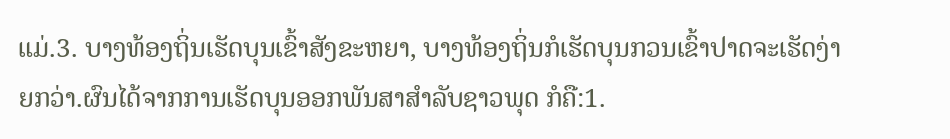ແມ່.3. ບາງທ້ອງຖິ່ນເຮັດບຸນເຂົ້າສັງຂະຫຍາ, ບາງທ້ອງຖິ່ນກໍເຮັດບຸນກວນເຂົ້າປາດຈະເຮັດງ່າຍກວ່າ.ຜົນໄດ້ຈາກການເຮັດບຸນອອກພັນສາສຳລັບຊາວພຸດ ກໍຄື:1.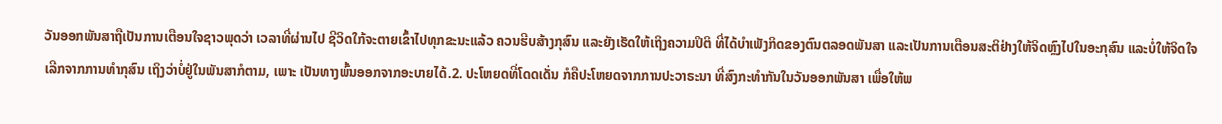ວັນອອກພັນສາຖືເປັນການເຕືອນໃຈຊາວພຸດວ່າ ເວລາທີ່ຜ່ານໄປ ຊີວິດໃກ້ຈະຕາຍເຂົ້າໄປທຸກຂະນະແລ້ວ ຄວນຮີບສ້າງກຸສົນ ແລະຍັງເຮັດໃຫ້ເຖິງຄວາມປິຕິ ທີ່ໄດ້ບຳເພັງກິດຂອງຕົນຕລອດພັນສາ ແລະເປັນການເຕືອນສະຕິຢ່າງໃຫ້ຈິດຫຼົງໄປໃນອະກຸສົນ ແລະບໍ່ໃຫ້ຈິດໃຈເລີກຈາກການທຳກຸສົນ ເຖິງວ່າບໍ່ຢູ່ໃນພັນສາກໍຕາມ, ເພາະ ເປັນທາງພົ້ນອອກຈາກອະບາຍໄດ້.2. ປະໂຫຍດທີ່ໂດດເດັ່ນ ກໍຄືປະໂຫຍດຈາກການປະວາຣະນາ ທີ່ສົງກະທຳກັນໃນວັນອອກພັນສາ ເພື່ອໃຫ້ພ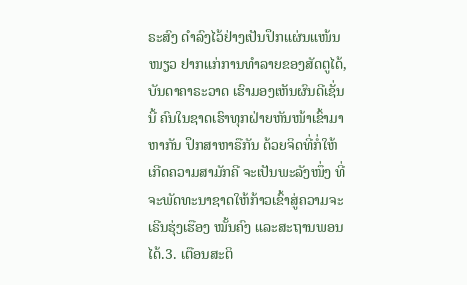ຣະສົງ ດຳລົງໄວ້ຢ່າງເປັນປຶກແຜ່ນແໜ້ນໜຽວ ຢາກແກ່ການທຳລາຍຂອງສັດຕູໄດ້, ບັນດາຄາຣະວາດ ເຮົາມອງເຫັນຜົນດີເຊັ່ນນີ້ ຄົນໃນຊາດເຮົາທຸກຝ່າຍຫັນໜ້າເຂົ້າມາຫາກັນ ປຶກສາຫາຣືກັນ ດ້ວຍຈິດທີ່ກໍ່ໃຫ້ເກີດຄວາມສາມັກຄີ ຈະເປັນພະລັງໜຶ່ງ ທີ່ຈະພັດທະນາຊາດໃຫ້ກ້າວເຂົ້າສູ່ຄວາມຈະເຣີນຮຸ່ງເຮືອງ ໝັ້ນຄົງ ແລະສະຖານພອນໄດ້.3. ເຕືອນສະຕິ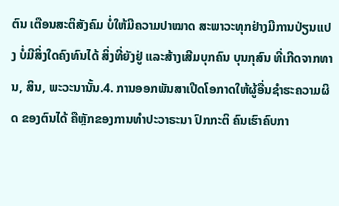ຕົນ ເຕືອນສະຕິສັງຄົມ ບໍ່ໃຫ້ມີຄວາມປາໝາດ ສະພາວະທຸກຢ່າງມີການປ່ຽນແປງ ບໍ່ມີສິ່ງໃດຄົງທົນໄດ້ ສິ່ງທີ່ຍັງຢູ່ ແລະສ້າງເສີມບຸກຄົນ ບຸນກຸສົນ ທີ່ເກີດຈາກທານ, ສິນ, ພະວະນານັ້ນ.4. ການອອກພັນສາເປີດໂອກາດໃຫ້ຜູ້ອື່ນຊຳຮະຄວາມຜິດ ຂອງຕົນໄດ້ ຄືຫຼັກຂອງການທຳປະວາຣະນາ ປົກກະຕິ ຄົນເຮົາຄົບກາ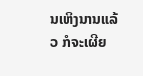ນເຫິງນານແລ້ວ ກໍຈະເຜີຍ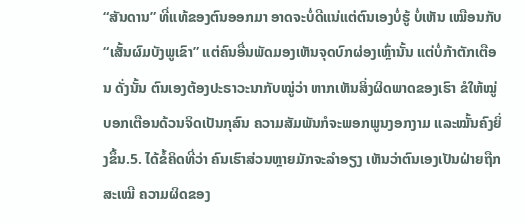“ສັນດານ” ທີ່ແທ້ຂອງຕົນອອກມາ ອາດຈະບໍ່ດີແນ່ແຕ່ຕົນເອງບໍ່ຮູ້ ບໍ່ເຫັນ ເໝືອນກັບ “ເສັ້ນຜົມບັງພູເຂົາ” ແຕ່ຄົນອື່ນພັດມອງເຫັນຈຸດບົກຜ່ອງເຫຼົ່ານັ້ນ ແຕ່ບໍ່ກ້າຕັກເຕືອນ ດັ່ງນັ້ນ ຕົນເອງຕ້ອງປະຣາວະນາກັບໝູ່ວ່າ ຫາກເຫັນສິ່ງຜິດພາດຂອງເຮົາ ຂໍໃຫ້ໝູ່ບອກເຕືອນດ້ວນຈິດເປັນກຸສົນ ຄວາມສັມພັນກໍຈະພອກພູນງອກງາມ ແລະໝັ້ນຄົງຍິ່ງຂຶ້ນ.5. ໄດ້ຂໍ້ຄິດທີ່ວ່າ ຄົນເຮົາສ່ວນຫຼາຍມັກຈະລຳອຽງ ເຫັນວ່າຕົນເອງເປັນຝ່າຍຖືກສະເໝີ ຄວາມຜິດຂອງ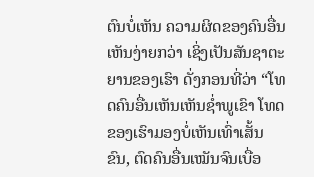ຕົນບໍ່ເຫັນ ຄວາມຜິດຂອງຄົນອື່ນເຫັນງ່າຍກວ່າ ເຊິ່ງເປັນສັນຊາຕະຍານຂອງເຮົາ ດັ່ງກອນທີ່ວ່າ “ໂທດຄົນອື່ນເຫັນເຫັນຊ່ຳພູເຂົາ ໂທດຂອງເຮົາມອງບໍ່ເຫັນເທົ່າເສັ້ນຂົນ, ຕົດຄົນອື່ນເໝັນຈົນເບື່ອ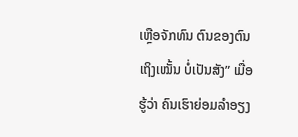ເຫຼືອຈັກທົນ ຕົນຂອງຕົນເຖິງເໝັ້ນ ບໍ່ເປັນສັງ” ເມື່ອຮູ້ວ່າ ຄົນເຮົາຍ່ອມລຳອຽງ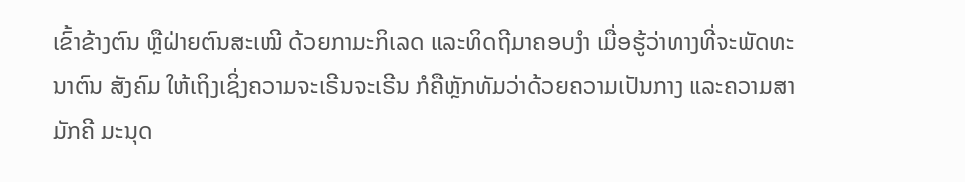ເຂົ້າຂ້າງຕົນ ຫຼືຝ່າຍຕົນສະເໝີ ດ້ວຍກາມະກິເລດ ແລະທິດຖີມາຄອບງໍາ ເມື່ອຮູ້ວ່າທາງທີ່ຈະພັດທະນາຕົນ ສັງຄົມ ໃຫ້ເຖິງເຊິ່ງຄວາມຈະເຣີນຈະເຣີນ ກໍຄືຫຼັກທັມວ່າດ້ວຍຄວາມເປັນກາງ ແລະຄວາມສາມັກຄີ ມະນຸດ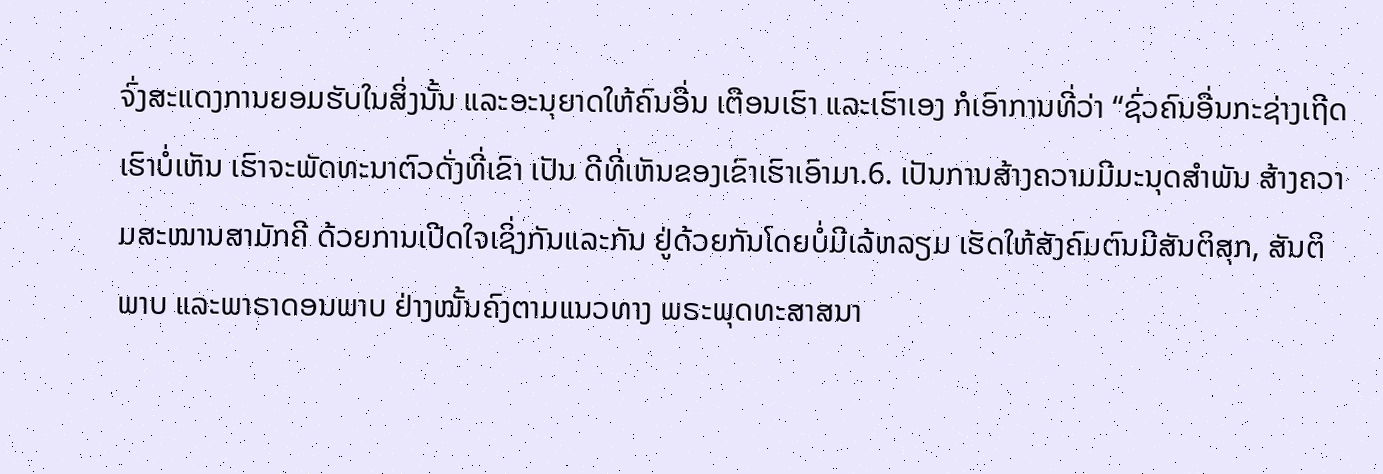ຈົ່ງສະແດງການຍອມຮັບໃນສິ່ງນັ້ນ ແລະອະນຸຍາດໃຫ້ຄົນອື່ນ ເຕືອນເຮົາ ແລະເຮົາເອງ ກໍເອົາການທີ່ວ່າ “ຊົ່ວຄົນອື່ນກະຊ່າງເຖີດເຮົາບໍ່ເຫັນ ເຮົາຈະພັດທະນາຕົວດັ່ງທີ່ເຂົາ ເປັນ ດີທີ່ເຫັນຂອງເຂົາເຮົາເອົາມາ.6. ເປັນການສ້າງຄວາມມີມະນຸດສຳພັນ ສ້າງຄວາມສະໝານສາມັກຄີ ດ້ວຍການເປີດໃຈເຊິ່ງກັນແລະກັນ ຢູ່ດ້ວຍກັນໂດຍບໍ່ມີເລ້ຫລຽມ ເຮັດໃຫ້ສັງຄົມຕົນມີສັນຕິສຸກ, ສັນຕິພາບ ແລະພາຣາດອນພາບ ຢ່າງໝັ້ນຄົງຕາມແນວທາງ ພຣະພຸດທະສາສນາ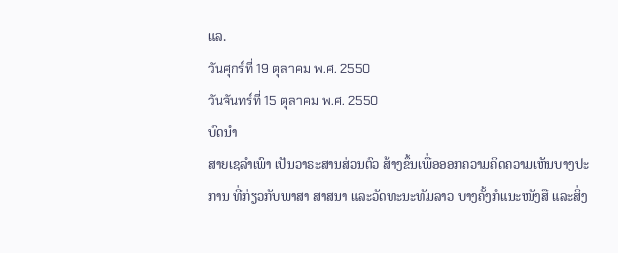ແລ.
วันศุกร์ที่ 19 ตุลาคม พ.ศ. 2550
วันจันทร์ที่ 15 ตุลาคม พ.ศ. 2550
ບົດນຳ
ສາຍເຊລຳເພົາ ເປັນວາຣະສານສ່ວນຕົວ ສ້າງຂຶ້ນເພື່ອອອກຄວາມຄິດຄວາມເຫັນບາງປະການ ທີ່ກ່ຽວກັບພາສາ ສາສນາ ແລະວັດທະນະທັມລາວ ບາງຄັ້ງກໍແນະໜັງສື ແລະສິ່ງ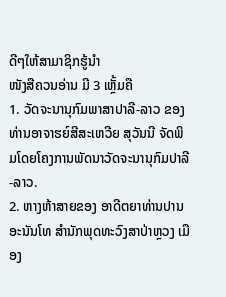ດີໆໃຫ້ສາມາຊິກຮູ້ນຳ
ໜັງສືຄວນອ່ານ ມີ 3 ເຫຼັ້ມຄື
1. ວັດຈະນານຸກົມພາສາປາລີ-ລາວ ຂອງທ່ານອາຈາຮຍ໌ສີສະເຫວີຍ ສຸວັນນີ ຈັດພິມໂດຍໂຄງການພັດນາວັດຈະນານຸກົມປາລີ-ລາວ.
2. ຫາງຫ້າສາຍຂອງ ອາດີຕຍາທ່ານປານ ອະນັນໂທ ສຳນັກພຸດທະວົງສາປ່າຫຼວງ ເມືອງ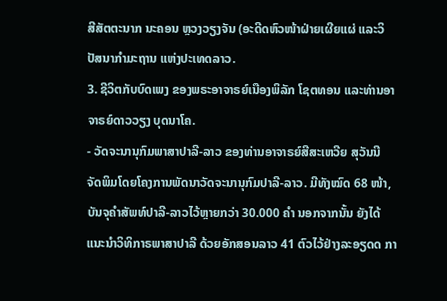ສີສັຕຕະນາກ ນະຄອນ ຫຼວງວຽງຈັນ (ອະດີດຫົວໜ້າຝ່າຍເຜີຍແຜ່ ແລະວິປັສນາກຳມະຖານ ແຫ່ງປະເທດລາວ.
3. ຊີວິຕກັບບົດເພງ ຂອງພຣະອາຈາຣຍ໌ເນືອງພິລັກ ໂຊຕທອນ ແລະທ່ານອາຈາຣຍ໌ດາວວຽງ ບຸດນາໂຄ.
- ວັດຈະນານຸກົມພາສາປາລີ-ລາວ ຂອງທ່ານອາຈາຣຍ໌ສີສະເຫວີຍ ສຸວັນນີ ຈັດພິມໂດຍໂຄງການພັດນາວັດຈະນານຸກົມປາລີ-ລາວ. ມີທັງໝົດ 68 ໜ້າ, ບັນຈຸຄຳສັພທ໌ປາລີ-ລາວໄວ້ຫຼາຍກວ່າ 30.000 ຄຳ ນອກຈາກນັ້ນ ຍັງໄດ້ແນະນຳວິທິກາຣພາສາປາລີ ດ້ວຍອັກສອນລາວ 41 ຕົວໄວ້ຢ່າງລະອຽດດ ກາ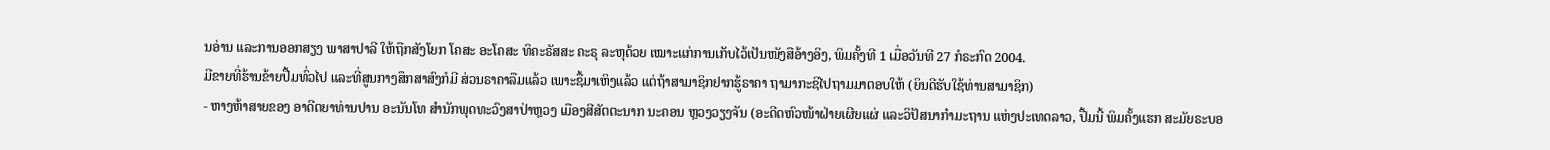ນອ່ານ ແລະການອອກສຽງ ພາສາປາລີ ໃຫ້ຖືກສັງໂຍກ ໂຄສະ ອະໂຄສະ ທິຄະຣັສສະ ຄະຣຸ ລະຫຸດ້ວຍ ເໝາະແກ່ການເກັບໄວ້ເປັນໜັງສືອ້າງອິງ, ພິມຄັ້ງທີ 1 ເມື່ອວັນທີ 27 ກໍຣະກົດ 2004.
ມີຂາຍທີ່ຮ້ານຂ້າຍປື້ມທົ່ວໄປ ແລະທີ່ສູນກາງສຶກສາສົງກໍມີ ສ່ວນຣາຄາລືມແລ້ວ ເພາະຊື້ມາເຫິງແລ້ວ ແຕ່ຖ້າສາມາຊິກຢາກຮູ້ຣາຄາ ຖາມາກະຊິໄປຖາມມາຕອບໃຫ້ (ຍິນດີຮັບໃຊ້ທ່ານສາມາຊິກ)
- ຫາງຫ້າສາຍຂອງ ອາດີຕຍາທ່ານປານ ອະນັນໂທ ສຳນັກພຸດທະວົງສາປ່າຫຼວງ ເມືອງສີສັຕຕະນາກ ນະຄອນ ຫຼວງວຽງຈັນ (ອະດີດຫົວໜ້າຝ່າຍເຜີຍແຜ່ ແລະວິປັສນາກຳມະຖານ ແຫ່ງປະເທດລາວ, ປື້ມນີ້ ພິມຄັ້ງແຮກ ສະມັຍຣະບອ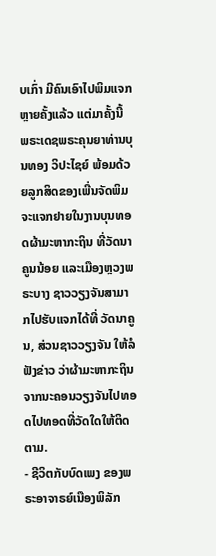ບເກົ່າ ມີຄົນເອົາໄປພິມແຈກຫຼາຍຄັ້ງແລ້ວ ແຕ່ມາຄັ້ງນີ້ ພຣະເດຊພຣະຄຸນຍາທ່ານບຸນທອງ ວິປະໄຊຍ໌ ພ້ອມດ້ວຍລູກສິດຂອງເພີ່ນຈັດພິມ ຈະແຈກຢາຍໃນງານບຸນທອດຜ້າມະຫາກະຖິນ ທີ່ວັດນາຄູນນ້ອຍ ແລະເມືອງຫຼວງພຣະບາງ ຊາວວຽງຈັນສາມາກໄປຮັບແຈກໄດ້ທີ່ ວັດນາຄູນ, ສ່ວນຊາວວຽງຈັນ ໃຫ້ລໍຟັງຂ່າວ ວ່າຜ້າມະຫາກະຖິນຈາກນະຄອນວຽງຈັນໄປທອດໄປທອດທີ່ວັດໃດໃຫ້ຕິດຕາມ.
- ຊີວິຕກັບບົດເພງ ຂອງພຣະອາຈາຣຍ໌ເນືອງພິລັກ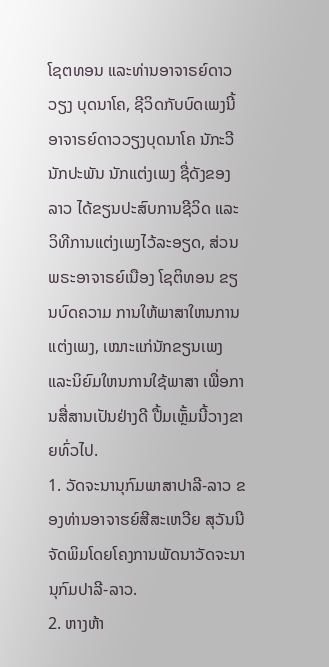ໂຊຕທອນ ແລະທ່ານອາຈາຣຍ໌ດາວວຽງ ບຸດນາໂຄ, ຊີວິດກັບບົດເພງນີ້ ອາຈາຣຍ໌ດາວວຽງບຸດນາໂຄ ນັກະວີ ນັກປະພັນ ນັກແຕ່ງເພງ ຊື່ດັງຂອງລາວ ໄດ້ຂຽນປະສົບການຊີວິດ ແລະວິທີການແຕ່ງເພງໄວ້ລະອຽດ, ສ່ວນພຣະອາຈາຣຍ໌ເນືອງ ໂຊຕິທອນ ຂຽນບົດຄວາມ ການໃຫ້ພາສາໃຫນການແຕ່ງເພງ, ເໝາະແກ່ນັກຂຽນເພງ ແລະນິຍົມໃຫນການໃຊ້ພາສາ ເພື່ອການສື່ສານເປັນຢ່າງດີ ປື້ມເຫັ້ຼມນີ້ວາງຂາຍທົ່ວໄປ.
1. ວັດຈະນານຸກົມພາສາປາລີ-ລາວ ຂອງທ່ານອາຈາຮຍ໌ສີສະເຫວີຍ ສຸວັນນີ ຈັດພິມໂດຍໂຄງການພັດນາວັດຈະນານຸກົມປາລີ-ລາວ.
2. ຫາງຫ້າ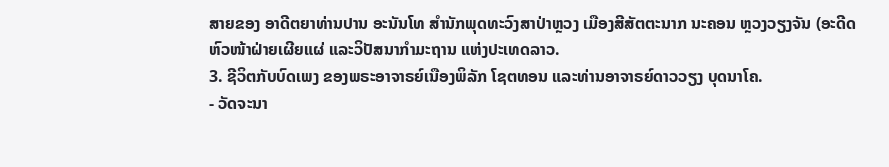ສາຍຂອງ ອາດີຕຍາທ່ານປານ ອະນັນໂທ ສຳນັກພຸດທະວົງສາປ່າຫຼວງ ເມືອງສີສັຕຕະນາກ ນະຄອນ ຫຼວງວຽງຈັນ (ອະດີດຫົວໜ້າຝ່າຍເຜີຍແຜ່ ແລະວິປັສນາກຳມະຖານ ແຫ່ງປະເທດລາວ.
3. ຊີວິຕກັບບົດເພງ ຂອງພຣະອາຈາຣຍ໌ເນືອງພິລັກ ໂຊຕທອນ ແລະທ່ານອາຈາຣຍ໌ດາວວຽງ ບຸດນາໂຄ.
- ວັດຈະນາ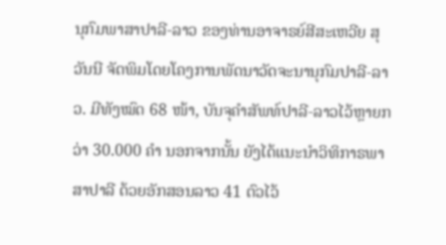ນຸກົມພາສາປາລີ-ລາວ ຂອງທ່ານອາຈາຣຍ໌ສີສະເຫວີຍ ສຸວັນນີ ຈັດພິມໂດຍໂຄງການພັດນາວັດຈະນານຸກົມປາລີ-ລາວ. ມີທັງໝົດ 68 ໜ້າ, ບັນຈຸຄຳສັພທ໌ປາລີ-ລາວໄວ້ຫຼາຍກວ່າ 30.000 ຄຳ ນອກຈາກນັ້ນ ຍັງໄດ້ແນະນຳວິທິກາຣພາສາປາລີ ດ້ວຍອັກສອນລາວ 41 ຕົວໄວ້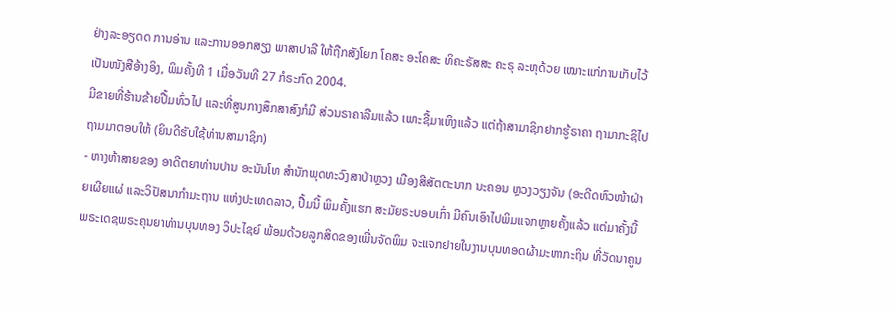ຢ່າງລະອຽດດ ການອ່ານ ແລະການອອກສຽງ ພາສາປາລີ ໃຫ້ຖືກສັງໂຍກ ໂຄສະ ອະໂຄສະ ທິຄະຣັສສະ ຄະຣຸ ລະຫຸດ້ວຍ ເໝາະແກ່ການເກັບໄວ້ເປັນໜັງສືອ້າງອິງ, ພິມຄັ້ງທີ 1 ເມື່ອວັນທີ 27 ກໍຣະກົດ 2004.
ມີຂາຍທີ່ຮ້ານຂ້າຍປື້ມທົ່ວໄປ ແລະທີ່ສູນກາງສຶກສາສົງກໍມີ ສ່ວນຣາຄາລືມແລ້ວ ເພາະຊື້ມາເຫິງແລ້ວ ແຕ່ຖ້າສາມາຊິກຢາກຮູ້ຣາຄາ ຖາມາກະຊິໄປຖາມມາຕອບໃຫ້ (ຍິນດີຮັບໃຊ້ທ່ານສາມາຊິກ)
- ຫາງຫ້າສາຍຂອງ ອາດີຕຍາທ່ານປານ ອະນັນໂທ ສຳນັກພຸດທະວົງສາປ່າຫຼວງ ເມືອງສີສັຕຕະນາກ ນະຄອນ ຫຼວງວຽງຈັນ (ອະດີດຫົວໜ້າຝ່າຍເຜີຍແຜ່ ແລະວິປັສນາກຳມະຖານ ແຫ່ງປະເທດລາວ, ປື້ມນີ້ ພິມຄັ້ງແຮກ ສະມັຍຣະບອບເກົ່າ ມີຄົນເອົາໄປພິມແຈກຫຼາຍຄັ້ງແລ້ວ ແຕ່ມາຄັ້ງນີ້ ພຣະເດຊພຣະຄຸນຍາທ່ານບຸນທອງ ວິປະໄຊຍ໌ ພ້ອມດ້ວຍລູກສິດຂອງເພີ່ນຈັດພິມ ຈະແຈກຢາຍໃນງານບຸນທອດຜ້າມະຫາກະຖິນ ທີ່ວັດນາຄູນ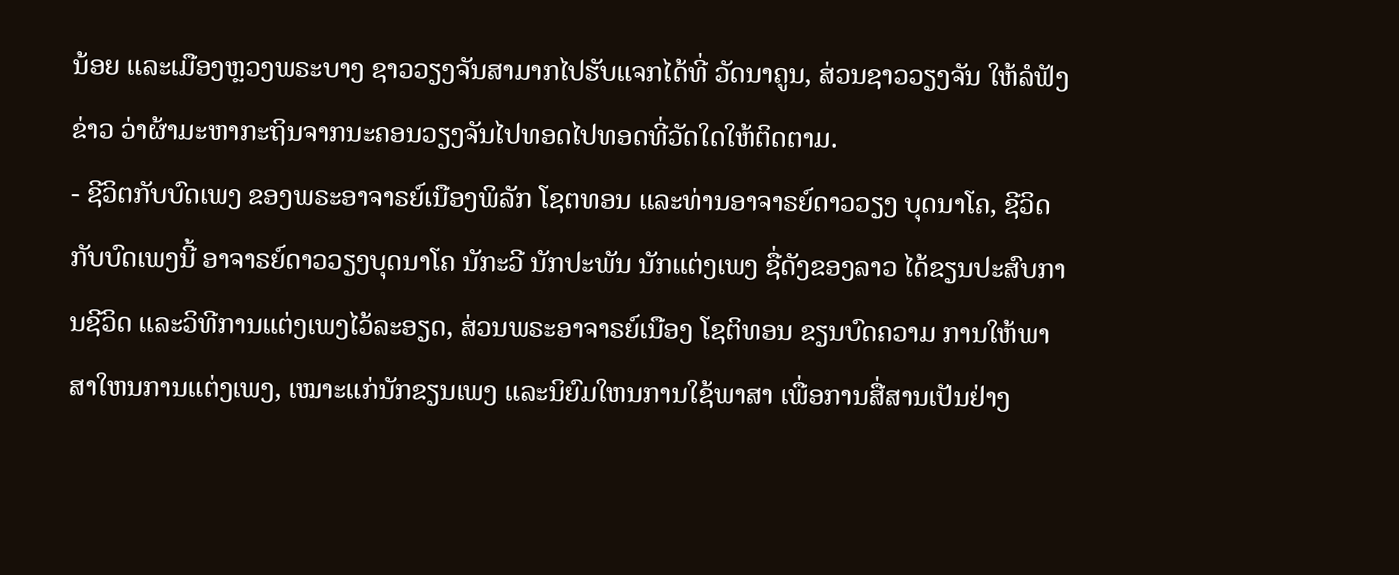ນ້ອຍ ແລະເມືອງຫຼວງພຣະບາງ ຊາວວຽງຈັນສາມາກໄປຮັບແຈກໄດ້ທີ່ ວັດນາຄູນ, ສ່ວນຊາວວຽງຈັນ ໃຫ້ລໍຟັງຂ່າວ ວ່າຜ້າມະຫາກະຖິນຈາກນະຄອນວຽງຈັນໄປທອດໄປທອດທີ່ວັດໃດໃຫ້ຕິດຕາມ.
- ຊີວິຕກັບບົດເພງ ຂອງພຣະອາຈາຣຍ໌ເນືອງພິລັກ ໂຊຕທອນ ແລະທ່ານອາຈາຣຍ໌ດາວວຽງ ບຸດນາໂຄ, ຊີວິດກັບບົດເພງນີ້ ອາຈາຣຍ໌ດາວວຽງບຸດນາໂຄ ນັກະວີ ນັກປະພັນ ນັກແຕ່ງເພງ ຊື່ດັງຂອງລາວ ໄດ້ຂຽນປະສົບການຊີວິດ ແລະວິທີການແຕ່ງເພງໄວ້ລະອຽດ, ສ່ວນພຣະອາຈາຣຍ໌ເນືອງ ໂຊຕິທອນ ຂຽນບົດຄວາມ ການໃຫ້ພາສາໃຫນການແຕ່ງເພງ, ເໝາະແກ່ນັກຂຽນເພງ ແລະນິຍົມໃຫນການໃຊ້ພາສາ ເພື່ອການສື່ສານເປັນຢ່າງ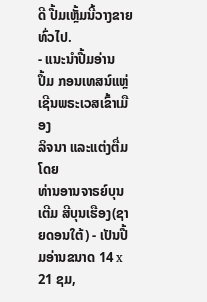ດີ ປື້ມເຫັ້ຼມນີ້ວາງຂາຍທົ່ວໄປ.
- ແນະນຳປື້ມອ່ານ
ປຶ້ມ ກອນເທສນ໌ແຫຼ່ ເຊີນພຣະເວສເຂົ້າເມືອງ
ລິຈນາ ແລະແຕ່ງຕື່ມໂດຍ
ທ່ານອານຈາຣຍ໌ບຸນເຕີມ ສີບຸນເຮືອງ(ຊາຍດອນໃຕ້) - ເປັນປື້ມອ່ານຂນາດ 14 x 21 ຊມ,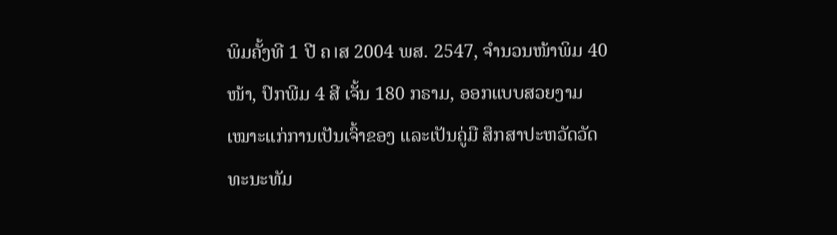ພິມຄັ້ງທີ 1 ປີ ຄ।ສ 2004 ພສ. 2547, ຈຳນວນໜ້າພິມ 40 ໜ້າ, ປົກພີມ 4 ສີ ເຈັ້ນ 180 ກຣາມ, ອອກແບບສວຍງາມ ເໝາະແກ່ການເປັນເຈົ້າຂອງ ແລະເປັນຄູ່ມື ສຶກສາປະຫວັດວັດທະນະທັມ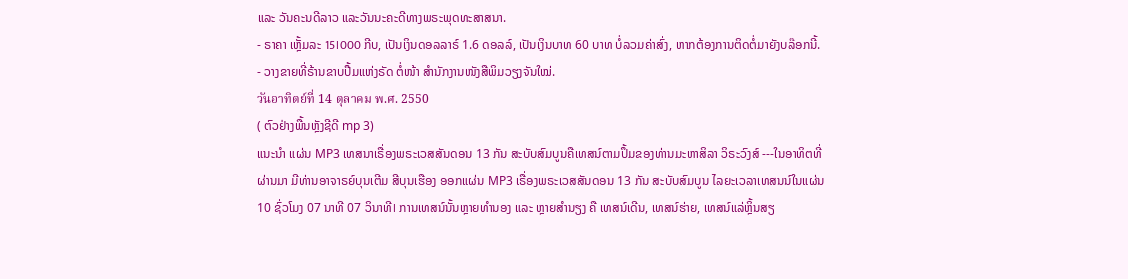ແລະ ວັນຄະນດີລາວ ແລະວັນນະຄະດີທາງພຣະພຸດທະສາສນາ.
- ຣາຄາ ເຫັ້ຼມລະ 15।000 ກີບ, ເປັນເງິນດອລລາຣ໌ 1.6 ດອລລ໌, ເປັນເງິນບາທ 60 ບາທ ບໍ່ລວມຄ່າສົ່ງ, ຫາກຕ້ອງການຕິດຕໍ່ມາຍັງບລ໊ອກນີ້.
- ວາງຂາຍທີ່ຣ້ານຂາບປື້ມແຫ່ງຣັດ ຕໍ່ໜ້າ ສຳນັກງານໜັງສືພິມວຽງຈັນໃໝ່.
วันอาทิตย์ที่ 14 ตุลาคม พ.ศ. 2550
( ຕົວຢ່າງພື້ນຫຼັງຊີດີ mp 3)
ແນະນຳ ແຜ່ນ MP3 ເທສນາເຣື່ອງພຣະເວສສັນດອນ 13 ກັນ ສະບັບສົມບູນຄືເທສນ໌ຕາມປຶ້ມຂອງທ່ານມະຫາສິລາ ວິຣະວົງສ໌ ---ໃນອາທິຕທີ່ ຜ່ານມາ ມີທ່ານອາຈາຣຍ໌ບຸນເຕີມ ສີບຸນເຮືອງ ອອກແຜ່ນ MP3 ເຣື່ອງພຣະເວສສັນດອນ 13 ກັນ ສະບັບສົມບູນ ໄລຍະເວລາເທສນນ໌ໃນແຜ່ນ 10 ຊົ່ວໂມງ 07 ນາທີ 07 ວິນາທີ। ການເທສນ໌ນັ້ນຫຼາຍທຳນອງ ແລະ ຫຼາຍສຳນຽງ ຄື ເທສນ໌ເດີນ, ເທສນ໌ຮ່າຍ, ເທສນ໌ແລ່ຫຼິ້ນສຽ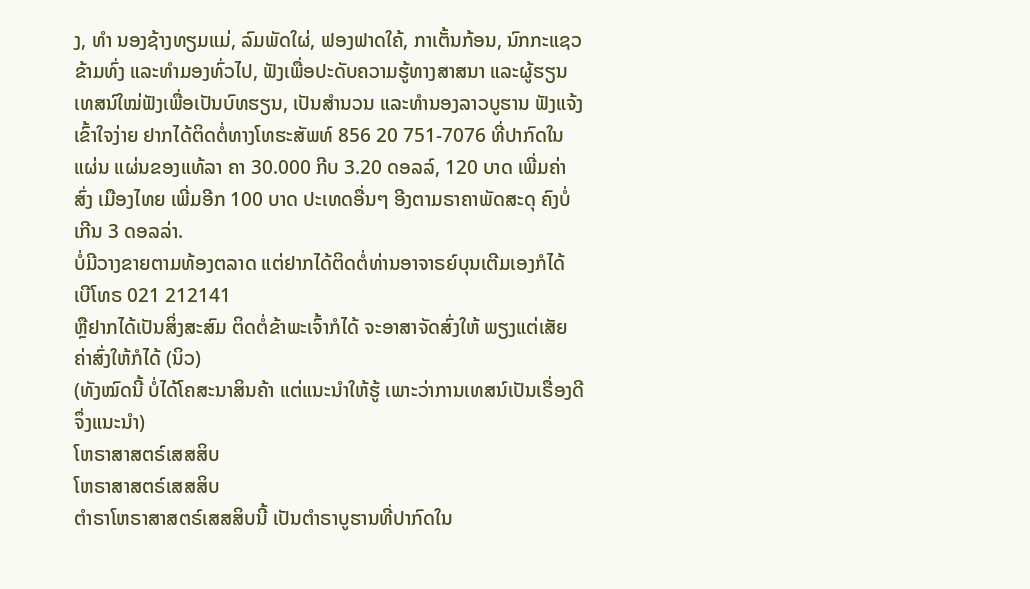ງ, ທຳ ນອງຊ້າງທຽມແມ່, ລົມພັດໃຜ່, ຟອງຟາດໃຄ້, ກາເຕັ້ນກ້ອນ, ນົກກະແຊວຂ້າມທົ່ງ ແລະທຳມອງທົ່ວໄປ, ຟັງເພື່ອປະດັບຄວາມຮູ້ທາງສາສນາ ແລະຜູ້ຮຽນເທສນ໌ໃໝ່ຟັງເພື່ອເປັນບົທຮຽນ, ເປັນສຳນວນ ແລະທຳນອງລາວບູຮານ ຟັງແຈ້ງເຂົ້າໃຈງ່າຍ ຢາກໄດ້ຕິດຕໍ່ທາງໂທຮະສັພທ໌ 856 20 751-7076 ທີ່ປາກົດໃນ ແຜ່ນ ແຜ່ນຂອງແທ້ລາ ຄາ 30.000 ກີບ 3.20 ດອລລ໌, 120 ບາດ ເພີ່ມຄ່າສົ່ງ ເມືອງໄທຍ ເພີ່ມອີກ 100 ບາດ ປະເທດອື່ນໆ ອີງຕາມຣາຄາພັດສະດຸ ຄົງບໍ່ເກີນ 3 ດອລລ່າ.
ບໍ່ມີວາງຂາຍຕາມທ້ອງຕລາດ ແຕ່ຢາກໄດ້ຕິດຕໍ່ທ່ານອາຈາຣຍ໌ບຸນເຕີມເອງກໍໄດ້ ເບີໂທຣ 021 212141
ຫຼືຢາກໄດ້ເປັນສິ່ງສະສົມ ຕິດຕໍ່ຂ້າພະເຈົ້າກໍໄດ້ ຈະອາສາຈັດສົ່ງໃຫ້ ພຽງແຕ່ເສັຍຄ່າສົ່ງໃຫ້ກໍໄດ້ (ນິວ)
(ທັງໝົດນີ້ ບໍ່ໄດ້ໂຄສະນາສິນຄ້າ ແຕ່ແນະນຳໃຫ້ຮູ້ ເພາະວ່າການເທສນ໌ເປັນເຣື່ອງດີ ຈຶ່ງແນະນຳ)
ໂຫຣາສາສຕຣ໌ເສສສິບ
ໂຫຣາສາສຕຣ໌ເສສສິບ
ຕຳຣາໂຫຣາສາສຕຣ໌ເສສສິບນີ້ ເປັນຕຳຣາບູຮານທີ່ປາກົດໃນ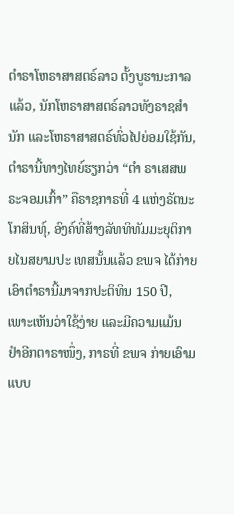ຕຳຣາໂຫຣາສາສຕຣ໌ລາວ ຕັ້ງບູຮານະກາລແລ້ວ, ນັກໂຫຣາສາສຕຣ໌ລາວທັງຣາຊສຳນັກ ແລະໂຫຣາສາສຕຣ໌ທົ່ວໄປຍ່ອມໃຊ້ກັນ, ຕຳຣານີ້ທາງໄທຍ໌ຮຽກວ່າ “ຕຳ ຣາເສສພຣະຈອມເກົ້າ” ຄືຣາຊກາຣທີ່ 4 ແຫ່ງຣັຕນະໂກສິນທຸ໌, ອົງຄ໌ທີ່ສ້າງລັທທິທັມມະຍຸຕິກາຍໄນສຍາມປະ ເທສນັ້ນແລ້ວ ຂພຈ ໄດ້ກ່າຍເອົາຕຳຣານີ້ມາຈາກປະຕິທິນ 150 ປີ, ເພາະເຫັນວ່າໃຊ້ງ່າຍ ແລະມີຄວາມແມ້ນ ຢຳອີກຕາຣາໜຶ່ງ, ກາຣທີ່ ຂພຈ ກ່າຍເອົາມແບບ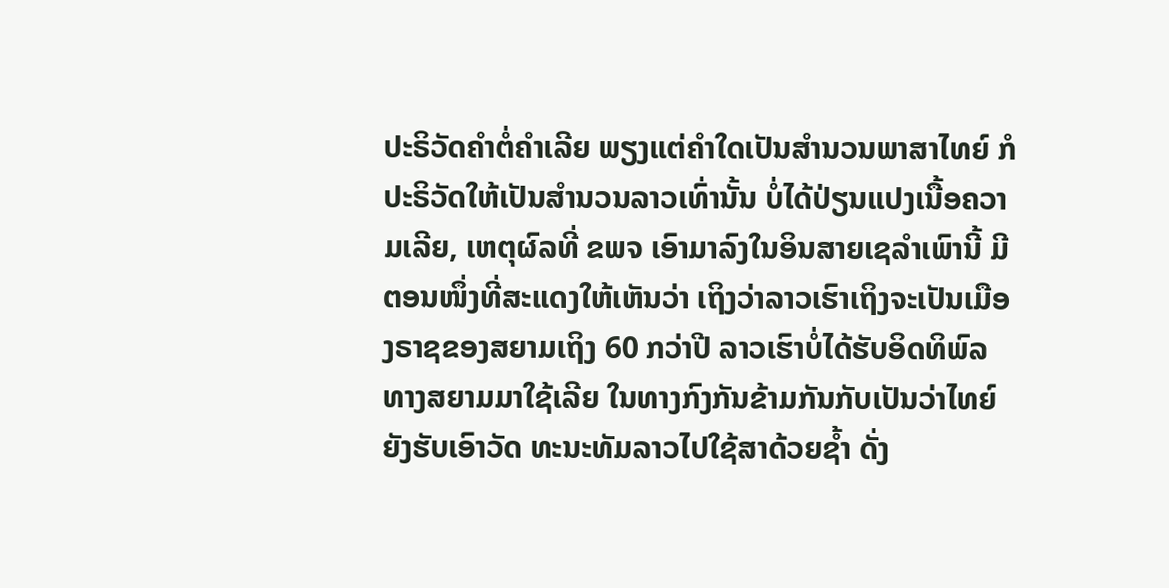ປະຣິວັດຄຳຕໍ່ຄຳເລີຍ ພຽງແຕ່ຄຳໃດເປັນສຳນວນພາສາໄທຍ໌ ກໍປະຣິວັດໃຫ້ເປັນສຳນວນລາວເທົ່ານັ້ນ ບໍ່ໄດ້ປ່ຽນແປງເນື້ອຄວາມເລີຍ, ເຫຕຸຜົລທີ່ ຂພຈ ເອົາມາລົງໃນອິນສາຍເຊລໍາເພົານີ້ ມີຕອນໜຶ່ງທີ່ສະແດງໃຫ້ເຫັນວ່າ ເຖິງວ່າລາວເຮົາເຖິງຈະເປັນເມືອງຣາຊຂອງສຍາມເຖິງ 60 ກວ່າປີ ລາວເຮົາບໍ່ໄດ້ຮັບອິດທິພົລທາງສຍາມມາໃຊ້ເລີຍ ໃນທາງກົງກັນຂ້າມກັນກັບເປັນວ່າໄທຍ໌ຍັງຮັບເອົາວັດ ທະນະທັມລາວໄປໃຊ້ສາດ້ວຍຊ້ຳ ດັ່ງ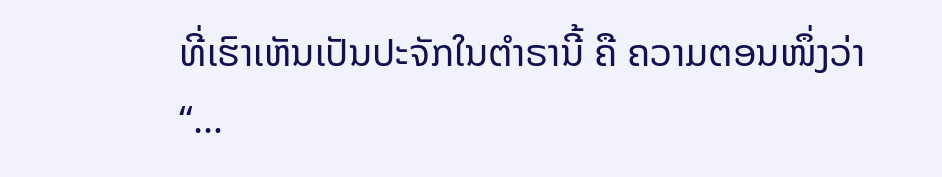ທີ່ເຮົາເຫັນເປັນປະຈັກໃນຕຳຣານີ້ ຄື ຄວາມຕອນໜຶ່ງວ່າ “…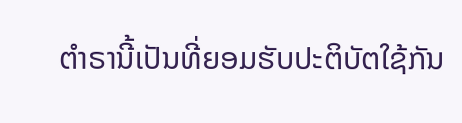ຕຳຣານີ້ເປັນທີ່ຍອມຮັບປະຕິບັຕໃຊ້ກັນ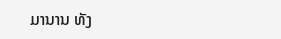ມານານ ທັງ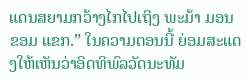ແດນສຍາມກວ້າງໄກໄປເຖິງ ພະມ້າ ມອນ ຂອມ ແຂກ.” ໃນຄວາມຕອນນີ້ ຍ່ອມສະແດງໃຫ້ເຫັນວ່າອິດທິພົລວັດນະທັມ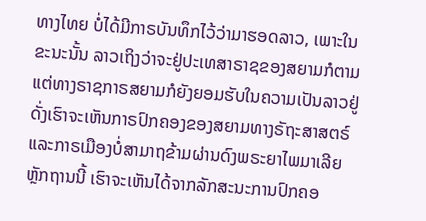ທາງໄທຍ ບໍ່ໄດ້ມີກາຣບັນທຶກໄວ້ວ່າມາຮອດລາວ, ເພາະໃນຂະນະນັ້ນ ລາວເຖິງວ່າຈະຢູ່ປະເທສາຣາຊຂອງສຍາມກໍຕາມ ແຕ່ທາງຣາຊກາຣສຍາມກໍຍັງຍອມຮັບໃນຄວາມເປັນລາວຢູ່ ດັ່ງເຮົາຈະເຫັນກາຣປົກຄອງຂອງສຍາມທາງຣັຖະສາສຕຣ໌ ແລະກາຣເມືອງບໍ່ສາມາຖຂ້າມຜ່ານດົງພຣະຍາໄພມາເລີຍ ຫຼັກຖານນີ້ ເຮົາຈະເຫັນໄດ້ຈາກລັກສະນະການປົກຄອ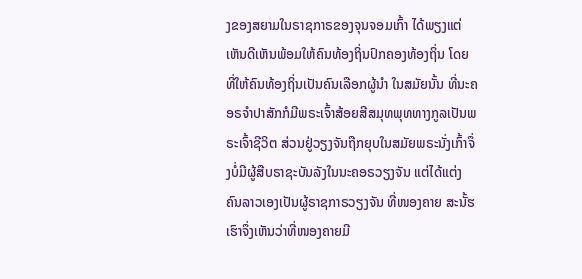ງຂອງສຍາມໃນຣາຊກາຣຂອງຈຸນຈອມເກົ້າ ໄດ້ພຽງແຕ່ເຫັນດີເຫັນພ້ອມໃຫ້ຄົນທ້ອງຖິ່ນປົກຄອງທ້ອງຖິ່ນ ໂດຍທີ່ໃຫ້ຄົນທ້ອງຖິ່ນເປັນຄົນເລືອກຜູ້ນຳ ໃນສມັຍນັ້ນ ທີ່ນະຄອຣຈຳປາສັກກໍມີພຣະເຈົ້າສ້ອຍສີສມຸທພຸທທາງກູລເປັນພຣະເຈົ້າຊີວິຕ ສ່ວນຢູ່ວຽງຈັນຖືກຍຸບໃນສມັຍພຣະນັ່ງເກົ້າຈຶ່ງບໍ່ມີຜູ້ສືບຣາຊະບັນລັງໃນນະຄອຣວຽງຈັນ ແຕ່ໄດ້ແຕ່ງຄົນລາວເອງເປັນຜູ້ຣາຊກາຣວຽງຈັນ ທີ່ໜອງຄາຍ ສະນັ້ຮເຮົາຈຶ່ງເຫັນວ່າທີ່ໜອງຄາຍມີ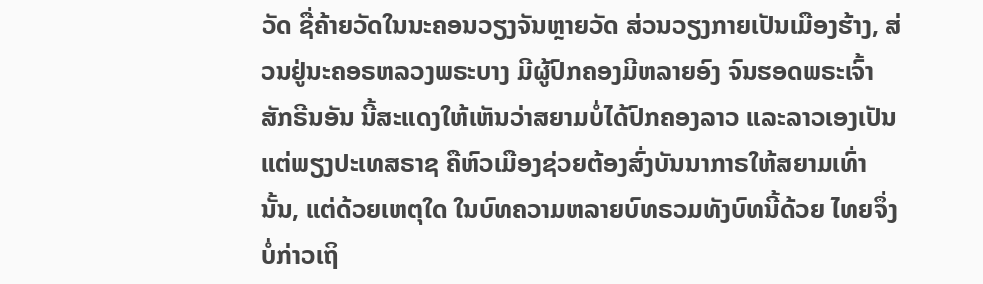ວັດ ຊື່ຄ້າຍວັດໃນນະຄອນວຽງຈັນຫຼາຍວັດ ສ່ວນວຽງກາຍເປັນເມືອງຮ້າງ, ສ່ວນຢູ່ນະຄອຣຫລວງພຣະບາງ ມີຜູ້ປົກຄອງມີຫລາຍອົງ ຈົນຮອດພຣະເຈົ້າສັກຣີນອັນ ນີ້ສະແດງໃຫ້ເຫັນວ່າສຍາມບໍ່ໄດ້ປົກຄອງລາວ ແລະລາວເອງເປັນແຕ່ພຽງປະເທສຣາຊ ຄືຫົວເມືອງຊ່ວຍຕ້ອງສົ່ງບັນນາກາຣໃຫ້ສຍາມເທົ່ານັ້ນ, ແຕ່ດ້ວຍເຫຕຸໃດ ໃນບົທຄວາມຫລາຍບົທຣວມທັງບົທນີ້ດ້ວຍ ໄທຍຈຶ່ງບໍ່ກ່າວເຖິ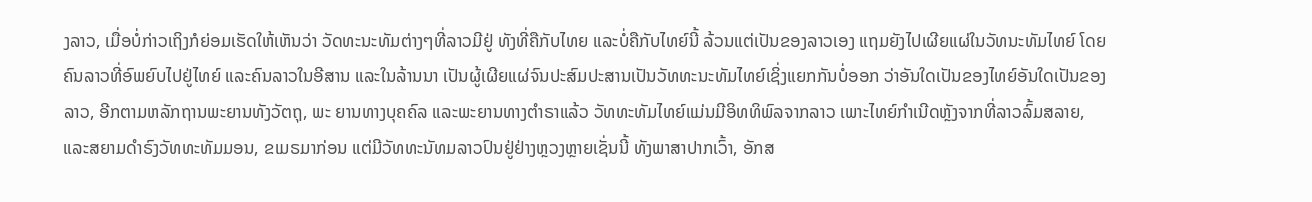ງລາວ, ເມື່ອບໍ່ກ່າວເຖິງກໍຍ່ອມເຮັດໃຫ້ເຫັນວ່າ ວັດທະນະທັມຕ່າງໆທີ່ລາວມີຢູ່ ທັງທີ່ຄືກັບໄທຍ ແລະບໍ່ຄືກັບໄທຍ໌ນີ້ ລ້ວນແຕ່ເປັນຂອງລາວເອງ ແຖມຍັງໄປເຜີຍແຜ່ໃນວັທນະທັມໄທຍ໌ ໂດຍຄົນລາວທີ່ອົພຍົບໄປຢູ່ໄທຍ໌ ແລະຄົນລາວໃນອີສານ ແລະໃນລ້ານນາ ເປັນຜູ້ເຜີຍແຜ່ຈົນປະສົມປະສານເປັນວັທທະນະທັມໄທຍ໌ເຊິ່ງແຍກກັນບໍ່ອອກ ວ່າອັນໃດເປັນຂອງໄທຍ໌ອັນໃດເປັນຂອງລາວ, ອີກຕາມຫລັກຖານພະຍານທັງວັຕຖຸ, ພະ ຍານທາງບຸຄຄົລ ແລະພະຍານທາງຕໍາຣາແລ້ວ ວັທທະທັມໄທຍ໌ແມ່ນມີອິທທິພົລຈາກລາວ ເພາະໄທຍ໌ກຳເນີດຫຼັງຈາກທີ່ລາວລົ້ມສລາຍ, ແລະສຍາມດຳຣົງວັທທະທັມມອນ, ຂເມຣມາກ່ອນ ແຕ່ມີວັທທະນັທມລາວປົນຢູ່ຢ່າງຫຼວງຫຼາຍເຊັ່ນນີ້ ທັງພາສາປາກເວົ້າ, ອັກສ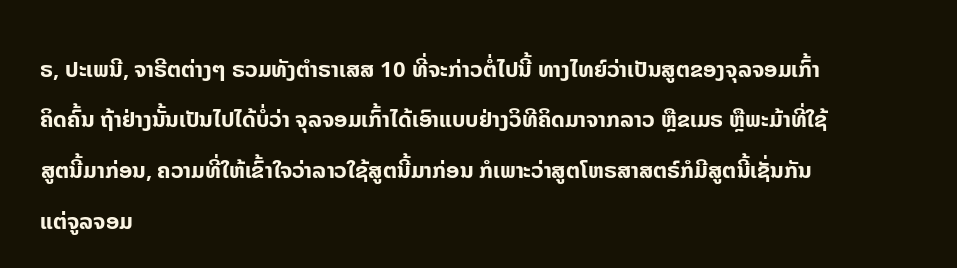ຣ, ປະເພນີ, ຈາຣີຕຕ່າງໆ ຣວມທັງຕໍາຣາເສສ 10 ທີ່ຈະກ່າວຕໍ່ໄປນີ້ ທາງໄທຍ໌ວ່າເປັນສູຕຂອງຈຸລຈອມເກົ້າຄິດຄົ້ນ ຖ້າຢ່າງນັ້ນເປັນໄປໄດ້ບໍ່ວ່າ ຈຸລຈອມເກົ້າໄດ້ເອົາແບບຢ່າງວິທີຄິດມາຈາກລາວ ຫຼືຂເມຣ ຫຼືພະມ້າທີ່ໃຊ້ສູຕນີ້ມາກ່ອນ, ຄວາມທີ່ໃຫ້ເຂົ້າໃຈວ່າລາວໃຊ້ສູຕນີ້ມາກ່ອນ ກໍເພາະວ່າສູຕໂຫຣສາສຕຣ໌ກໍມີສູຕນີ້ເຊັ່ນກັນ ແຕ່ຈູລຈອມ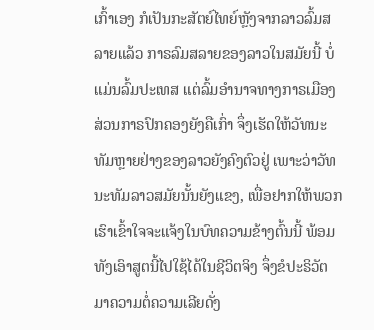ເກົ້າເອງ ກໍເປັນກະສັຕຍ໌ໄທຍ໌ຫຼັງຈາກລາວລົ້ມສລາຍແລ້ວ ກາຣລົມສລາຍຂອງລາວໃນສມັຍນີ້ ບໍ່ແມ່ນລົ້ມປະເທສ ແຕ່ລົ້ມອຳນາຈທາງກາຣເມືອງ ສ່ວນກາຣປົກຄອງຍັງຄືເກົ່າ ຈຶ່ງເຮັດໃຫ້ວັທນະທັມຫຼາຍຢ່າງຂອງລາວຍັງຄົງຕົວຢູ່ ເພາະວ່າວັທນະທັມລາວສມັຍນັ້ນຍັງແຂງ, ເພື່ອຢາກໃຫ້ພວກເຮົາເຂົ້າໃຈຈະແຈ້ງໃນບົທຄວາມຂ້າງຕົ້ນນີ້ ພ້ອມທັງເອົາສູຕນີ້ໄປໃຊ້ໄດ້ໃນຊີວິຕຈິງ ຈຶ່ງຂໍປະຣິວັຕມາຄວາມຕໍ່ຄວາມເລີຍດັ່ງ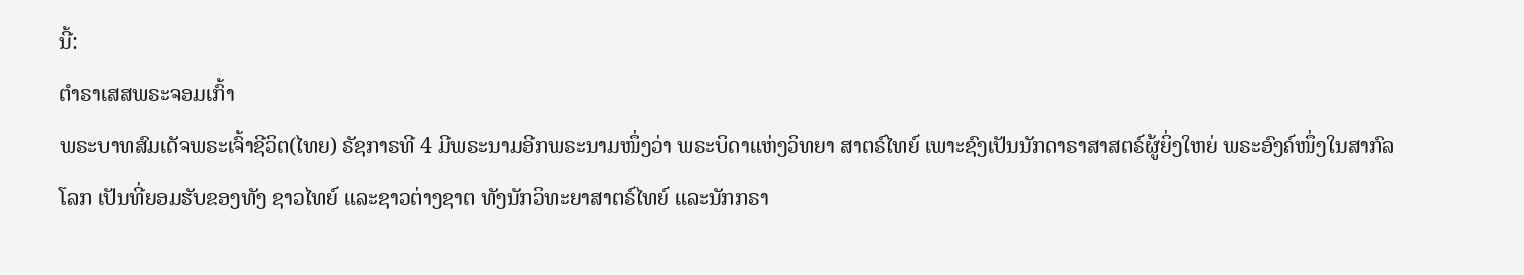ນີ້:
ຕຳຣາເສສພຣະຈອມເກົ້າ
ພຣະບາທສົມເດັຈພຣະເຈົ້າຊີວິຕ(ໄທຍ) ຣັຊກາຣທີ 4 ມີພຣະນາມອີກພຣະນາມໜຶ່ງວ່າ ພຣະບິດາແຫ່ງວິທຍາ ສາຕຣ໌ໄທຍ໌ ເພາະຊົງເປັນນັກດາຣາສາສຕຣ໌ຜູ້ຍິ່ງໃຫຍ່ ພຣະອົງຄ໌ໜຶ່ງໃນສາກົລໂລກ ເປັນທີ່ຍອມຮັບຂອງທັງ ຊາວໄທຍ໌ ແລະຊາວຕ່າງຊາຕ ທັງນັກວິທະຍາສາຕຣ໌ໄທຍ໌ ແລະນັກກຣາ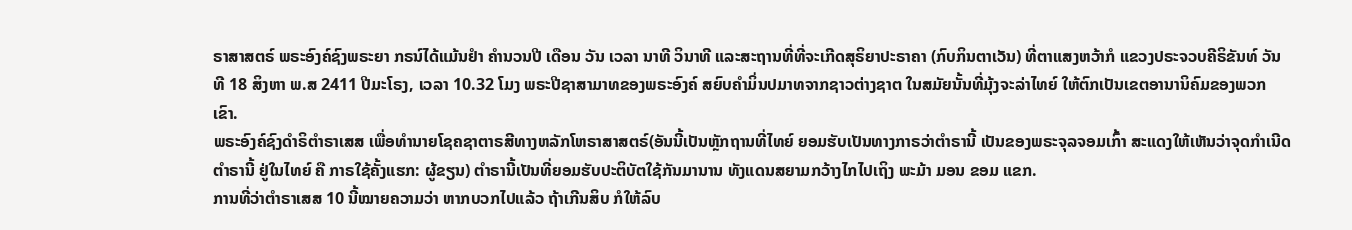ຣາສາສຕຣ໌ ພຣະອົງຄ໌ຊົງພຣະຍາ ກຣນ໌ໄດ້ແມ້ນຢຳ ຄຳນວນປີ ເດືອນ ວັນ ເວລາ ນາທີ ວິນາທີ ແລະສະຖານທີ່ທີ່ຈະເກີດສຸຣິຍາປະຣາຄາ (ກົບກິນຕາເວັນ) ທີ່ຕາແສງຫວ້າກໍ ແຂວງປຣະຈວບຄີຣິຂັນທ໌ ວັນທີ 18 ສິງຫາ ພ.ສ 2411 ປີມະໂຣງ, ເວລາ 10.32 ໂມງ ພຣະປີຊາສາມາທຂອງພຣະອົງຄ໌ ສຍົບຄຳມິ່ນປມາທຈາກຊາວຕ່າງຊາຕ ໃນສມັຍນັ້ນທີ່ມຸ້ງຈະລ່າໄທຍ໌ ໃຫ້ຕົກເປັນເຂຕອານານິຄົມຂອງພວກເຂົາ.
ພຣະອົງຄ໌ຊົງດຳຣິຕຳຣາເສສ ເພື່ອທຳນາຍໂຊຄຊາຕາຣສີທາງຫລັກໂຫຣາສາສຕຣ໌(ອັນນີ້ເປັນຫຼັກຖານທີ່ໄທຍ໌ ຍອມຮັບເປັນທາງກາຣວ່າຕຳຣານີ້ ເປັນຂອງພຣະຈຸລຈອມເກົ້າ ສະແດງໃຫ້ເຫັນວ່າຈຸດກຳເນີດຕຳຣານີ້ ຢູ່ໃນໄທຍ໌ ຄື ກາຣໃຊ້ຄັ້ງແຮກ: ຜູ້ຂຽນ) ຕຳຣານີ້ເປັນທີ່ຍອມຮັບປະຕິບັຕໃຊ້ກັນມານານ ທັງແດນສຍາມກວ້າງໄກໄປເຖິງ ພະມ້າ ມອນ ຂອມ ແຂກ.
ການທີ່ວ່າຕຳຣາເສສ 10 ນີ້ໝາຍຄວາມວ່າ ຫາກບວກໄປແລ້ວ ຖ້າເກີນສິບ ກໍໃຫ້ລົບ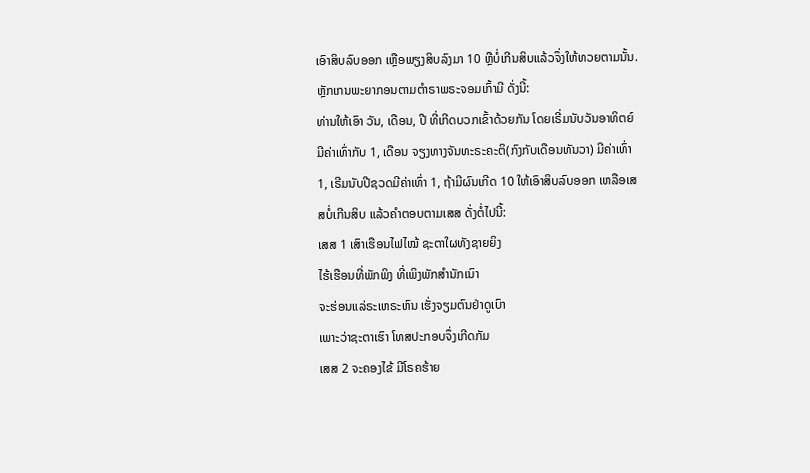ເອົາສິບລົບອອກ ເຫຼືອພຽງສິບລົງມາ 10 ຫຼືບໍ່ເກີນສິບແລ້ວຈຶ່ງໃຫ້ທວຍຕາມນັ້ນ.
ຫຼັກເກນພະຍາກອນຕາມຕຳຣາພຣະຈອມເກົ້າມີ ດັ່ງນີ້:
ທ່ານໃຫ້ເອົາ ວັນ, ເດືອນ, ປີ ທີ່ເກີດບວກເຂົ້າດ້ວຍກັນ ໂດຍເຣີ່ມນັບວັນອາທິຕຍ໌ ມີຄ່າເທົ່າກັບ 1, ເດືອນ ຈຽງທາງຈັນທະຣະຄະຕິ(ກົງກັບເດືອນທັນວາ) ມີຄ່າເທົ່າ 1, ເຣີມນັບປີຊວດມີຄ່າເທົ່າ 1, ຖ້າມີຜົນເກີດ 10 ໃຫ້ເອົາສິບລົບອອກ ເຫລືອເສສບໍ່ເກີນສິບ ແລ້ວຄຳຕອບຕາມເສສ ດັ່ງຕໍ່ໄປນີ້:
ເສສ 1 ເສົາເຮືອນໄຟໄໝ້ ຊະຕາໃຜທັງຊາຍຍິງ
ໄຮ້ເຮືອນທີ່ພັກພິງ ທີ່ເພິງພັກສຳນັກເນົາ
ຈະຮ່ອນແລ່ຣະເຫຣະຫົນ ເຮັ່ງຈຽມຕົນຢ່າດູເບົາ
ເພາະວ່າຊະຕາເຮົາ ໂທສປະກອບຈຶ່ງເກີດກັມ
ເສສ 2 ຈະຄອງໄຂ້ ມີໂຣຄຮ້າຍ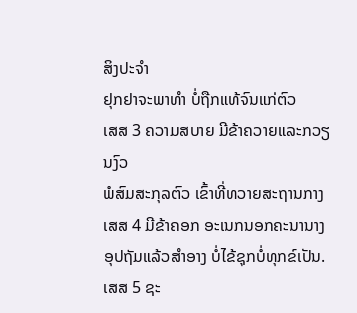ສິງປະຈຳ
ຢຸກຢາຈະພາທຳ ບໍ່ຖືກແທ້ຈົນແກ່ຕົວ
ເສສ 3 ຄວາມສບາຍ ມີຂ້າຄວາຍແລະກວຽນງົວ
ພໍສົມສະກຸລຕົວ ເຂົ້າທີ່ທວາຍສະຖານກາງ
ເສສ 4 ມີຂ້າຄອກ ອະເນກນອກຄະນານາງ
ອຸປຖັມແລ້ວສຳອາງ ບໍ່ໄຂ້ຊຸກບໍ່ທຸກຂ໌ເປັນ.
ເສສ 5 ຊະ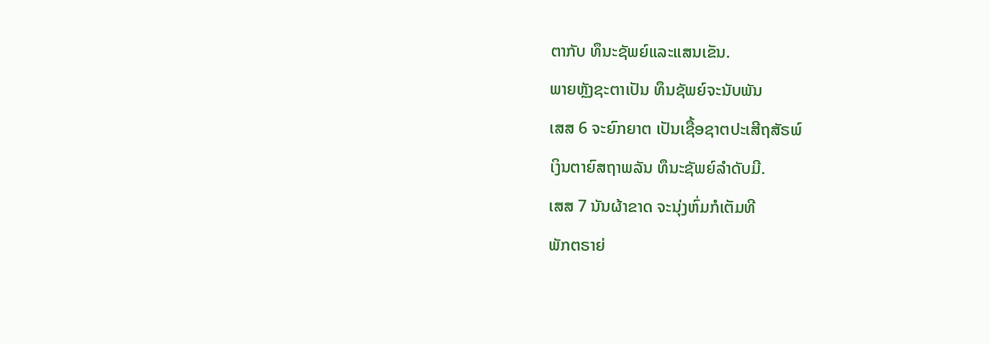ຕາກັບ ທຶນະຊັພຍ໌ແລະແສນເຂັນ.
ພາຍຫຼັງຊະຕາເປັນ ທຶນຊັພຍ໌ຈະນັບພັນ
ເສສ 6 ຈະຍົກຍາຕ ເປັນເຊື້ອຊາຕປະເສີຖສັຣພ໌
ເງິນຕາຍົສຖາພລັນ ທຶນະຊັພຍ໌ລຳດັບມີ.
ເສສ 7 ນັນຜ້າຂາດ ຈະນຸ່ງຫົ່ມກໍເຕັມທີ
ພັກຕຣາຍ່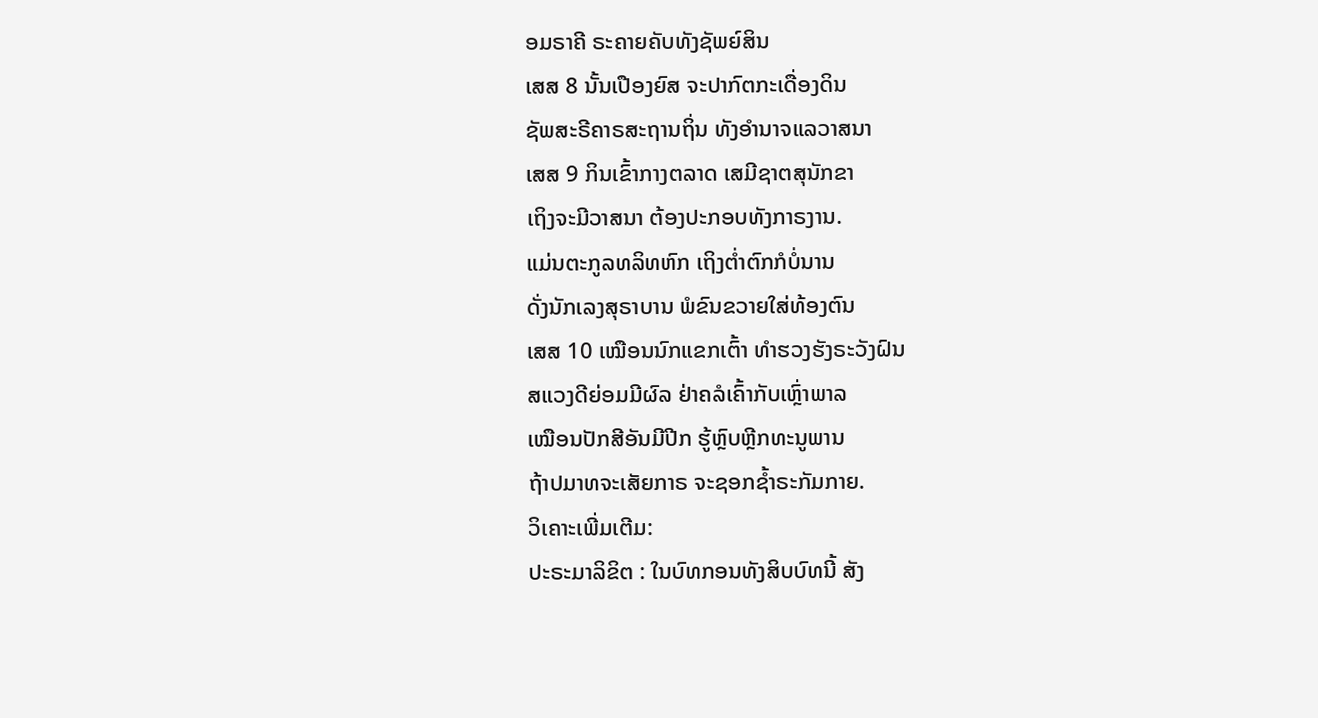ອມຣາຄີ ຣະຄາຍຄັບທັງຊັພຍ໌ສິນ
ເສສ 8 ນັ້ນເປືອງຍົສ ຈະປາກົຕກະເດື່ອງດິນ
ຊັພສະຣີຄາຣສະຖານຖິ່ນ ທັງອຳນາຈແລວາສນາ
ເສສ 9 ກິນເຂົ້າກາງຕລາດ ເສມີຊາຕສຸນັກຂາ
ເຖິງຈະມີວາສນາ ຕ້ອງປະກອບທັງກາຣງານ.
ແມ່ນຕະກູລທລິທຫົກ ເຖິງຕ່ຳຕົກກໍບໍ່ນານ
ດັ່ງນັກເລງສຸຣາບານ ພໍຂົນຂວາຍໃສ່ທ້ອງຕົນ
ເສສ 10 ເໝືອນນົກແຂກເຕົ້າ ທຳຮວງຮັງຣະວັງຝົນ
ສແວງດີຍ່ອມມີຜົລ ຢ່າຄລໍເຄົ້າກັບເຫຼົ່າພາລ
ເໝືອນປັກສີອັນມີປີກ ຮູ້ຫຼົບຫຼີກທະນູພານ
ຖ້າປມາທຈະເສັຍກາຣ ຈະຊອກຊ້ຳຣະກັມກາຍ.
ວິເຄາະເພີ່ມເຕີມ:
ປະຣະມາລິຂິຕ : ໃນບົທກອນທັງສິບບົທນີ້ ສັງ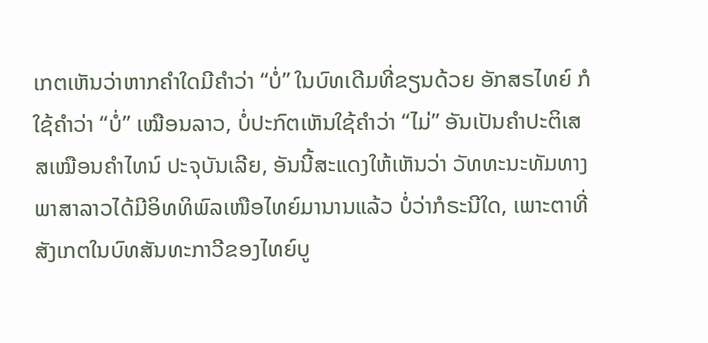ເກຕເຫັນວ່າຫາກຄຳໃດມີຄຳວ່າ “ບໍ່” ໃນບົທເດີມທີ່ຂຽນດ້ວຍ ອັກສຣໄທຍ໌ ກໍໃຊ້ຄຳວ່າ “ບໍ່” ເໝືອນລາວ, ບໍ່ປະກົຕເຫັນໃຊ້ຄຳວ່າ “ໄມ່” ອັນເປັນຄຳປະຕິເສສເໝືອນຄຳໄທນ໌ ປະຈຸບັນເລີຍ, ອັນນີ້ສະແດງໃຫ້ເຫັນວ່າ ວັທທະນະທັມທາງພາສາລາວໄດ້ມີອິທທິພົລເໜືອໄທຍ໌ມານານແລ້ວ ບໍ່ວ່າກໍຣະນີໃດ, ເພາະຕາທີ່ສັງເກຕໃນບົທສັນທະກາວີຂອງໄທຍ໌ບູ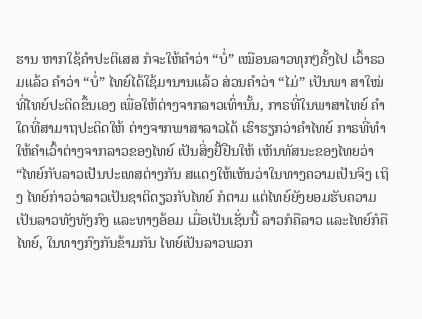ຮານ ຫາກໃຊ້ຄຳປະຕິເສສ ກໍຈະໃຫ້ຄຳວ່າ “ບໍ່” ເໝືອນລາວທຸກໆຄັ້ງໄປ ເວົ້າຣວມແລ້ວ ຄຳວ່າ “ບໍ່” ໄທຍ໌ໄດ້ໃຊ້ມານານແລ້ວ ສ່ວນຄຳວ່າ “ໄມ່” ເປັນພາ ສາໃໝ່ ທີ່ໄທຍ໌ປະດິດຂຶ້ນເອງ ເພື່ອໃຫ້ຕ່າງຈາກລາວເທົ່ານັ້ນ, ກາຣທີ່ໃນພາສາໄທຍ໌ ຄຳໃດທີ່ສາມາຖປະດິດໃຫ້ ຕ່າງຈາກພາສາລາວໄດ້ ເຮົາຮຽກວ່າຄຳໄທຍ໌ ກາຣທີ່ທຳໃຫ້ຄຳເວົ້າຕ່າງຈາກລາວຂອງໄທຍ໌ ເປັນສິ່ງຢັ້ຢືນໃຫ້ ເຫັນທັສນະຂອງໄທຍວ່າ “ໄທຍ໌ກັບລາວເປັນປະເທສຕ່າງກັນ ສແດງໃຫ້ເຫັນວ່າໃນທາງຄວາມເປັນຈິງ ເຖິງ ໄທຍ໌ກ່າວວ່າລາວເປັນຊາຕິດຽວກັບໄທຍ໌ ກໍຕາມ ແຕ່ໄທຍ໌ຍັງຍອມຮັບຄວາມເປັນລາວທັງທັງກົງ ແລະທາງອ້ອມ ເມື່ອເປັນເຊັ່ນນີ້ ລາວກໍຄືລາວ ແລະໄທຍ໌ກໍຄືໄທຍ໌, ໃນທາງກົງກັນຂ້າມກັນ ໄທຍ໌ເປັນລາວພວກ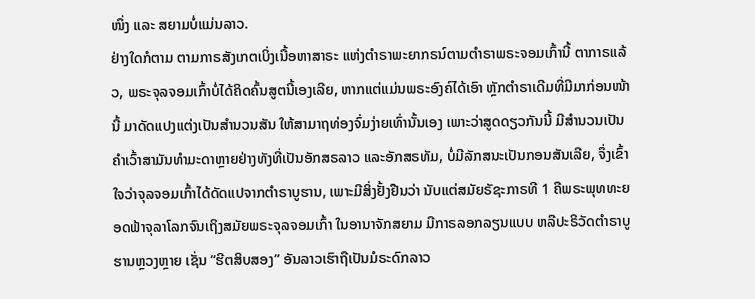ໜຶ່ງ ແລະ ສຍາມບໍ່ແມ່ນລາວ.
ຢ່າງໃດກໍຕາມ ຕາມກາຣສັງເກຕເບິ່ງເນື້ອຫາສາຣະ ແຫ່ງຕຳຣາພະຍາກຣນ໌ຕາມຕຳຣາພຣະຈອມເກົ້ານີ້ ຕາກາຣແລ້ວ, ພຣະຈຸລຈອມເກົ້າບໍ່ໄດ້ຄິດຄົ້ນສູຕນີ້ເອງເລີຍ, ຫາກແຕ່ແມ່ນພຣະອົງຄ໌ໄດ້ເອົາ ຫຼັກຕຳຣາເດີມທີ່ມີມາກ່ອນໜ້ານີ້ ມາດັດແປງແຕ່ງເປັນສຳນວນສັນ ໃຫ້ສາມາຖທ່ອງຈົ່ມງ່າຍເທົ່ານັ້ນເອງ ເພາະວ່າສູດດຽວກັນນີ້ ມີສຳນວນເປັນຄຳເວົ້າສາມັນທຳມະດາຫຼາຍຢ່າງທັງທີ່ເປັນອັກສຣລາວ ແລະອັກສຣທັມ, ບໍ່ມີລັກສນະເປັນກອນສັນເລີຍ, ຈຶ່ງເຂົ້າໃຈວ່າຈຸລຈອມເກົ້າໄດ້ດັດແປຈາກຕຳຣາບູຮານ, ເພາະມີສິ່ງຢັ້ງຢືນວ່າ ນັບແຕ່ສມັຍຣັຊະກາຣທີ 1 ຄືພຣະພຸທທະຍອດຟ້າຈຸລາໂລກຈົນເຖິງສມັຍພຣະຈຸລຈອມເກົ້າ ໃນອານາຈັກສຍາມ ມີກາຣລອກລຽນແບບ ຫລືປະຣິວັດຕຳຣາບູຮານຫຼວງຫຼາຍ ເຊັ່ນ “ຮີຕສິບສອງ” ອັນລາວເຮົາຖືເປັນມໍຣະດົກລາວ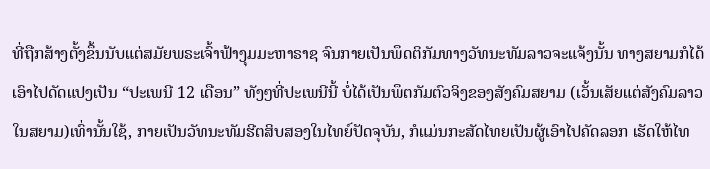ທີ່ຖືກສ້າງຕັ້ງຂຶ້ນນັບແຕ່ສມັຍພຣະເຈົ້າຟ້າງຸມມະຫາຣາຊ ຈົນກາຍເປັນພຶດຕິກັມທາງວັທນະທັມລາວຈະແຈ້ງນັ້ນ ທາງສຍາມກໍໄດ້ເອົາໄປດັດແປງເປັນ “ປະເພນີ 12 ເດືອນ” ທັງໆທີ່ປະເພນີນີ້ ບໍ່ໄດ້ເປັນພຶຕກັມຕົວຈິງຂອງສັງຄົມສຍາມ (ເວັ້ນເສັຍແຕ່ສັງຄົມລາວໃນສຍາມ)ເທົ່ານັ້ນໃຊ້, ກາຍເປັນວັທນະທັມຮີຕສິບສອງໃນໄທຍ໌ປັດຈຸບັນ, ກໍແມ່ນກະສັດໄທຍເປັນຜູ້ເອົາໄປຄັດລອກ ເຮັດໃຫ້ໄທ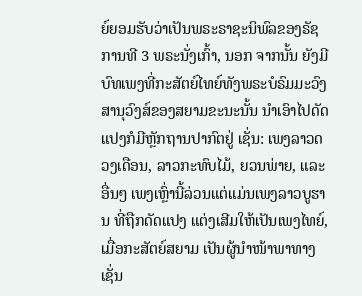ຍ໌ຍອມຮັບວ່າເປັນພຣະຣາຊະນິພົລຂອງຣັຊການທີ 3 ພຣະນັ່ງເກົ້າ, ນອກ ຈາກນັ້ນ ຍັງມີບົທເພງທີ່ກະສັຕຍ໌ໄທຍ໌ທັງພຣະບໍຣົມມະວົງສານຸວົງສ໌ຂອງສຍາມຂະນະນັ້ນ ນຳເອົາໄປດັດແປງກໍມີຫຼັກຖານປາກົຕຢູ່ ເຊັ່ນ: ເພງລາວດວງເດືອນ, ລາວກະທົບໄມ້, ຍວນພ່າຍ, ແລະອື່ນໆ ເພງເຫຼົ່ານີ້ລ່ວນແຕ່ແມ່ນເພງລາວບູຮານ ທີ່ຖືກດັດແປງ ແຕ່ງເສີມໃຫ້ເປັນເພງໄທຍ໌, ເມື່ອກະສັຕຍ໌ສຍາມ ເປັນຜູ້ນຳໜ້າພາທາງເຊັ່ນ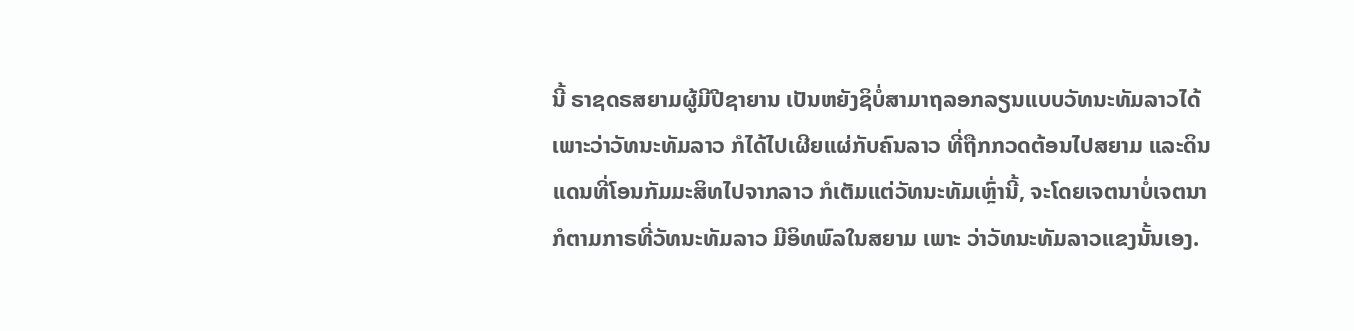ນີ້ ຣາຊດຣສຍາມຜູ້ມີປີຊາຍານ ເປັນຫຍັງຊິບໍ່ສາມາຖລອກລຽນແບບວັທນະທັມລາວໄດ້ ເພາະວ່າວັທນະທັມລາວ ກໍໄດ້ໄປເຜີຍແຜ່ກັບຄົນລາວ ທີ່ຖືກກວດຕ້ອນໄປສຍາມ ແລະດິນແດນທີ່ໂອນກັມມະສິທໄປຈາກລາວ ກໍເຕັມແຕ່ວັທນະທັມເຫຼົ່ານີ້, ຈະໂດຍເຈຕນາບໍ່ເຈຕນາກໍຕາມກາຣທີ່ວັທນະທັມລາວ ມີອິທພົລໃນສຍາມ ເພາະ ວ່າວັທນະທັມລາວແຂງນັ້ນເອງ.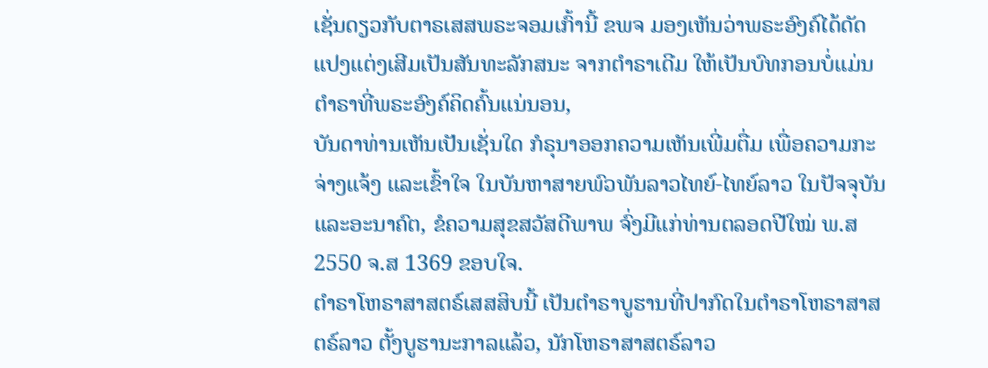ເຊັ່ນດຽວກັບຕາຣເສສພຣະຈອມເກົ້ານີ້ ຂພຈ ມອງເຫັນວ່າພຣະອົງຄ໌ໄດ້ດັດແປງແຕ່ງເສີມເປັນສັນທະລັກສນະ ຈາກຕໍາຣາເດີມ ໃຫ້ເປັນບົທກອນບໍ່ແມ່ນຕໍາຣາທີ່ພຣະອົງຄ໌ຄິດຄົ້ນແນ່ນອນ,
ບັນດາທ່ານເຫັນເປັນເຊັ່ນໃດ ກໍຣຸນາອອກຄວາມເຫັນເພີ່ມຕື່ມ ເພື່ອຄວາມກະຈ່າງແຈ້ງ ແລະເຂົ້າໃຈ ໃນບັນຫາສາຍພົວພັນລາວໄທຍ໌-ໄທຍ໌ລາວ ໃນປັຈຈຸບັນ ແລະອະນາຄົຕ, ຂໍຄວາມສຸຂສວັສດີພາພ ຈົ່ງມີແກ່ທ່ານຕລອດປີໃໝ່ ພ.ສ 2550 ຈ.ສ 1369 ຂອບໃຈ.
ຕຳຣາໂຫຣາສາສຕຣ໌ເສສສິບນີ້ ເປັນຕຳຣາບູຮານທີ່ປາກົດໃນຕຳຣາໂຫຣາສາສຕຣ໌ລາວ ຕັ້ງບູຮານະກາລແລ້ວ, ນັກໂຫຣາສາສຕຣ໌ລາວ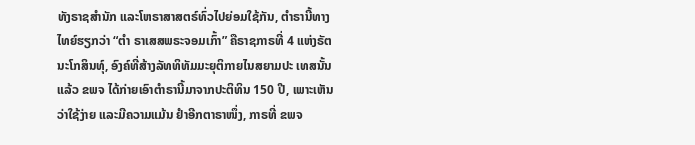ທັງຣາຊສຳນັກ ແລະໂຫຣາສາສຕຣ໌ທົ່ວໄປຍ່ອມໃຊ້ກັນ, ຕຳຣານີ້ທາງໄທຍ໌ຮຽກວ່າ “ຕຳ ຣາເສສພຣະຈອມເກົ້າ” ຄືຣາຊກາຣທີ່ 4 ແຫ່ງຣັຕນະໂກສິນທຸ໌, ອົງຄ໌ທີ່ສ້າງລັທທິທັມມະຍຸຕິກາຍໄນສຍາມປະ ເທສນັ້ນແລ້ວ ຂພຈ ໄດ້ກ່າຍເອົາຕຳຣານີ້ມາຈາກປະຕິທິນ 150 ປີ, ເພາະເຫັນວ່າໃຊ້ງ່າຍ ແລະມີຄວາມແມ້ນ ຢຳອີກຕາຣາໜຶ່ງ, ກາຣທີ່ ຂພຈ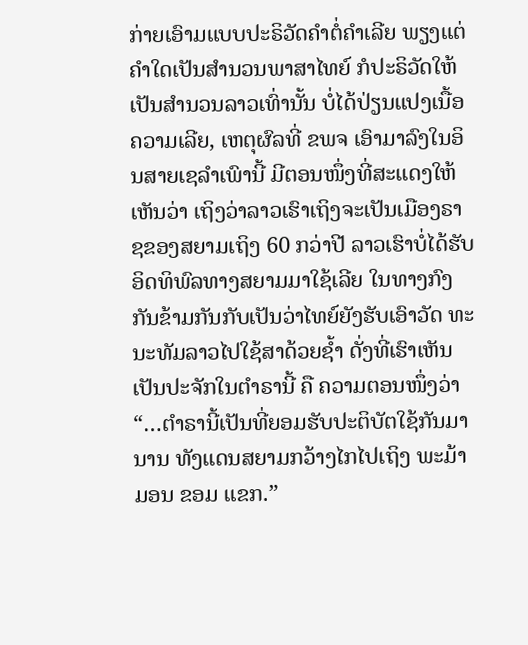ກ່າຍເອົາມແບບປະຣິວັດຄຳຕໍ່ຄຳເລີຍ ພຽງແຕ່ຄຳໃດເປັນສຳນວນພາສາໄທຍ໌ ກໍປະຣິວັດໃຫ້ເປັນສຳນວນລາວເທົ່ານັ້ນ ບໍ່ໄດ້ປ່ຽນແປງເນື້ອຄວາມເລີຍ, ເຫຕຸຜົລທີ່ ຂພຈ ເອົາມາລົງໃນອິນສາຍເຊລໍາເພົານີ້ ມີຕອນໜຶ່ງທີ່ສະແດງໃຫ້ເຫັນວ່າ ເຖິງວ່າລາວເຮົາເຖິງຈະເປັນເມືອງຣາຊຂອງສຍາມເຖິງ 60 ກວ່າປີ ລາວເຮົາບໍ່ໄດ້ຮັບອິດທິພົລທາງສຍາມມາໃຊ້ເລີຍ ໃນທາງກົງກັນຂ້າມກັນກັບເປັນວ່າໄທຍ໌ຍັງຮັບເອົາວັດ ທະນະທັມລາວໄປໃຊ້ສາດ້ວຍຊ້ຳ ດັ່ງທີ່ເຮົາເຫັນເປັນປະຈັກໃນຕຳຣານີ້ ຄື ຄວາມຕອນໜຶ່ງວ່າ “…ຕຳຣານີ້ເປັນທີ່ຍອມຮັບປະຕິບັຕໃຊ້ກັນມານານ ທັງແດນສຍາມກວ້າງໄກໄປເຖິງ ພະມ້າ ມອນ ຂອມ ແຂກ.”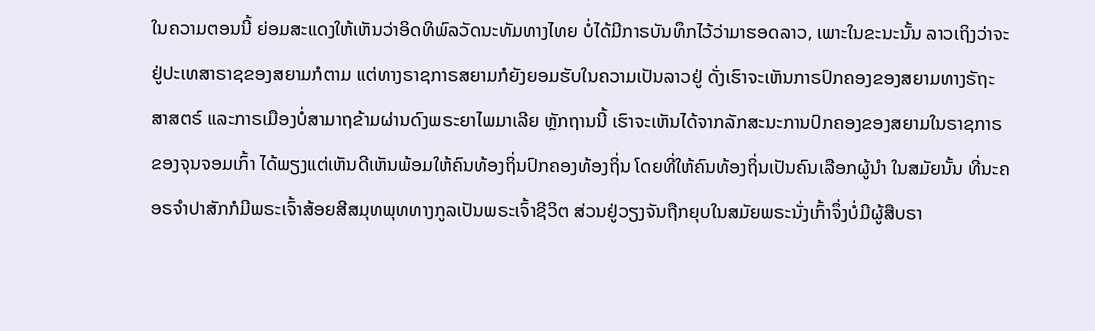ໃນຄວາມຕອນນີ້ ຍ່ອມສະແດງໃຫ້ເຫັນວ່າອິດທິພົລວັດນະທັມທາງໄທຍ ບໍ່ໄດ້ມີກາຣບັນທຶກໄວ້ວ່າມາຮອດລາວ, ເພາະໃນຂະນະນັ້ນ ລາວເຖິງວ່າຈະຢູ່ປະເທສາຣາຊຂອງສຍາມກໍຕາມ ແຕ່ທາງຣາຊກາຣສຍາມກໍຍັງຍອມຮັບໃນຄວາມເປັນລາວຢູ່ ດັ່ງເຮົາຈະເຫັນກາຣປົກຄອງຂອງສຍາມທາງຣັຖະສາສຕຣ໌ ແລະກາຣເມືອງບໍ່ສາມາຖຂ້າມຜ່ານດົງພຣະຍາໄພມາເລີຍ ຫຼັກຖານນີ້ ເຮົາຈະເຫັນໄດ້ຈາກລັກສະນະການປົກຄອງຂອງສຍາມໃນຣາຊກາຣຂອງຈຸນຈອມເກົ້າ ໄດ້ພຽງແຕ່ເຫັນດີເຫັນພ້ອມໃຫ້ຄົນທ້ອງຖິ່ນປົກຄອງທ້ອງຖິ່ນ ໂດຍທີ່ໃຫ້ຄົນທ້ອງຖິ່ນເປັນຄົນເລືອກຜູ້ນຳ ໃນສມັຍນັ້ນ ທີ່ນະຄອຣຈຳປາສັກກໍມີພຣະເຈົ້າສ້ອຍສີສມຸທພຸທທາງກູລເປັນພຣະເຈົ້າຊີວິຕ ສ່ວນຢູ່ວຽງຈັນຖືກຍຸບໃນສມັຍພຣະນັ່ງເກົ້າຈຶ່ງບໍ່ມີຜູ້ສືບຣາ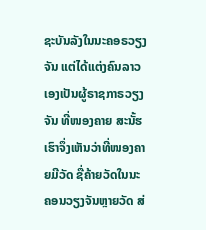ຊະບັນລັງໃນນະຄອຣວຽງຈັນ ແຕ່ໄດ້ແຕ່ງຄົນລາວເອງເປັນຜູ້ຣາຊກາຣວຽງຈັນ ທີ່ໜອງຄາຍ ສະນັ້ຮເຮົາຈຶ່ງເຫັນວ່າທີ່ໜອງຄາຍມີວັດ ຊື່ຄ້າຍວັດໃນນະຄອນວຽງຈັນຫຼາຍວັດ ສ່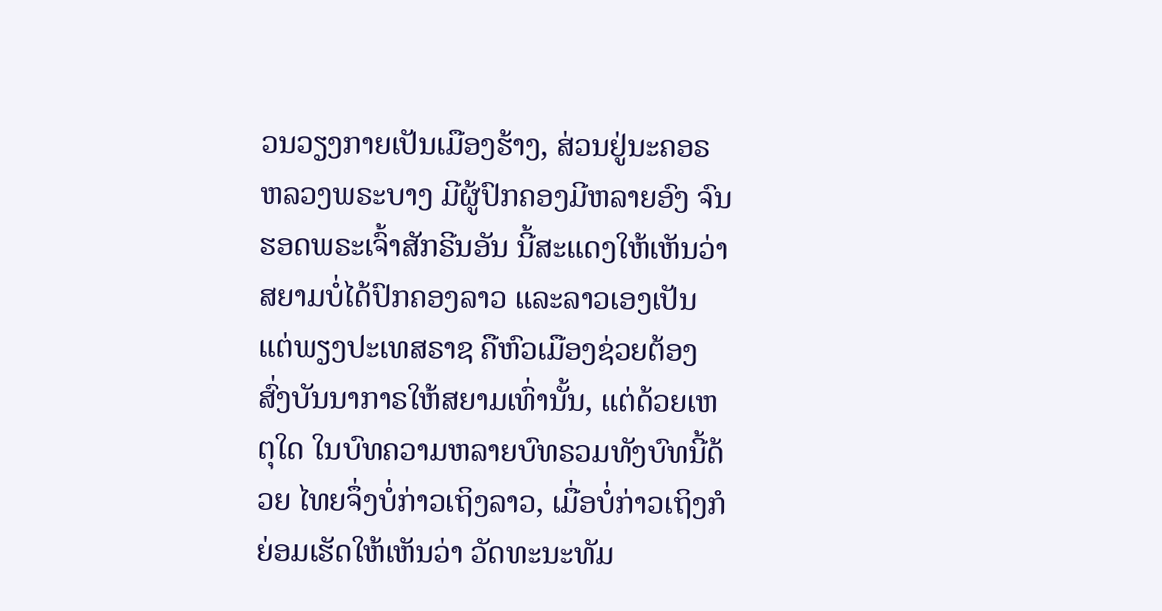ວນວຽງກາຍເປັນເມືອງຮ້າງ, ສ່ວນຢູ່ນະຄອຣຫລວງພຣະບາງ ມີຜູ້ປົກຄອງມີຫລາຍອົງ ຈົນຮອດພຣະເຈົ້າສັກຣີນອັນ ນີ້ສະແດງໃຫ້ເຫັນວ່າສຍາມບໍ່ໄດ້ປົກຄອງລາວ ແລະລາວເອງເປັນແຕ່ພຽງປະເທສຣາຊ ຄືຫົວເມືອງຊ່ວຍຕ້ອງສົ່ງບັນນາກາຣໃຫ້ສຍາມເທົ່ານັ້ນ, ແຕ່ດ້ວຍເຫຕຸໃດ ໃນບົທຄວາມຫລາຍບົທຣວມທັງບົທນີ້ດ້ວຍ ໄທຍຈຶ່ງບໍ່ກ່າວເຖິງລາວ, ເມື່ອບໍ່ກ່າວເຖິງກໍຍ່ອມເຮັດໃຫ້ເຫັນວ່າ ວັດທະນະທັມ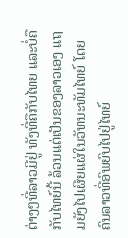ຕ່າງໆທີ່ລາວມີຢູ່ ທັງທີ່ຄືກັບໄທຍ ແລະບໍ່ຄືກັບໄທຍ໌ນີ້ ລ້ວນແຕ່ເປັນຂອງລາວເອງ ແຖມຍັງໄປເຜີຍແຜ່ໃນວັທນະທັມໄທຍ໌ ໂດຍຄົນລາວທີ່ອົພຍົບໄປຢູ່ໄທຍ໌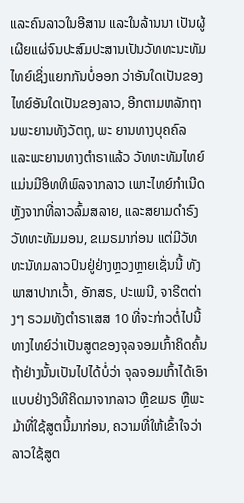ແລະຄົນລາວໃນອີສານ ແລະໃນລ້ານນາ ເປັນຜູ້ເຜີຍແຜ່ຈົນປະສົມປະສານເປັນວັທທະນະທັມໄທຍ໌ເຊິ່ງແຍກກັນບໍ່ອອກ ວ່າອັນໃດເປັນຂອງໄທຍ໌ອັນໃດເປັນຂອງລາວ, ອີກຕາມຫລັກຖານພະຍານທັງວັຕຖຸ, ພະ ຍານທາງບຸຄຄົລ ແລະພະຍານທາງຕໍາຣາແລ້ວ ວັທທະທັມໄທຍ໌ແມ່ນມີອິທທິພົລຈາກລາວ ເພາະໄທຍ໌ກຳເນີດຫຼັງຈາກທີ່ລາວລົ້ມສລາຍ, ແລະສຍາມດຳຣົງວັທທະທັມມອນ, ຂເມຣມາກ່ອນ ແຕ່ມີວັທທະນັທມລາວປົນຢູ່ຢ່າງຫຼວງຫຼາຍເຊັ່ນນີ້ ທັງພາສາປາກເວົ້າ, ອັກສຣ, ປະເພນີ, ຈາຣີຕຕ່າງໆ ຣວມທັງຕໍາຣາເສສ 10 ທີ່ຈະກ່າວຕໍ່ໄປນີ້ ທາງໄທຍ໌ວ່າເປັນສູຕຂອງຈຸລຈອມເກົ້າຄິດຄົ້ນ ຖ້າຢ່າງນັ້ນເປັນໄປໄດ້ບໍ່ວ່າ ຈຸລຈອມເກົ້າໄດ້ເອົາແບບຢ່າງວິທີຄິດມາຈາກລາວ ຫຼືຂເມຣ ຫຼືພະມ້າທີ່ໃຊ້ສູຕນີ້ມາກ່ອນ, ຄວາມທີ່ໃຫ້ເຂົ້າໃຈວ່າລາວໃຊ້ສູຕ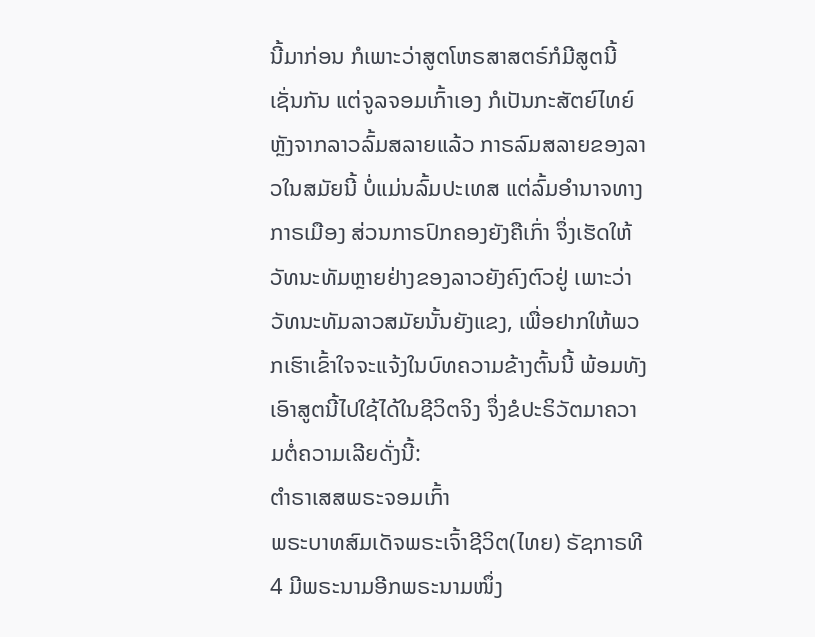ນີ້ມາກ່ອນ ກໍເພາະວ່າສູຕໂຫຣສາສຕຣ໌ກໍມີສູຕນີ້ເຊັ່ນກັນ ແຕ່ຈູລຈອມເກົ້າເອງ ກໍເປັນກະສັຕຍ໌ໄທຍ໌ຫຼັງຈາກລາວລົ້ມສລາຍແລ້ວ ກາຣລົມສລາຍຂອງລາວໃນສມັຍນີ້ ບໍ່ແມ່ນລົ້ມປະເທສ ແຕ່ລົ້ມອຳນາຈທາງກາຣເມືອງ ສ່ວນກາຣປົກຄອງຍັງຄືເກົ່າ ຈຶ່ງເຮັດໃຫ້ວັທນະທັມຫຼາຍຢ່າງຂອງລາວຍັງຄົງຕົວຢູ່ ເພາະວ່າວັທນະທັມລາວສມັຍນັ້ນຍັງແຂງ, ເພື່ອຢາກໃຫ້ພວກເຮົາເຂົ້າໃຈຈະແຈ້ງໃນບົທຄວາມຂ້າງຕົ້ນນີ້ ພ້ອມທັງເອົາສູຕນີ້ໄປໃຊ້ໄດ້ໃນຊີວິຕຈິງ ຈຶ່ງຂໍປະຣິວັຕມາຄວາມຕໍ່ຄວາມເລີຍດັ່ງນີ້:
ຕຳຣາເສສພຣະຈອມເກົ້າ
ພຣະບາທສົມເດັຈພຣະເຈົ້າຊີວິຕ(ໄທຍ) ຣັຊກາຣທີ 4 ມີພຣະນາມອີກພຣະນາມໜຶ່ງ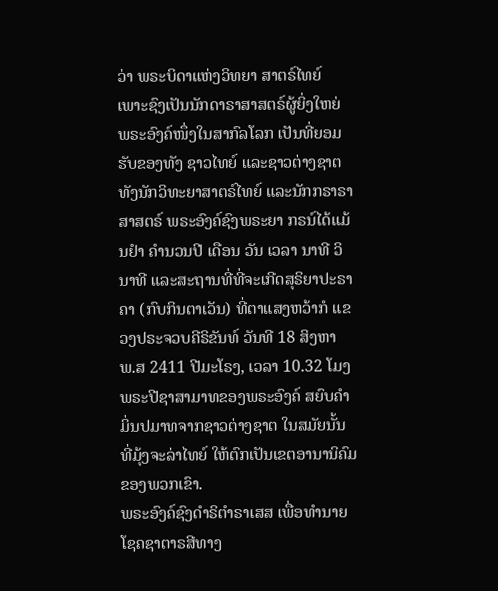ວ່າ ພຣະບິດາແຫ່ງວິທຍາ ສາຕຣ໌ໄທຍ໌ ເພາະຊົງເປັນນັກດາຣາສາສຕຣ໌ຜູ້ຍິ່ງໃຫຍ່ ພຣະອົງຄ໌ໜຶ່ງໃນສາກົລໂລກ ເປັນທີ່ຍອມຮັບຂອງທັງ ຊາວໄທຍ໌ ແລະຊາວຕ່າງຊາຕ ທັງນັກວິທະຍາສາຕຣ໌ໄທຍ໌ ແລະນັກກຣາຣາສາສຕຣ໌ ພຣະອົງຄ໌ຊົງພຣະຍາ ກຣນ໌ໄດ້ແມ້ນຢຳ ຄຳນວນປີ ເດືອນ ວັນ ເວລາ ນາທີ ວິນາທີ ແລະສະຖານທີ່ທີ່ຈະເກີດສຸຣິຍາປະຣາຄາ (ກົບກິນຕາເວັນ) ທີ່ຕາແສງຫວ້າກໍ ແຂວງປຣະຈວບຄີຣິຂັນທ໌ ວັນທີ 18 ສິງຫາ ພ.ສ 2411 ປີມະໂຣງ, ເວລາ 10.32 ໂມງ ພຣະປີຊາສາມາທຂອງພຣະອົງຄ໌ ສຍົບຄຳມິ່ນປມາທຈາກຊາວຕ່າງຊາຕ ໃນສມັຍນັ້ນທີ່ມຸ້ງຈະລ່າໄທຍ໌ ໃຫ້ຕົກເປັນເຂຕອານານິຄົມຂອງພວກເຂົາ.
ພຣະອົງຄ໌ຊົງດຳຣິຕຳຣາເສສ ເພື່ອທຳນາຍໂຊຄຊາຕາຣສີທາງ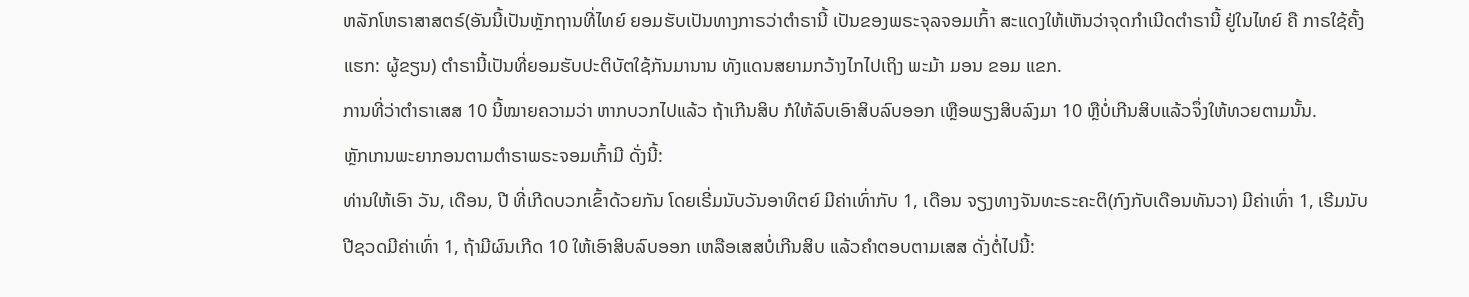ຫລັກໂຫຣາສາສຕຣ໌(ອັນນີ້ເປັນຫຼັກຖານທີ່ໄທຍ໌ ຍອມຮັບເປັນທາງກາຣວ່າຕຳຣານີ້ ເປັນຂອງພຣະຈຸລຈອມເກົ້າ ສະແດງໃຫ້ເຫັນວ່າຈຸດກຳເນີດຕຳຣານີ້ ຢູ່ໃນໄທຍ໌ ຄື ກາຣໃຊ້ຄັ້ງແຮກ: ຜູ້ຂຽນ) ຕຳຣານີ້ເປັນທີ່ຍອມຮັບປະຕິບັຕໃຊ້ກັນມານານ ທັງແດນສຍາມກວ້າງໄກໄປເຖິງ ພະມ້າ ມອນ ຂອມ ແຂກ.
ການທີ່ວ່າຕຳຣາເສສ 10 ນີ້ໝາຍຄວາມວ່າ ຫາກບວກໄປແລ້ວ ຖ້າເກີນສິບ ກໍໃຫ້ລົບເອົາສິບລົບອອກ ເຫຼືອພຽງສິບລົງມາ 10 ຫຼືບໍ່ເກີນສິບແລ້ວຈຶ່ງໃຫ້ທວຍຕາມນັ້ນ.
ຫຼັກເກນພະຍາກອນຕາມຕຳຣາພຣະຈອມເກົ້າມີ ດັ່ງນີ້:
ທ່ານໃຫ້ເອົາ ວັນ, ເດືອນ, ປີ ທີ່ເກີດບວກເຂົ້າດ້ວຍກັນ ໂດຍເຣີ່ມນັບວັນອາທິຕຍ໌ ມີຄ່າເທົ່າກັບ 1, ເດືອນ ຈຽງທາງຈັນທະຣະຄະຕິ(ກົງກັບເດືອນທັນວາ) ມີຄ່າເທົ່າ 1, ເຣີມນັບປີຊວດມີຄ່າເທົ່າ 1, ຖ້າມີຜົນເກີດ 10 ໃຫ້ເອົາສິບລົບອອກ ເຫລືອເສສບໍ່ເກີນສິບ ແລ້ວຄຳຕອບຕາມເສສ ດັ່ງຕໍ່ໄປນີ້: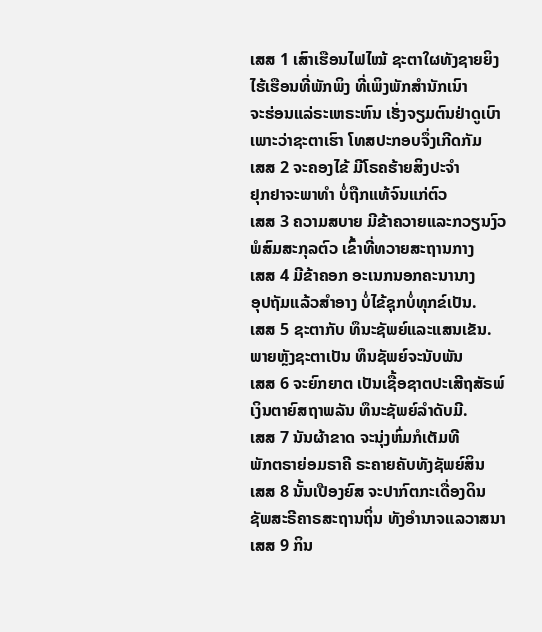ເສສ 1 ເສົາເຮືອນໄຟໄໝ້ ຊະຕາໃຜທັງຊາຍຍິງ
ໄຮ້ເຮືອນທີ່ພັກພິງ ທີ່ເພິງພັກສຳນັກເນົາ
ຈະຮ່ອນແລ່ຣະເຫຣະຫົນ ເຮັ່ງຈຽມຕົນຢ່າດູເບົາ
ເພາະວ່າຊະຕາເຮົາ ໂທສປະກອບຈຶ່ງເກີດກັມ
ເສສ 2 ຈະຄອງໄຂ້ ມີໂຣຄຮ້າຍສິງປະຈຳ
ຢຸກຢາຈະພາທຳ ບໍ່ຖືກແທ້ຈົນແກ່ຕົວ
ເສສ 3 ຄວາມສບາຍ ມີຂ້າຄວາຍແລະກວຽນງົວ
ພໍສົມສະກຸລຕົວ ເຂົ້າທີ່ທວາຍສະຖານກາງ
ເສສ 4 ມີຂ້າຄອກ ອະເນກນອກຄະນານາງ
ອຸປຖັມແລ້ວສຳອາງ ບໍ່ໄຂ້ຊຸກບໍ່ທຸກຂ໌ເປັນ.
ເສສ 5 ຊະຕາກັບ ທຶນະຊັພຍ໌ແລະແສນເຂັນ.
ພາຍຫຼັງຊະຕາເປັນ ທຶນຊັພຍ໌ຈະນັບພັນ
ເສສ 6 ຈະຍົກຍາຕ ເປັນເຊື້ອຊາຕປະເສີຖສັຣພ໌
ເງິນຕາຍົສຖາພລັນ ທຶນະຊັພຍ໌ລຳດັບມີ.
ເສສ 7 ນັນຜ້າຂາດ ຈະນຸ່ງຫົ່ມກໍເຕັມທີ
ພັກຕຣາຍ່ອມຣາຄີ ຣະຄາຍຄັບທັງຊັພຍ໌ສິນ
ເສສ 8 ນັ້ນເປືອງຍົສ ຈະປາກົຕກະເດື່ອງດິນ
ຊັພສະຣີຄາຣສະຖານຖິ່ນ ທັງອຳນາຈແລວາສນາ
ເສສ 9 ກິນ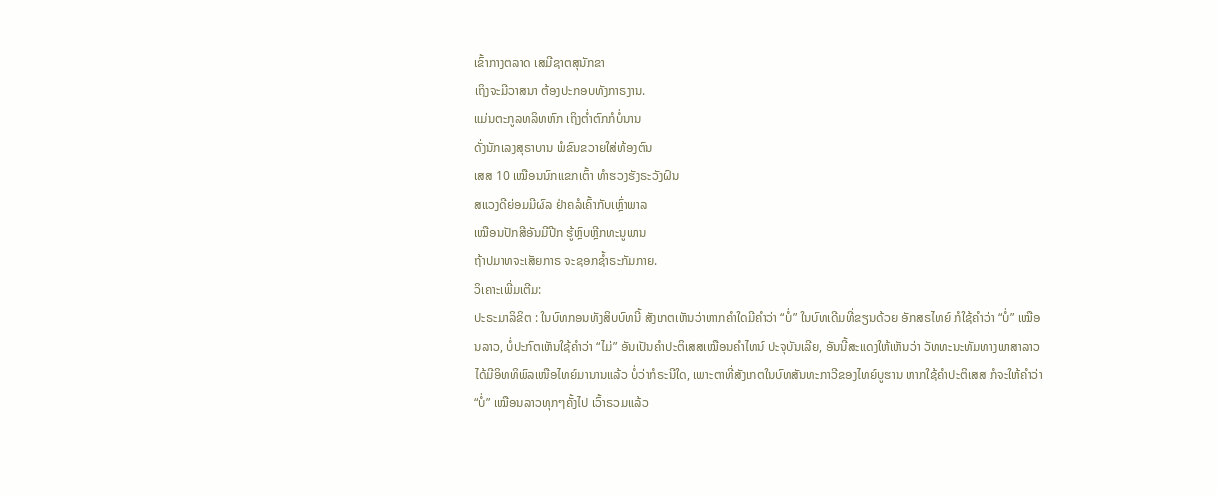ເຂົ້າກາງຕລາດ ເສມີຊາຕສຸນັກຂາ
ເຖິງຈະມີວາສນາ ຕ້ອງປະກອບທັງກາຣງານ.
ແມ່ນຕະກູລທລິທຫົກ ເຖິງຕ່ຳຕົກກໍບໍ່ນານ
ດັ່ງນັກເລງສຸຣາບານ ພໍຂົນຂວາຍໃສ່ທ້ອງຕົນ
ເສສ 10 ເໝືອນນົກແຂກເຕົ້າ ທຳຮວງຮັງຣະວັງຝົນ
ສແວງດີຍ່ອມມີຜົລ ຢ່າຄລໍເຄົ້າກັບເຫຼົ່າພາລ
ເໝືອນປັກສີອັນມີປີກ ຮູ້ຫຼົບຫຼີກທະນູພານ
ຖ້າປມາທຈະເສັຍກາຣ ຈະຊອກຊ້ຳຣະກັມກາຍ.
ວິເຄາະເພີ່ມເຕີມ:
ປະຣະມາລິຂິຕ : ໃນບົທກອນທັງສິບບົທນີ້ ສັງເກຕເຫັນວ່າຫາກຄຳໃດມີຄຳວ່າ “ບໍ່” ໃນບົທເດີມທີ່ຂຽນດ້ວຍ ອັກສຣໄທຍ໌ ກໍໃຊ້ຄຳວ່າ “ບໍ່” ເໝືອນລາວ, ບໍ່ປະກົຕເຫັນໃຊ້ຄຳວ່າ “ໄມ່” ອັນເປັນຄຳປະຕິເສສເໝືອນຄຳໄທນ໌ ປະຈຸບັນເລີຍ, ອັນນີ້ສະແດງໃຫ້ເຫັນວ່າ ວັທທະນະທັມທາງພາສາລາວໄດ້ມີອິທທິພົລເໜືອໄທຍ໌ມານານແລ້ວ ບໍ່ວ່າກໍຣະນີໃດ, ເພາະຕາທີ່ສັງເກຕໃນບົທສັນທະກາວີຂອງໄທຍ໌ບູຮານ ຫາກໃຊ້ຄຳປະຕິເສສ ກໍຈະໃຫ້ຄຳວ່າ “ບໍ່” ເໝືອນລາວທຸກໆຄັ້ງໄປ ເວົ້າຣວມແລ້ວ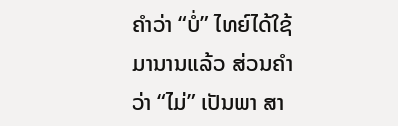ຄຳວ່າ “ບໍ່” ໄທຍ໌ໄດ້ໃຊ້ມານານແລ້ວ ສ່ວນຄຳວ່າ “ໄມ່” ເປັນພາ ສາ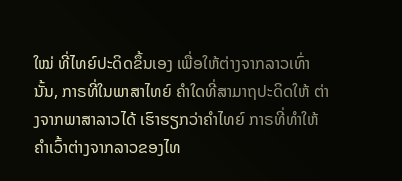ໃໝ່ ທີ່ໄທຍ໌ປະດິດຂຶ້ນເອງ ເພື່ອໃຫ້ຕ່າງຈາກລາວເທົ່ານັ້ນ, ກາຣທີ່ໃນພາສາໄທຍ໌ ຄຳໃດທີ່ສາມາຖປະດິດໃຫ້ ຕ່າງຈາກພາສາລາວໄດ້ ເຮົາຮຽກວ່າຄຳໄທຍ໌ ກາຣທີ່ທຳໃຫ້ຄຳເວົ້າຕ່າງຈາກລາວຂອງໄທ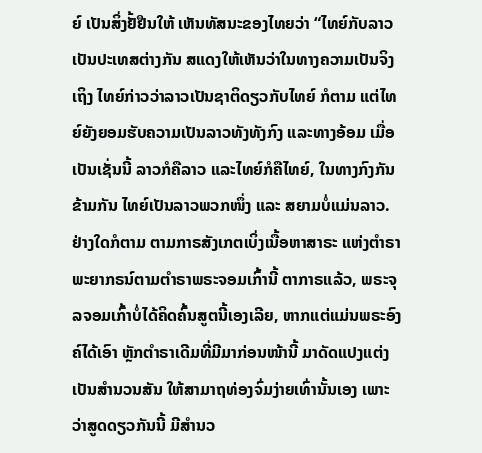ຍ໌ ເປັນສິ່ງຢັ້ຢືນໃຫ້ ເຫັນທັສນະຂອງໄທຍວ່າ “ໄທຍ໌ກັບລາວເປັນປະເທສຕ່າງກັນ ສແດງໃຫ້ເຫັນວ່າໃນທາງຄວາມເປັນຈິງ ເຖິງ ໄທຍ໌ກ່າວວ່າລາວເປັນຊາຕິດຽວກັບໄທຍ໌ ກໍຕາມ ແຕ່ໄທຍ໌ຍັງຍອມຮັບຄວາມເປັນລາວທັງທັງກົງ ແລະທາງອ້ອມ ເມື່ອເປັນເຊັ່ນນີ້ ລາວກໍຄືລາວ ແລະໄທຍ໌ກໍຄືໄທຍ໌, ໃນທາງກົງກັນຂ້າມກັນ ໄທຍ໌ເປັນລາວພວກໜຶ່ງ ແລະ ສຍາມບໍ່ແມ່ນລາວ.
ຢ່າງໃດກໍຕາມ ຕາມກາຣສັງເກຕເບິ່ງເນື້ອຫາສາຣະ ແຫ່ງຕຳຣາພະຍາກຣນ໌ຕາມຕຳຣາພຣະຈອມເກົ້ານີ້ ຕາກາຣແລ້ວ, ພຣະຈຸລຈອມເກົ້າບໍ່ໄດ້ຄິດຄົ້ນສູຕນີ້ເອງເລີຍ, ຫາກແຕ່ແມ່ນພຣະອົງຄ໌ໄດ້ເອົາ ຫຼັກຕຳຣາເດີມທີ່ມີມາກ່ອນໜ້ານີ້ ມາດັດແປງແຕ່ງເປັນສຳນວນສັນ ໃຫ້ສາມາຖທ່ອງຈົ່ມງ່າຍເທົ່ານັ້ນເອງ ເພາະວ່າສູດດຽວກັນນີ້ ມີສຳນວ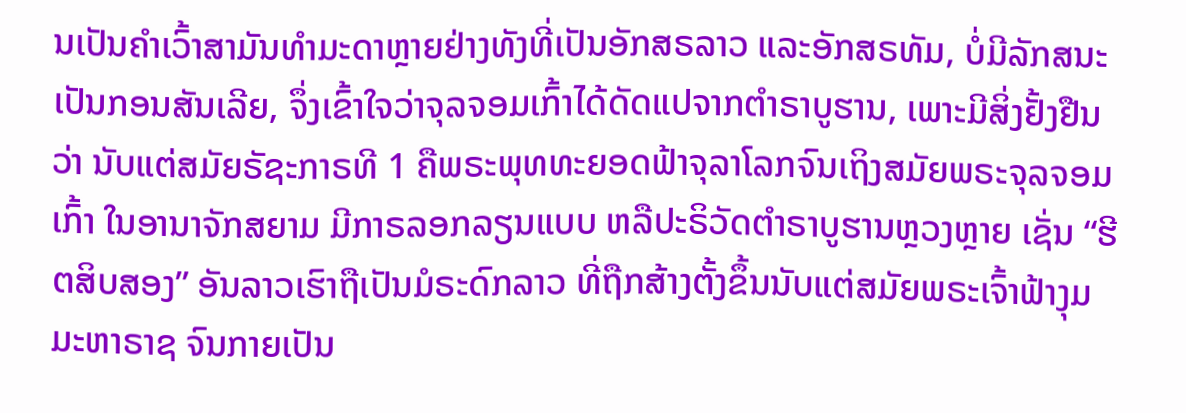ນເປັນຄຳເວົ້າສາມັນທຳມະດາຫຼາຍຢ່າງທັງທີ່ເປັນອັກສຣລາວ ແລະອັກສຣທັມ, ບໍ່ມີລັກສນະເປັນກອນສັນເລີຍ, ຈຶ່ງເຂົ້າໃຈວ່າຈຸລຈອມເກົ້າໄດ້ດັດແປຈາກຕຳຣາບູຮານ, ເພາະມີສິ່ງຢັ້ງຢືນວ່າ ນັບແຕ່ສມັຍຣັຊະກາຣທີ 1 ຄືພຣະພຸທທະຍອດຟ້າຈຸລາໂລກຈົນເຖິງສມັຍພຣະຈຸລຈອມເກົ້າ ໃນອານາຈັກສຍາມ ມີກາຣລອກລຽນແບບ ຫລືປະຣິວັດຕຳຣາບູຮານຫຼວງຫຼາຍ ເຊັ່ນ “ຮີຕສິບສອງ” ອັນລາວເຮົາຖືເປັນມໍຣະດົກລາວ ທີ່ຖືກສ້າງຕັ້ງຂຶ້ນນັບແຕ່ສມັຍພຣະເຈົ້າຟ້າງຸມມະຫາຣາຊ ຈົນກາຍເປັນ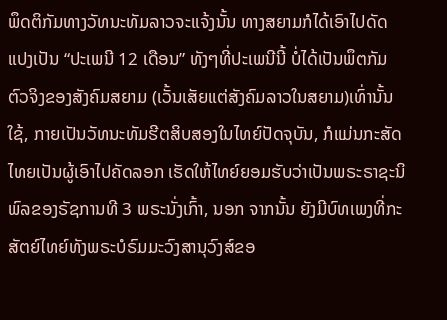ພຶດຕິກັມທາງວັທນະທັມລາວຈະແຈ້ງນັ້ນ ທາງສຍາມກໍໄດ້ເອົາໄປດັດແປງເປັນ “ປະເພນີ 12 ເດືອນ” ທັງໆທີ່ປະເພນີນີ້ ບໍ່ໄດ້ເປັນພຶຕກັມຕົວຈິງຂອງສັງຄົມສຍາມ (ເວັ້ນເສັຍແຕ່ສັງຄົມລາວໃນສຍາມ)ເທົ່ານັ້ນໃຊ້, ກາຍເປັນວັທນະທັມຮີຕສິບສອງໃນໄທຍ໌ປັດຈຸບັນ, ກໍແມ່ນກະສັດໄທຍເປັນຜູ້ເອົາໄປຄັດລອກ ເຮັດໃຫ້ໄທຍ໌ຍອມຮັບວ່າເປັນພຣະຣາຊະນິພົລຂອງຣັຊການທີ 3 ພຣະນັ່ງເກົ້າ, ນອກ ຈາກນັ້ນ ຍັງມີບົທເພງທີ່ກະສັຕຍ໌ໄທຍ໌ທັງພຣະບໍຣົມມະວົງສານຸວົງສ໌ຂອ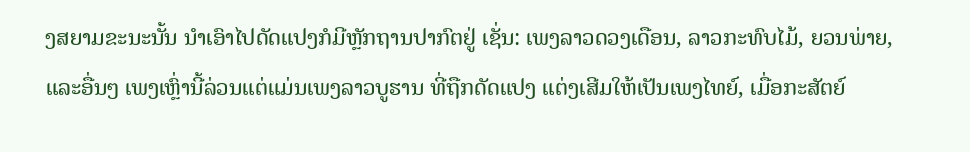ງສຍາມຂະນະນັ້ນ ນຳເອົາໄປດັດແປງກໍມີຫຼັກຖານປາກົຕຢູ່ ເຊັ່ນ: ເພງລາວດວງເດືອນ, ລາວກະທົບໄມ້, ຍວນພ່າຍ, ແລະອື່ນໆ ເພງເຫຼົ່ານີ້ລ່ວນແຕ່ແມ່ນເພງລາວບູຮານ ທີ່ຖືກດັດແປງ ແຕ່ງເສີມໃຫ້ເປັນເພງໄທຍ໌, ເມື່ອກະສັຕຍ໌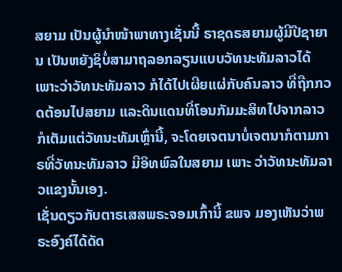ສຍາມ ເປັນຜູ້ນຳໜ້າພາທາງເຊັ່ນນີ້ ຣາຊດຣສຍາມຜູ້ມີປີຊາຍານ ເປັນຫຍັງຊິບໍ່ສາມາຖລອກລຽນແບບວັທນະທັມລາວໄດ້ ເພາະວ່າວັທນະທັມລາວ ກໍໄດ້ໄປເຜີຍແຜ່ກັບຄົນລາວ ທີ່ຖືກກວດຕ້ອນໄປສຍາມ ແລະດິນແດນທີ່ໂອນກັມມະສິທໄປຈາກລາວ ກໍເຕັມແຕ່ວັທນະທັມເຫຼົ່ານີ້, ຈະໂດຍເຈຕນາບໍ່ເຈຕນາກໍຕາມກາຣທີ່ວັທນະທັມລາວ ມີອິທພົລໃນສຍາມ ເພາະ ວ່າວັທນະທັມລາວແຂງນັ້ນເອງ.
ເຊັ່ນດຽວກັບຕາຣເສສພຣະຈອມເກົ້ານີ້ ຂພຈ ມອງເຫັນວ່າພຣະອົງຄ໌ໄດ້ດັດ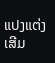ແປງແຕ່ງເສີມ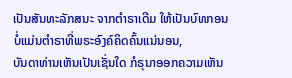ເປັນສັນທະລັກສນະ ຈາກຕໍາຣາເດີມ ໃຫ້ເປັນບົທກອນບໍ່ແມ່ນຕໍາຣາທີ່ພຣະອົງຄ໌ຄິດຄົ້ນແນ່ນອນ,
ບັນດາທ່ານເຫັນເປັນເຊັ່ນໃດ ກໍຣຸນາອອກຄວາມເຫັນ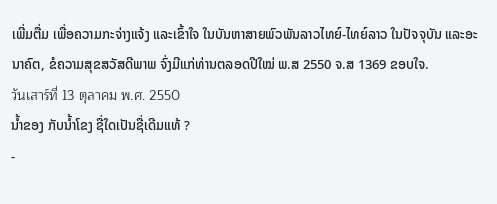ເພີ່ມຕື່ມ ເພື່ອຄວາມກະຈ່າງແຈ້ງ ແລະເຂົ້າໃຈ ໃນບັນຫາສາຍພົວພັນລາວໄທຍ໌-ໄທຍ໌ລາວ ໃນປັຈຈຸບັນ ແລະອະນາຄົຕ, ຂໍຄວາມສຸຂສວັສດີພາພ ຈົ່ງມີແກ່ທ່ານຕລອດປີໃໝ່ ພ.ສ 2550 ຈ.ສ 1369 ຂອບໃຈ.
วันเสาร์ที่ 13 ตุลาคม พ.ศ. 2550
ນ້ຳຂອງ ກັບນ້ຳໂຂງ ຊື່ໃດເປັນຊື່ເດີມແທ້ ?
-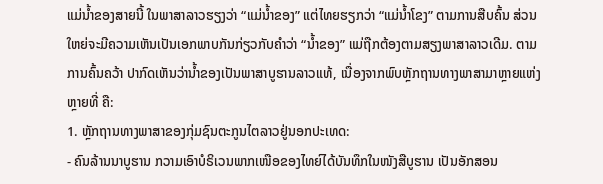ແມ່ນ້ຳຂອງສາຍນີ້ ໃນພາສາລາວຮຽງວ່າ “ແມ່ນ້ຳຂອງ” ແຕ່ໄທຍຮຽກວ່າ “ແມ່ນ້ຳໂຂງ” ຕາມການສືບຄົ້ນ ສ່ວນໃຫຍ່ຈະມີຄວາມເຫັນເປັນເອກພາບກັນກ່ຽວກັບຄຳວ່າ “ນ້ຳຂອງ” ແມ່ຖືກຕ້ອງຕາມສຽງພາສາລາວເດີມ. ຕາມການຄົ້ນຄວ້າ ປາກົດເຫັນວ່ານ້ຳຂອງເປັນພາສາບູຮານລາວແທ້, ເນື່ອງຈາກພົບຫຼັກຖານທາງພາສາມາຫຼາຍແຫ່ງ ຫຼາຍທີ່ ຄື:
1. ຫຼັກຖານທາງພາສາຂອງກຸ່ມຊົນຕະກູນໄຕລາວຢູ່ນອກປະເທດ:
- ຄົນລ້ານນາບູຮານ ກວາມເອົາບໍຣິເວນພາກເໜືອຂອງໄທຍ໌ໄດ້ບັນທຶກໃນໜັງສືບູຮານ ເປັນອັກສອນ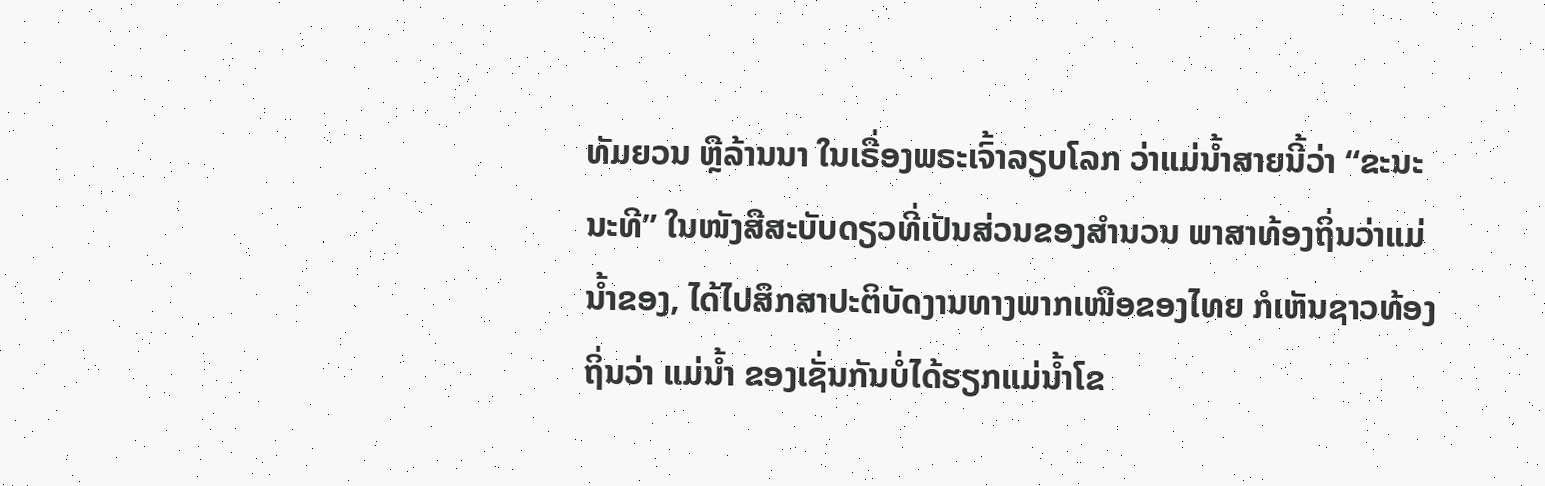ທັມຍວນ ຫຼືລ້ານນາ ໃນເຣື່ອງພຣະເຈົ້າລຽບໂລກ ວ່າແມ່ນ້ຳສາຍນີ້ວ່າ “ຂະນະນະທີ” ໃນໜັງສືສະບັບດຽວທີ່ເປັນສ່ວນຂອງສຳນວນ ພາສາທ້ອງຖິ່ນວ່າແມ່ນ້ຳຂອງ, ໄດ້ໄປສຶກສາປະຕິບັດງານທາງພາກເໜືອຂອງໄທຍ ກໍເຫັນຊາວທ້ອງຖິ່ນວ່າ ແມ່ນ້ຳ ຂອງເຊັ່ນກັນບໍ່ໄດ້ຮຽກແມ່ນ້ຳໂຂ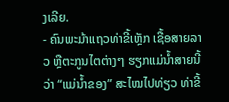ງເລີຍ.
- ຄົນພະມ້າແຖວທ່າຂີ້ເຫຼັກ ເຊື້ອສາຍລາວ ຫຼືຕະກູນໄຕຕ່າງໆ ຮຽກແມ່ນ້ຳສາຍນີ້ວ່າ “ແມ່ນ້ຳຂອງ” ສະໄໝໄປທ່ຽວ ທ່າຂີ້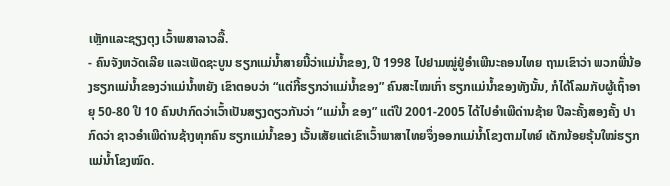ເຫຼັກແລະຊຽງຕຸງ ເວົ້າພສາລາວລື້.
- ຄົນຈັງຫວັດເລີຍ ແລະເພັດຊະບູນ ຮຽກແມ່ນ້ຳສາຍນີ້ວ່າແມ່ນ້ຳຂອງ, ປີ 1998 ໄປຢາມໝູ່ຢູ່ອຳເພີນະຄອນໄທຍ ຖາມເຂົາວ່າ ພວກພີ່ນ້ອງຮຽກແມ່ນ້ຳຂອງວ່າແມ່ນ້ຳຫຍັງ ເຂົາຕອບວ່າ “ແຕ່ກີ້ຮຽກວ່າແມ່ນ້ຳຂອງ” ຄົນສະໄໝເກົ່າ ຮຽກແມ່ນ້ຳຂອງທັງນັ້ນ, ກໍໄດ້ໂລມກັບຜູ້ເຖົ້າອາຍຸ 50-80 ປີ 10 ຄົນປາກົດວ່າເວົ້າເປັນສຽງດຽວກັນວ່າ “ແມ່ນ້ຳ ຂອງ” ແຕ່ປີ 2001-2005 ໄດ້ໄປອຳເພີດ່ານຊ້າຍ ປີລະຄັ້ງສອງຄັ້ງ ປາກົດວ່າ ຊາວອຳເພີດ່ານຊ້າງທຸກຄົນ ຮຽກແມ່ນ້ຳຂອງ ເວັ້ນເສັຍແຕ່ເຂົາເວົ້າພາສາໄທຍຈຶ່ງອອກແມ່ນ້ຳໂຂງຕາມໄທຍ໌ ເດັກນ້ອຍຣຸ້ນໃໝ່ຮຽກແມ່ນ້ຳໂຂງໝົດ.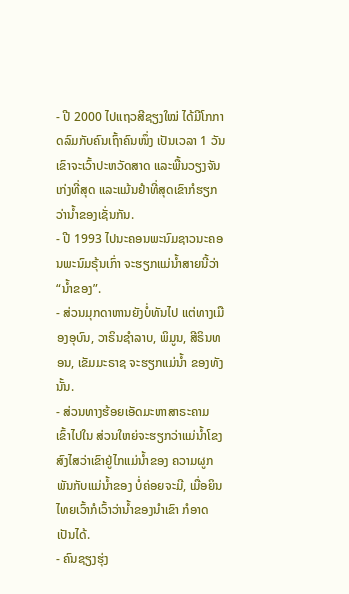- ປີ 2000 ໄປແຖວສີຊຽງໃໝ່ ໄດ້ມີໂກກາດລົມກັບຄົນເຖົ້າຄົນໜຶ່ງ ເປັນເວລາ 1 ວັນ ເຂົາຈະເວົ້າປະຫວັດສາດ ແລະພື້ນວຽງຈັນເກ່ງທີ່ສຸດ ແລະແມ້ນຢຳທີ່ສຸດເຂົາກໍຮຽກວ່ານ້ຳຂອງເຊັ່ນກັນ.
- ປີ 1993 ໄປນະຄອນພະນົມຊາວນະຄອນພະນົມຣຸ້ນເກົ່າ ຈະຮຽກແມ່ນ້ຳສາຍນີ້ວ່າ “ນ້ຳຂອງ”.
- ສ່ວນມຸກດາຫານຍັງບໍ່ທັນໄປ ແຕ່ທາງເມືອງອຸບົນ, ວາຣິນຊຳລາບ, ພິມູນ, ສີຣິນທອນ, ເຂັມມະຣາຊ ຈະຮຽກແມ່ນ້ຳ ຂອງທັງນັ້ນ.
- ສ່ວນທາງຮ້ອຍເອັດມະຫາສາຣະຄາມ ເຂົ້າໄປໃນ ສ່ວນໃຫຍ່ຈະຮຽກວ່າແມ່ນ້ຳໂຂງ ສົງໄສວ່າເຂົາຢູ່ໄກແມ່ນ້ຳຂອງ ຄວາມຜູກພັນກັບແມ່ນ້ຳຂອງ ບໍ່ຄ່ອຍຈະມີ, ເມື່ອຍິນໄທຍເວົ້າກໍເວົ້າວ່ານ້ຳຂອງນຳເຂົາ ກໍອາດເປັນໄດ້.
- ຄົນຊຽງຮຸ່ງ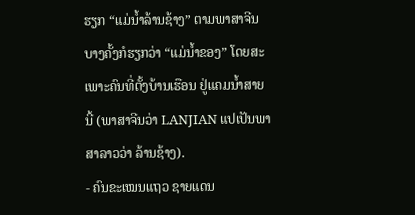ຮຽກ “ແມ່ນ້ຳລ້ານຊ້າງ” ຕາມພາສາຈີນ ບາງຄັ້ງກໍຮຽກວ່າ “ແມ່ນ້ຳຂອງ” ໂດຍສະເພາະຄົນທີ່ຕັ້ງບ້ານເຮືອນ ຢູ່ແຄມນ້ຳສາຍນີ້ (ພາສາຈີນວ່າ LANJIAN ແປເປັນພາສາລາວວ່າ ລ້ານຊ້າງ).
- ຄົນຂະເໝນແຖວ ຊາຍແດນ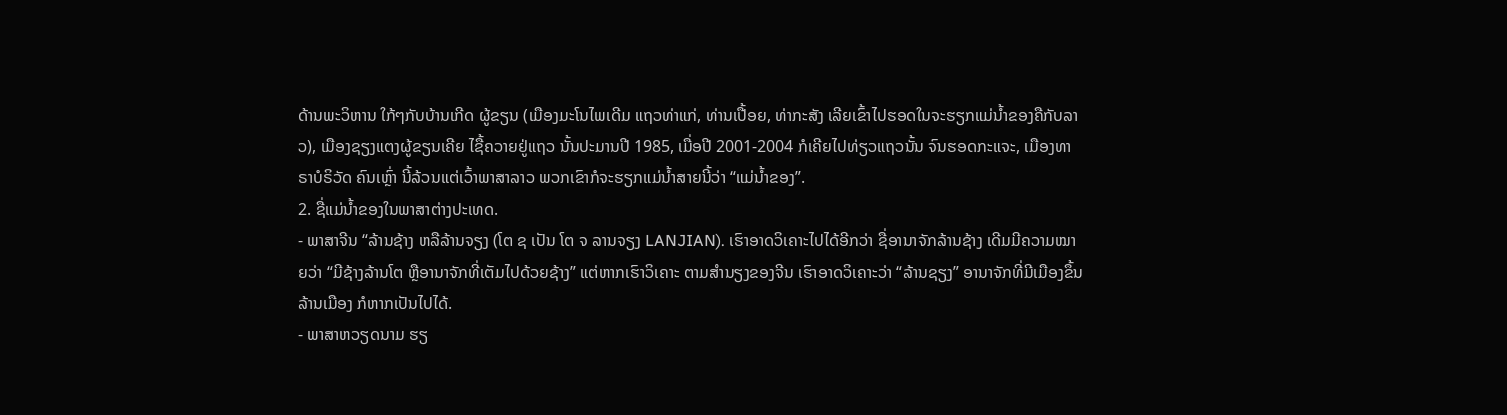ດ້ານພະວິຫານ ໃກ້ໆກັບບ້ານເກີດ ຜູ້ຂຽນ (ເມືອງມະໂນໄພເດີມ ແຖວທ່າແກ່, ທ່ານເປື້ອຍ, ທ່າກະສັງ ເລີຍເຂົ້າໄປຮອດໃນຈະຮຽກແມ່ນ້ຳຂອງຄືກັບລາວ), ເມືອງຊຽງແຕງຜູ້ຂຽນເຄີຍ ໄຊື້ຄວາຍຢູ່ແຖວ ນັ້ນປະມານປີ 1985, ເມື່ອປີ 2001-2004 ກໍເຄີຍໄປທ່ຽວແຖວນັ້ນ ຈົນຮອດກະແຈະ, ເມືອງທາຣາບໍຣິວັດ ຄົນເຫຼົ່າ ນີ້ລ້ວນແຕ່ເວົ້າພາສາລາວ ພວກເຂົາກໍຈະຮຽກແມ່ນ້ຳສາຍນີ້ວ່າ “ແມ່ນ້ຳຂອງ”.
2. ຊື່ແມ່ນ້ຳຂອງໃນພາສາຕ່າງປະເທດ.
- ພາສາຈີນ “ລ້ານຊ້າງ ຫລືລ້ານຈຽງ (ໂຕ ຊ ເປັນ ໂຕ ຈ ລານຈຽງ LANJIAN). ເຮົາອາດວິເຄາະໄປໄດ້ອີກວ່າ ຊື່ອານາຈັກລ້ານຊ້າງ ເດີມມີຄວາມໝາຍວ່າ “ມີຊ້າງລ້ານໂຕ ຫຼືອານາຈັກທີ່ເຕັມໄປດ້ວຍຊ້າງ” ແຕ່ຫາກເຮົາວິເຄາະ ຕາມສຳນຽງຂອງຈີນ ເຮົາອາດວິເຄາະວ່າ “ລ້ານຊຽງ” ອານາຈັກທີ່ມີເມືອງຂຶ້ນ ລ້ານເມືອງ ກໍຫາກເປັນໄປໄດ້.
- ພາສາຫວຽດນາມ ຮຽ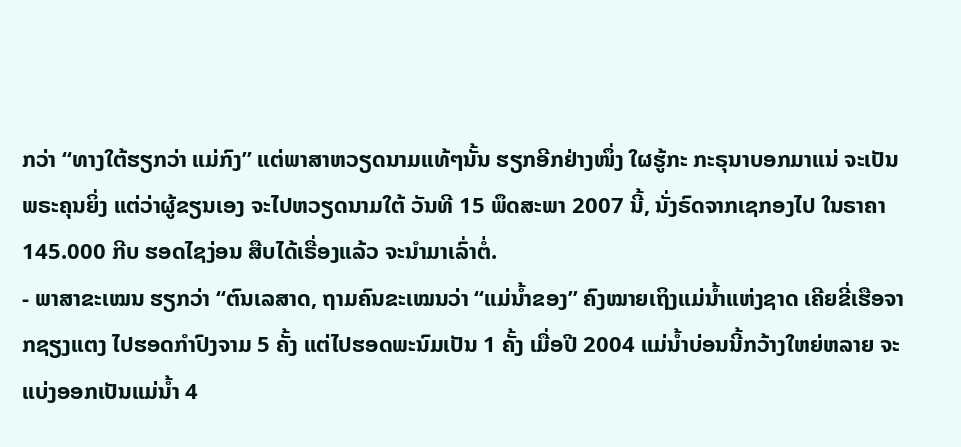ກວ່າ “ທາງໃຕ້ຮຽກວ່າ ແມ່ກົງ” ແຕ່ພາສາຫວຽດນາມແທ້ໆນັ້ນ ຮຽກອີກຢ່າງໜຶ່ງ ໃຜຮູ້ກະ ກະຣຸນາບອກມາແນ່ ຈະເປັນພຣະຄຸນຍິ່ງ ແຕ່ວ່າຜູ້ຂຽນເອງ ຈະໄປຫວຽດນາມໃຕ້ ວັນທີ 15 ພຶດສະພາ 2007 ນີ້, ນັ່ງຣົດຈາກເຊກອງໄປ ໃນຣາຄາ 145.000 ກີບ ຮອດໄຊງ່ອນ ສືບໄດ້ເຣື່ອງແລ້ວ ຈະນຳມາເລົ່າຕໍ່.
- ພາສາຂະເໝນ ຮຽກວ່າ “ຕົນເລສາດ, ຖາມຄົນຂະເໝນວ່າ “ແມ່ນ້ຳຂອງ” ຄົງໝາຍເຖິງແມ່ນ້ຳແຫ່ງຊາດ ເຄີຍຂີ່ເຮືອຈາກຊຽງແຕງ ໄປຮອດກຳປົງຈາມ 5 ຄັ້ງ ແຕ່ໄປຮອດພະນົມເປັນ 1 ຄັ້ງ ເມື່ອປີ 2004 ແມ່ນ້ຳບ່ອນນີ້ກວ້າງໃຫຍ່ຫລາຍ ຈະແບ່ງອອກເປັນແມ່ນ້ຳ 4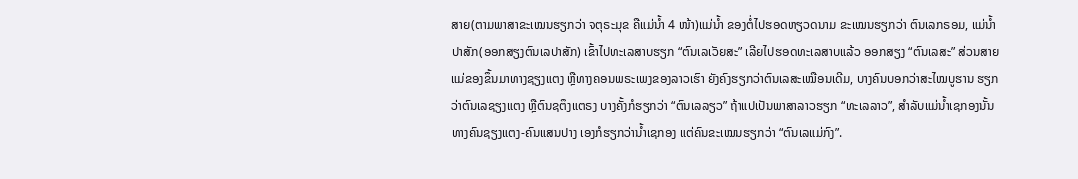ສາຍ(ຕາມພາສາຂະເໝນຮຽກວ່າ ຈຕຸຣະມຸຂ ຄືແມ່ນ້ຳ 4 ໜ້າ)ແມ່ນ້ຳ ຂອງຕໍ່ໄປຮອດຫຽວດນາມ ຂະເໝນຮຽກວ່າ ຕົນເລກຣອມ, ແມ່ນ້ຳປາສັກ(ອອກສຽງຕົນເລປາສັກ) ເຂົ້າໄປທະເລສາບຮຽກ “ຕົນເລເວັຍສະ” ເລີຍໄປຮອດທະເລສາບແລ້ວ ອອກສຽງ “ຕົນເລສະ” ສ່ວນສາຍແມ່ຂອງຂຶ້ນມາທາງຊຽງແຕງ ຫຼືທາງຄອນພຣະເພງຂອງລາວເຮົາ ຍັງຄົງຮຽກວ່າຕົນເລສະເໝືອນເດີມ, ບາງຄົນບອກວ່າສະໄໝບູຮານ ຮຽກວ່າຕົນເລຊຽງແຕງ ຫຼືຕົນຊຕຶງແຕຣງ ບາງຄັ້ງກໍຮຽກວ່າ “ຕົນເລລຽວ” ຖ້າແປເປັນພາສາລາວຮຽກ “ທະເລລາວ”, ສຳລັບແມ່ນ້ຳເຊກອງນັ້ນ ທາງຄົນຊຽງແຕງ-ຄົນແສນປາງ ເອງກໍຮຽກວ່ານ້ຳເຊກອງ ແຕ່ຄົນຂະເໝນຮຽກວ່າ “ຕົນເລແມ່ກົງ”.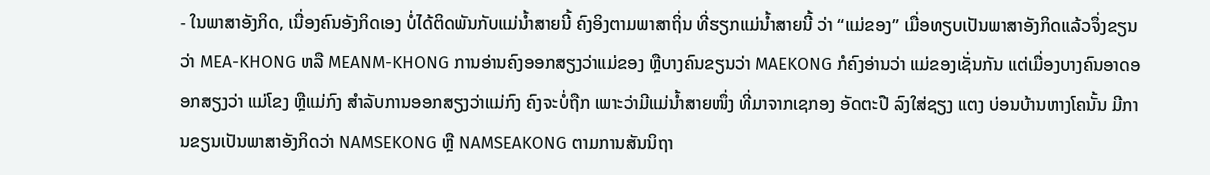- ໃນພາສາອັງກິດ, ເນື່ອງຄົນອັງກິດເອງ ບໍ່ໄດ້ຕິດພັນກັບແມ່ນ້ຳສາຍນີ້ ຄົງອິງຕາມພາສາຖິ່ນ ທີ່ຮຽກແມ່ນ້ຳສາຍນີ້ ວ່າ “ແມ່ຂອງ” ເມື່ອທຽບເປັນພາສາອັງກິດແລ້ວຈຶ່ງຂຽນວ່າ MEA-KHONG ຫລື MEANM-KHONG ການອ່ານຄົງອອກສຽງວ່າແມ່ຂອງ ຫຼືບາງຄົນຂຽນວ່າ MAEKONG ກໍຄົງອ່ານວ່າ ແມ່ຂອງເຊັ່ນກັນ ແຕ່ເມື່ອງບາງຄົນອາດອອກສຽງວ່າ ແມ່ໂຂງ ຫຼືແມ່ກົງ ສຳລັບການອອກສຽງວ່າແມ່ກົງ ຄົງຈະບໍ່ຖືກ ເພາະວ່າມີແມ່ນ້ຳສາຍໜຶ່ງ ທີ່ມາຈາກເຊກອງ ອັດຕະປື ລົງໃສ່ຊຽງ ແຕງ ບ່ອນບ້ານຫາງໂຄນັ້ນ ມີການຂຽນເປັນພາສາອັງກິດວ່າ NAMSEKONG ຫຼື NAMSEAKONG ຕາມການສັນນິຖາ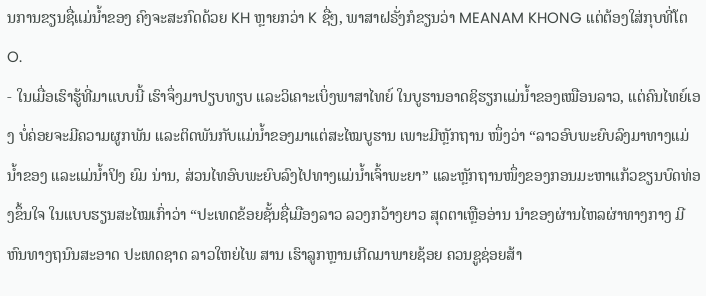ນການຂຽນຊື່ແມ່ນ້ຳຂອງ ຄົງຈະສະກົດດ້ວຍ KH ຫຼາຍກວ່າ K ຊື່ໆ, ພາສາຝຣັ່ງກໍຂຽນວ່າ MEANAM KHONG ແຕ່ຕ້ອງໃສ່ກຸບທີ່ໂຕ O.
- ໃນເມື່ອເຮົາຮູ້ທີ່ມາແບບນີ້ ເຮົາຈຶ່ງມາປຽບທຽບ ແລະວິເຄາະເບິ່ງພາສາໄທຍ໌ ໃນບູຮານອາດຊິຮຽກແມ່ນ້ຳຂອງເໝືອນລາວ, ແຕ່ຄົນໄທຍ໌ເອງ ບໍ່ຄ່ອຍຈະມີຄວາມຜູກພັນ ແລະຕິດພັນກັບແມ່ນ້ຳຂອງມາແຕ່ສະໄໝບູຮານ ເພາະມີຫຼັກຖານ ໜຶ່ງວ່າ “ລາວອົບພະຍົບລົງມາທາງແມ່ນ້ຳຂອງ ແລະແມ່ນ້ຳປິງ ຍົມ ນ່ານ, ສ່ວນໄທອົບພະຍົບລົງໄປທາງແມ່ນ້ຳເຈົ້າພະຍາ” ແລະຫຼັກຖານໜຶ່ງຂອງກອນມະຫາແກ້ວຂຽນບົດທ່ອງຂຶ້ນໃຈ ໃນແບບຮຽນສະໄໝເກົ່າວ່າ “ປະເທດຂ້ອຍຊັ້ນຊື່ເມືອງລາວ ລວງກວ້າງຍາວ ສຸດຕາເຫຼືອອ່ານ ນຳຂອງຜ່ານໄຫລຜ່າທາງກາງ ມີຫົນທາງຖນົນສະອາດ ປະເທດຊາດ ລາວໃຫຍ່ໄພ ສານ ເຮົາລູກຫຼານເກີດມາພາຍຊ້ອຍ ຄວນຊູຊ່ອຍສ້າ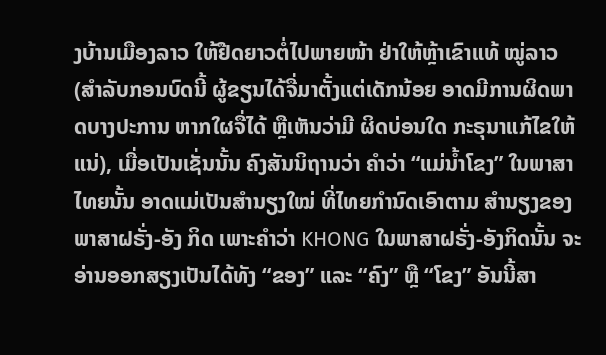ງບ້ານເມືອງລາວ ໃຫ້ຢືດຍາວຕໍ່ໄປພາຍໜ້າ ຢ່າໃຫ້ຫຼ້າເຂົາແທ້ ໝູ່ລາວ (ສຳລັບກອນບົດນີ້ ຜູ້ຂຽນໄດ້ຈື່ມາຕັ້ງແຕ່ເດັກນ້ອຍ ອາດມີການຜິດພາດບາງປະການ ຫາກໃຜຈື່ໄດ້ ຫຼືເຫັນວ່າມີ ຜິດບ່ອນໃດ ກະຣຸນາແກ້ໄຂໃຫ້ແນ່), ເມື່ອເປັນເຊັ່ນນັ້ນ ຄົງສັນນິຖານວ່າ ຄຳວ່າ “ແມ່ນ້ຳໂຂງ” ໃນພາສາໄທຍນັ້ນ ອາດແມ່ເປັນສຳນຽງໃໝ່ ທີ່ໄທຍກຳນົດເອົາຕາມ ສຳນຽງຂອງພາສາຝຣັ່ງ-ອັງ ກິດ ເພາະຄຳວ່າ KHONG ໃນພາສາຝຣັ່ງ-ອັງກິດນັ້ນ ຈະອ່ານອອກສຽງເປັນໄດ້ທັງ “ຂອງ” ແລະ “ຄົງ” ຫຼື “ໂຂງ” ອັນນີ້ສາ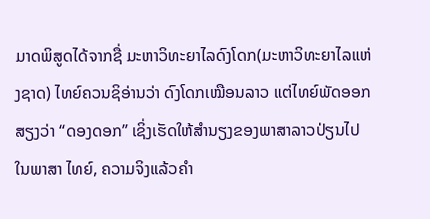ມາດພິສູດໄດ້ຈາກຊື່ ມະຫາວິທະຍາໄລດົງໂດກ(ມະຫາວິທະຍາໄລແຫ່ງຊາດ) ໄທຍ໌ຄວນຊິອ່ານວ່າ ດົງໂດກເໝືອນລາວ ແຕ່ໄທຍ໌ພັດອອກສຽງວ່າ “ດອງດອກ” ເຊິ່ງເຮັດໃຫ້ສຳນຽງຂອງພາສາລາວປ່ຽນໄປ ໃນພາສາ ໄທຍ໌, ຄວາມຈິງແລ້ວຄຳ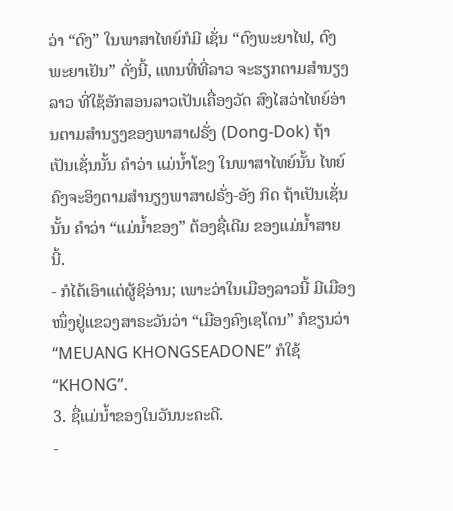ວ່າ “ດົງ” ໃນພາສາໄທຍ໌ກໍມີ ເຊັ່ນ “ດົງພະຍາໄຟ, ດົງພະຍາເຢັນ” ດັ່ງນີ້, ແທນທີ່ທີ່ລາວ ຈະຮຽກຕາມສຳນຽງລາວ ທີ່ໃຊ້ອັກສອນລາວເປັນເຄື່ອງວັດ ສົງໄສວ່າໄທຍ໌ອ່ານຕາມສຳນຽງຂອງພາສາຝຣັ່ງ (Dong-Dok) ຖ້າເປັນເຊັ່ນນັ້ນ ຄຳວ່າ ແມ່ນ້ຳໂຂງ ໃນພາສາໄທຍ໌ນັ້ນ ໄທຍ໌ຄົງຈະອິງຕາມສຳນຽງພາສາຝຣັ່ງ-ອັງ ກິດ ຖ້າເປັນເຊັ່ນນັ້ນ ຄຳວ່າ “ແມ່ນ້ຳຂອງ” ຕ້ອງຊື່ເດີມ ຂອງແມ່ນ້ຳສາຍນີ້.
- ກໍໄດ້ເອົາແຕ່ຜູ້ຊິອ່ານ; ເພາະວ່າໃນເມືອງລາວນີ້ ມີເມືອງໜຶ່ງຢູ່ແຂວງສາຣະວັນວ່າ “ເມືອງຄົງເຊໂດນ” ກໍຂຽນວ່າ “MEUANG KHONGSEADONE” ກໍໃຊ້ “KHONG”.
3. ຊື່ແມ່ນ້ຳຂອງໃນວັນນະຄະດີ.
-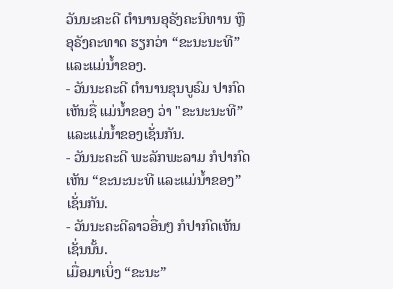ວັນນະຄະດີ ຕຳນານອຸຣັງຄະນິທານ ຫຼືອຸຣັງຄະທາດ ຮຽກວ່າ “ຂະນະນະທີ” ແລະແມ່ນ້ຳຂອງ.
- ວັນນະຄະດີ ຕຳນານຂຸນບູຣົມ ປາກົດເຫັນຊື່ ແມ່ນ້ຳຂອງ ວ່າ "ຂະນະນະທີ” ແລະແມ່ນ້ຳຂອງເຊັ່ນກັນ.
- ວັນນະຄະດີ ພະລັກພະລາມ ກໍປາກົດເຫັນ “ຂະນະນະທີ ແລະແມ່ນ້ຳຂອງ” ເຊັ່ນກັນ.
- ວັນນະຄະດີລາວອື່ນໆ ກໍປາກົດເຫັນເຊັ່ນນັ້ນ.
ເມື່ອມາເບິ່ງ “ຂະນະ”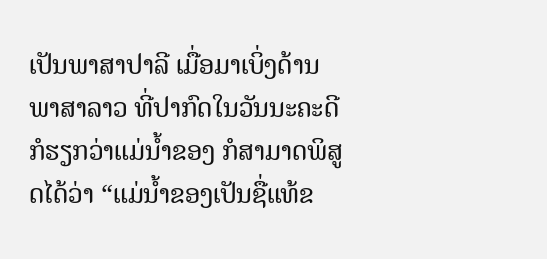ເປັນພາສາປາລີ ເມື່ອມາເບິ່ງດ້ານພາສາລາວ ທີ່ປາກົດໃນວັນນະຄະດີ ກໍຮຽກວ່າແມ່ນ້ຳຂອງ ກໍສາມາດພິສູດໄດ້ວ່າ “ແມ່ນ້ຳຂອງເປັນຊື່ແທ້ຂ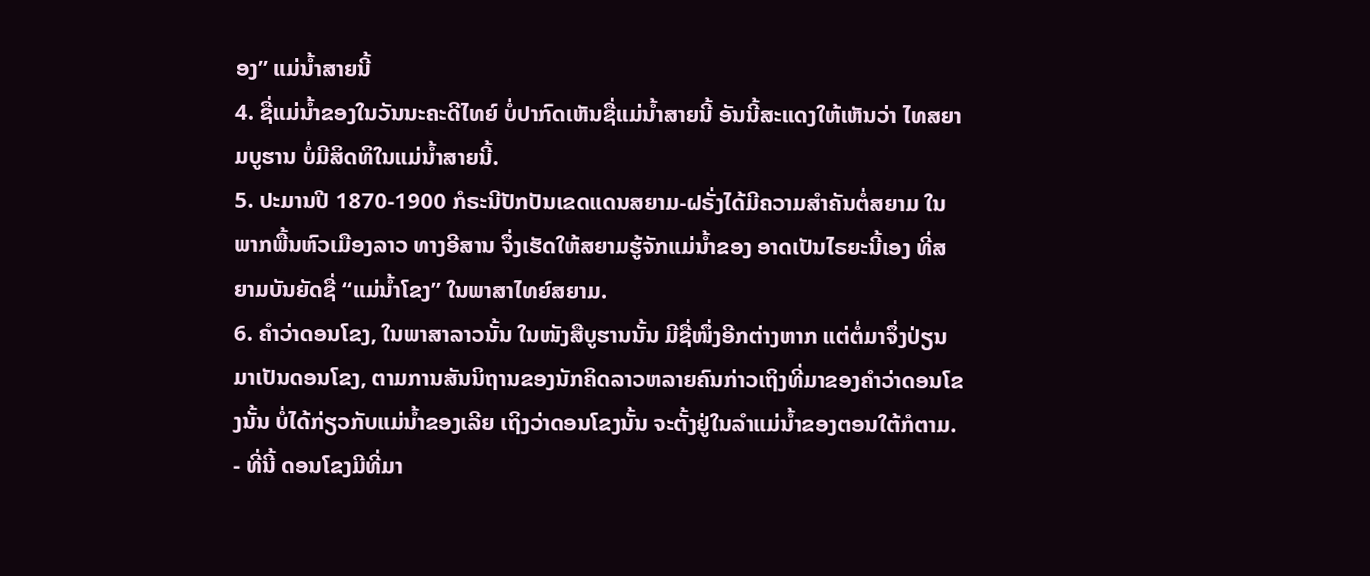ອງ” ແມ່ນ້ຳສາຍນີ້
4. ຊື່ແມ່ນ້ຳຂອງໃນວັນນະຄະດີໄທຍ໌ ບໍ່ປາກົດເຫັນຊື່ແມ່ນ້ຳສາຍນີ້ ອັນນີ້ສະແດງໃຫ້ເຫັນວ່າ ໄທສຍາມບູຮານ ບໍ່ມີສິດທິໃນແມ່ນ້ຳສາຍນີ້.
5. ປະມານປີ 1870-1900 ກໍຣະນີປັກປັນເຂດແດນສຍາມ-ຝຣັ່ງໄດ້ມີຄວາມສຳຄັນຕໍ່ສຍາມ ໃນພາກພື້ນຫົວເມືອງລາວ ທາງອີສານ ຈຶ່ງເຮັດໃຫ້ສຍາມຮູ້ຈັກແມ່ນ້ຳຂອງ ອາດເປັນໄຣຍະນີ້ເອງ ທີ່ສຍາມບັນຍັດຊື່ “ແມ່ນ້ຳໂຂງ” ໃນພາສາໄທຍ໌ສຍາມ.
6. ຄຳວ່າດອນໂຂງ, ໃນພາສາລາວນັ້ນ ໃນໜັງສືບູຮານນັ້ນ ມີຊື່ໜຶ່ງອີກຕ່າງຫາກ ແຕ່ຕໍ່ມາຈຶ່ງປ່ຽນມາເປັນດອນໂຂງ, ຕາມການສັນນິຖານຂອງນັກຄິດລາວຫລາຍຄົນກ່າວເຖິງທີ່ມາຂອງຄຳວ່າດອນໂຂງນັ້ນ ບໍ່ໄດ້ກ່ຽວກັບແມ່ນ້ຳຂອງເລີຍ ເຖິງວ່າດອນໂຂງນັ້ນ ຈະຕັ້ງຢູ່ໃນລຳແມ່ນ້ຳຂອງຕອນໃຕ້ກໍຕາມ.
- ທີ່ນີ້ ດອນໂຂງມີທີ່ມາ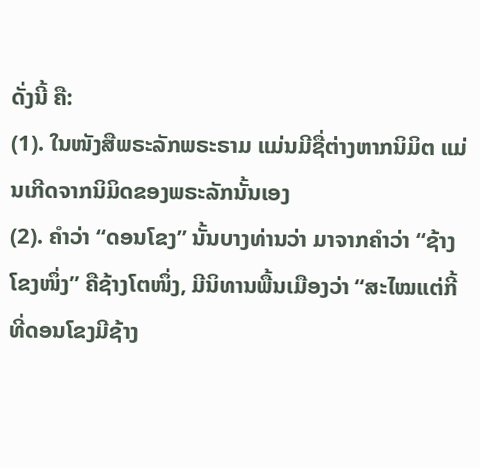ດັ່ງນີ້ ຄື:
(1). ໃນໜັງສືພຣະລັກພຣະຣາມ ແມ່ນມີຊື່ຕ່າງຫາກນິມິຕ ແມ່ນເກີດຈາກນິມິດຂອງພຣະລັກນັ້ນເອງ
(2). ຄຳວ່າ “ດອນໂຂງ” ນັ້ນບາງທ່ານວ່າ ມາຈາກຄຳວ່າ “ຊ້າງໂຂງໜຶ່ງ” ຄືຊ້າງໂຕໜຶ່ງ, ມີນິທານພື້ນເມືອງວ່າ “ສະໄໝແຕ່ກີ້ ທີ່ດອນໂຂງມີຊ້າງ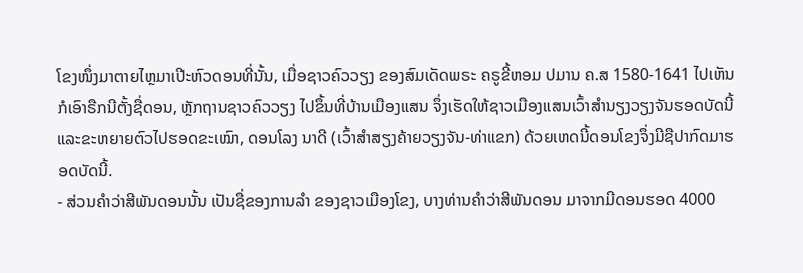ໂຂງໜຶ່ງມາຕາຍໄຫຼມາເປີະຫົວດອນທີ່ນັ້ນ, ເມື່ອຊາວຄົວວຽງ ຂອງສົມເດັດພຣະ ຄຣູຂີ້ຫອມ ປມານ ຄ.ສ 1580-1641 ໄປເຫັນກໍເອົາຣືກນີຕັ້ງຊື່ດອນ, ຫຼັກຖານຊາວຄົວວຽງ ໄປຂຶ້ນທີ່ບ້ານເມືອງແສນ ຈຶ່ງເຮັດໃຫ້ຊາວເມືອງແສນເວົ້າສຳນຽງວຽງຈັນຮອດບັດນີ້ ແລະຂະຫຍາຍຕົວໄປຮອດຂະເໝົາ, ດອນໂລງ ນາດີ (ເວົ້າສຳສຽງຄ້າຍວຽງຈັນ-ທ່າແຂກ) ດ້ວຍເຫດນີ້ດອນໂຂງຈຶ່ງມີຊືປາກົດມາຮອດບັດນີ້.
- ສ່ວນຄຳວ່າສີພັນດອນນັ້ນ ເປັນຊື່ຂອງການລຳ ຂອງຊາວເມືອງໂຂງ, ບາງທ່ານຄຳວ່າສີພັນດອນ ມາຈາກມີດອນຮອດ 4000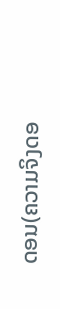ດອນ(ຄວາມຈິງດອ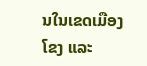ນໃນເຂດເມືອງໂຂງ ແລະ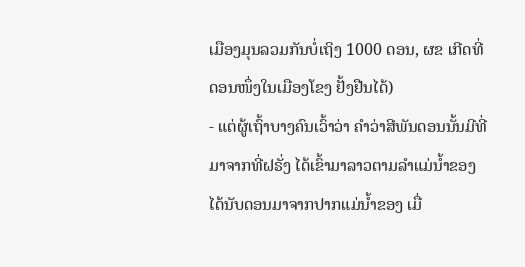ເມືອງມຸນລວມກັນບໍ່ເຖິງ 1000 ດອນ, ຜຂ ເກີດທີ່ດອນໜຶ່ງໃນເມືອງໂຂງ ຢັ້ງຢືນໄດ້)
- ແຕ່ຜູ້ເຖົ້າບາງຄົນເວົ້າວ່າ ຄຳວ່າສີພັນດອນນັ້ນມີທີ່ມາຈາກທີ່ຝຣັ່ງ ໄດ້ເຂົ້າມາລາວຕາມລຳແມ່ນ້ຳຂອງ ໄດ້ນັບດອນມາຈາກປາກແມ່ນ້ຳຂອງ ເມື່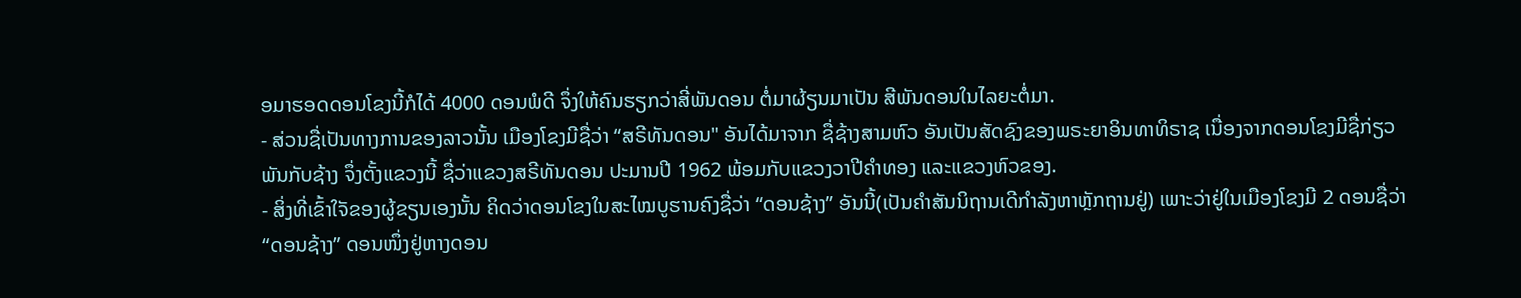ອມາຮອດດອນໂຂງນີ້ກໍໄດ້ 4000 ດອນພໍດີ ຈຶ່ງໃຫ້ຄົນຮຽກວ່າສີ່ພັນດອນ ຕໍ່ມາຜ້ຽນມາເປັນ ສີພັນດອນໃນໄລຍະຕໍ່ມາ.
- ສ່ວນຊື່ເປັນທາງການຂອງລາວນັ້ນ ເມືອງໂຂງມີຊື່ວ່າ “ສຣີທັນດອນ" ອັນໄດ້ມາຈາກ ຊື່ຊ້າງສາມຫົວ ອັນເປັນສັດຊົງຂອງພຣະຍາອິນທາທິຣາຊ ເນື່ອງຈາກດອນໂຂງມີຊື່ກ່ຽວພັນກັບຊ້າງ ຈຶ່ງຕັ້ງແຂວງນີ້ ຊື່ວ່າແຂວງສຣີທັນດອນ ປະມານປີ 1962 ພ້ອມກັບແຂວງວາປີຄຳທອງ ແລະແຂວງຫົວຂອງ.
- ສິ່ງທີ່ເຂົ້າໃຈັຂອງຜູ້ຂຽນເອງນັ້ນ ຄິດວ່າດອນໂຂງໃນສະໄໝບູຮານຄົງຊື່ວ່າ “ດອນຊ້າງ” ອັນນີ້(ເປັນຄຳສັນນິຖານເດີກຳລັງຫາຫຼັກຖານຢູ່) ເພາະວ່າຢູ່ໃນເມືອງໂຂງມີ 2 ດອນຊື່ວ່າ “ດອນຊ້າງ” ດອນໜຶ່ງຢູ່ຫາງດອນ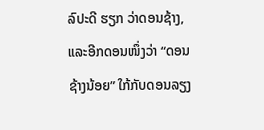ລົປະດີ ຮຽກ ວ່າດອນຊ້າງ, ແລະອີກດອນໜຶ່ງວ່າ “ດອນຊ້າງນ້ອຍ” ໃກ້ກັບດອນລຽງ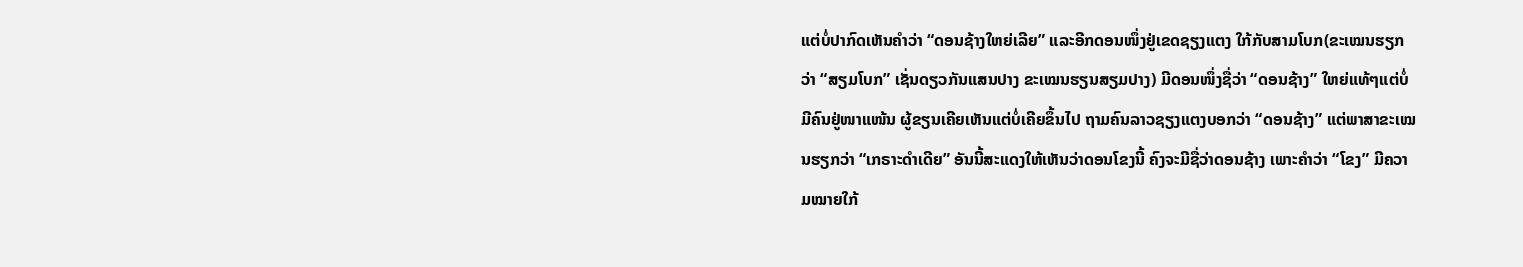ແຕ່ບໍ່ປາກົດເຫັນຄຳວ່າ “ດອນຊ້າງໃຫຍ່ເລີຍ” ແລະອີກດອນໜຶ່ງຢູ່ເຂດຊຽງແຕງ ໃກ້ກັບສາມໂບກ(ຂະເໝນຮຽກວ່າ “ສຽມໂບກ” ເຊັ່ນດຽວກັນແສນປາງ ຂະເໝນຮຽນສຽມປາງ) ມີດອນໜຶ່ງຊື່ວ່າ “ດອນຊ້າງ” ໃຫຍ່ແທ້ໆແຕ່ບໍ່ມີຄົນຢູ່ໜາແໜ້ນ ຜູ້ຂຽນເຄີຍເຫັນແຕ່ບໍ່ເຄີຍຂຶ້ນໄປ ຖາມຄົນລາວຊຽງແຕງບອກວ່າ “ດອນຊ້າງ” ແຕ່ພາສາຂະເໝນຮຽກວ່າ “ເກຣາະດຳເດີຍ” ອັນນີ້ສະແດງໃຫ້ເຫັນວ່າດອນໂຂງນີ້ ຄົງຈະມີຊື່ວ່າດອນຊ້າງ ເພາະຄຳວ່າ “ໂຂງ” ມີຄວາມໝາຍໃກ້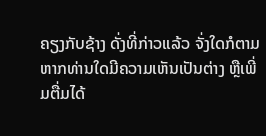ຄຽງກັບຊ້າງ ດັ່ງທີ່ກ່າວແລ້ວ ຈັ່ງໃດກໍຕາມຫາກທ່ານໃດມີຄວາມເຫັນເປັນຕ່າງ ຫຼືເພີ່ມຕື່ມໄດ້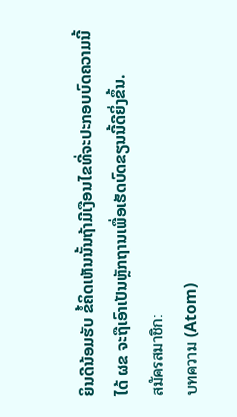ຍິນດີນ້ອມຮັບ ຂໍ້ຄິດເຫັນນັ້ນຖ້າມີເງືອນໄຂທີ່ຈະປະກອບບົດຄວາມນີ້ໄດ້ ຜຂ ຈະຖືເອົາເປັນຫຼັກຖານເພື່ອເຮັດບົດຂຽນນີ້ດີຍິ່ງຂຶ້ນ.
สมัครสมาชิก:
บทความ (Atom)